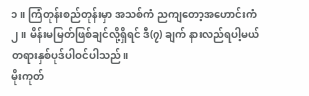၁။ ကြံတုန်းစည်တုန်းမှာ အသစ်ကံ ညကျတော့အဟောင်းကံ
၂။ မိန်းမမြတ်ဖြစ်ချင်လို့ရှိရင် ဒီ(၇) ချက် နားလည်ရပါ့မယ်
တရားနှစ်ပုဒ်ပါဝင်ပါသည်။
မိုးကုတ်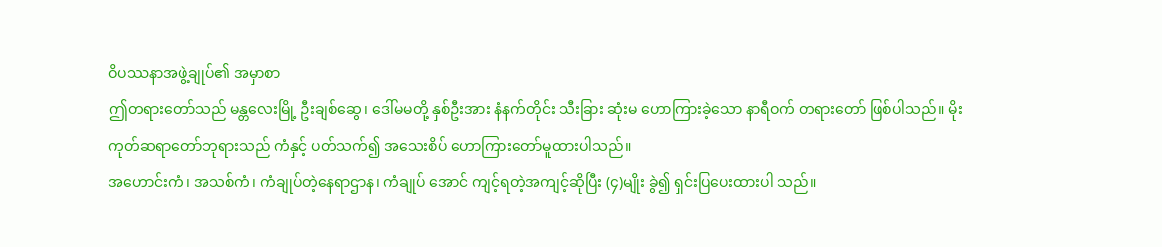ဝိပဿနာအဖွဲ့ချုပ်၏ အမှာစာ
ဤတရားတော်သည် မန္တလေးမြို့ ဦးချစ်ဆွေ၊ ဒေါ်မမတို့ နှစ်ဦးအား နံနက်တိုင်း သီးခြား ဆုံးမ ဟောကြားခဲ့သော နာရီဝက် တရားတော် ဖြစ်ပါသည်။ မိုးကုတ်ဆရာတော်ဘုရားသည် ကံနှင့် ပတ်သက်၍ အသေးစိပ် ဟောကြားတော်မူထားပါသည်။
အဟောင်းကံ၊ အသစ်ကံ၊ ကံချုပ်တဲ့နေရာဌာန၊ ကံချုပ် အောင် ကျင့်ရတဲ့အကျင့်ဆိုပြီး (၄)မျိုး ခွဲ၍ ရှင်းပြပေးထားပါ သည်။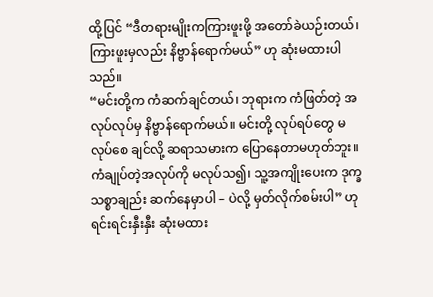ထို့ပြင် “ဒီတရားမျိုးကကြားဖူးဖို့ အတော်ခဲယဉ်းတယ်၊ ကြားဖူးမှလည်း နိဗ္ဗာန်ရောက်မယ်” ဟု ဆုံးမထားပါသည်။
“မင်းတို့က ကံဆက်ချင်တယ်၊ ဘုရားက ကံဖြတ်တဲ့ အလုပ်လုပ်မှ နိဗ္ဗာန်ရောက်မယ်။ မင်းတို့ လုပ်ရပ်တွေ မလုပ်စေ ချင်လို့ ဆရာသမားက ပြောနေတာမဟုတ်ဘူး။ ကံချုပ်တဲ့အလုပ်ကို မလုပ်သ၍၊ သူ့အကျိုးပေးက ဒုက္ခသစ္စာချည်း ဆက်နေမှာပါ – ပဲလို့ မှတ်လိုက်စမ်းပါ” ဟု ရင်းရင်းနှီးနှီး ဆုံးမထား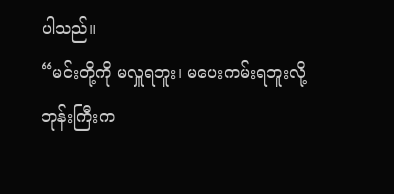ပါသည်။
“မင်းတို့ကို မလှူရဘူး၊ မပေးကမ်းရဘူးလို့ ဘုန်းကြီးက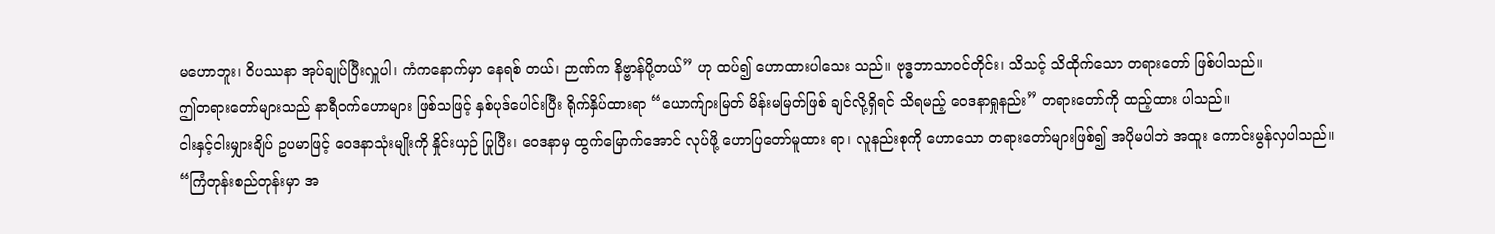မဟောဘူး၊ ဝိပဿနာ အုပ်ချုပ်ပြီးလှူပါ၊ ကံကနောက်မှာ နေရစ် တယ်၊ ဉာဏ်က နိဗ္ဗာန်ပို့တယ်” ဟု ထပ်၍ ဟောထားပါသေး သည်။ ဗုဒ္ဓဘာသာဝင်တိုင်း၊ သိသင့် သိထိုက်သော တရားတော် ဖြစ်ပါသည်။
ဤတရားတော်များသည် နာရီဝက်ဟောများ ဖြစ်သဖြင့် နှစ်ပုဒ်ပေါင်းပြီး ရိုက်နှိပ်ထားရာ “ယောက်ျားမြတ် မိန်းမမြတ်ဖြစ် ချင်လို့ရှိရင် သိရမည့် ဝေဒနာရှုနည်း” တရားတော်ကို ထည့်ထား ပါသည်။
ငါးနှင့်ငါးမျှားချိပ် ဥပမာဖြင့် ဝေဒနာသုံးမျိုးကို နှိုင်းယှဉ် ပြုပြီး၊ ဝေဒနာမှ ထွက်မြောက်အောင် လုပ်ဖို့ ဟောပြတော်မူထား ရာ၊ လူနည်းစုကို ဟောသော တရားတော်များဖြစ်၍ အပိုမပါဘဲ အထူး ကောင်းမွန်လှပါသည်။
“ကြံတုန်းစည်တုန်းမှာ အ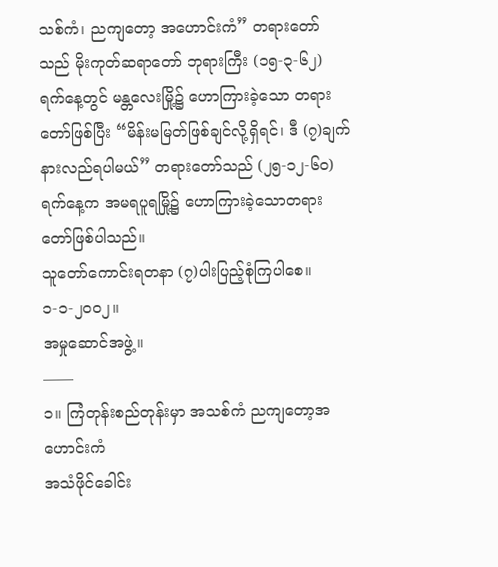သစ်ကံ၊ ညကျတော့ အဟောင်းကံ” တရားတော်သည် မိုးကုတ်ဆရာတော် ဘုရားကြီး (၁၅-၃-၆၂) ရက်နေ့တွင် မန္တလေးမြို့၌ ဟောကြားခဲ့သော တရားတော်ဖြစ်ပြီး “မိန်းမမြတ်ဖြစ်ချင်လို့ရှိရင်၊ ဒီ (၇)ချက် နားလည်ရပါမယ်” တရားတော်သည် (၂၅-၁၂-၆၀) ရက်နေ့က အမရပူရမြို့၌ ဟောကြားခဲ့သောတရားတော်ဖြစ်ပါသည်။
သူတော်ကောင်းရတနာ (၇)ပါးပြည့်စုံကြပါစေ။
၁-၁-၂၀၀၂။
အမှုဆောင်အဖွဲ့။
——
၁။ ကြံတုန်းစည်တုန်းမှာ အသစ်ကံ ညကျတော့အဟောင်းကံ
အသံဖိုင်ခေါင်း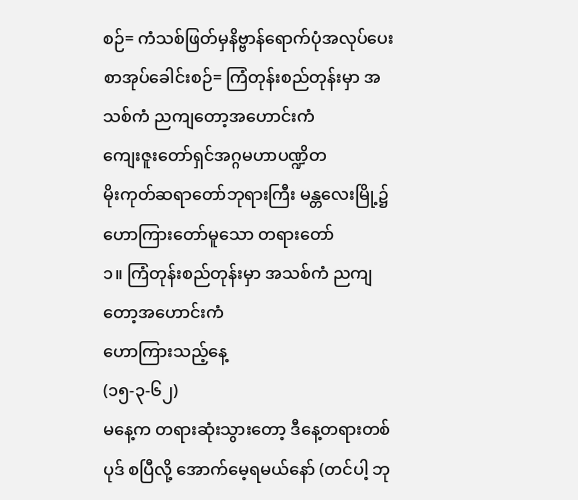စဉ်= ကံသစ်ဖြတ်မှနိဗ္ဗာန်ရောက်ပုံအလုပ်ပေး
စာအုပ်ခေါင်းစဉ်= ကြံတုန်းစည်တုန်းမှာ အသစ်ကံ ညကျတော့အဟောင်းကံ
ကျေးဇူးတော်ရှင်အဂ္ဂမဟာပဏ္ဍိတ
မိုးကုတ်ဆရာတော်ဘုရားကြီး မန္တလေးမြို့၌
ဟောကြားတော်မူသော တရားတော်
၁။ ကြံတုန်းစည်တုန်းမှာ အသစ်ကံ ညကျတော့အဟောင်းကံ
ဟောကြားသည့်နေ့
(၁၅-၃-၆၂)
မနေ့က တရားဆုံးသွားတော့ ဒီနေ့တရားတစ်ပုဒ် စပြီလို့ အောက်မေ့ရမယ်နော် (တင်ပါ့ ဘု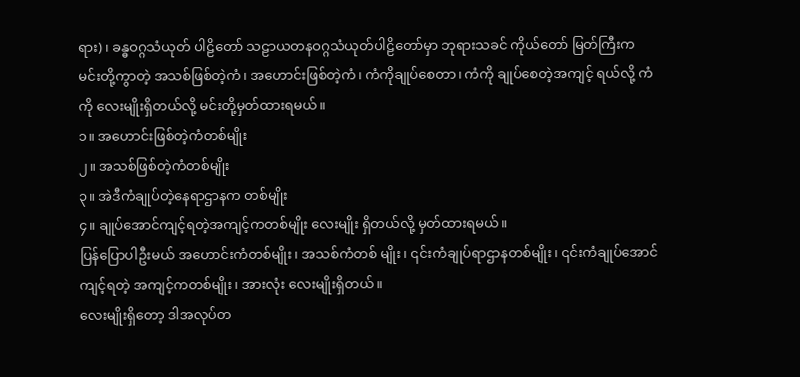ရား)၊ ခန္ဓဝဂ္ဂသံယုတ် ပါဠိတော် သဠာယတနဝဂ္ဂသံယုတ်ပါဠိတော်မှာ ဘုရားသခင် ကိုယ်တော် မြတ်ကြီးက မင်းတို့ကွာတဲ့ အသစ်ဖြစ်တဲ့ကံ၊ အဟောင်းဖြစ်တဲ့ကံ၊ ကံကိုချုပ်စေတာ၊ ကံကို ချုပ်စေတဲ့အကျင့် ရယ်လို့ ကံကို လေးမျိုးရှိတယ်လို့ မင်းတို့မှတ်ထားရမယ်။
၁။ အဟောင်းဖြစ်တဲ့ကံတစ်မျိုး
၂။ အသစ်ဖြစ်တဲ့ကံတစ်မျိုး
၃။ အဲဒီကံချုပ်တဲ့နေရာဌာနက တစ်မျိုး
၄။ ချုပ်အောင်ကျင့်ရတဲ့အကျင့်ကတစ်မျိုး လေးမျိုး ရှိတယ်လို့ မှတ်ထားရမယ်။
ပြန်ပြောပါဦးမယ် အဟောင်းကံတစ်မျိုး၊ အသစ်ကံတစ် မျိုး၊ ၎င်းကံချုပ်ရာဌာနတစ်မျိုး၊ ၎င်းကံချုပ်အောင် ကျင့်ရတဲ့ အကျင့်ကတစ်မျိုး၊ အားလုံး လေးမျိုးရှိတယ်။
လေးမျိုးရှိတော့ ဒါအလုပ်တ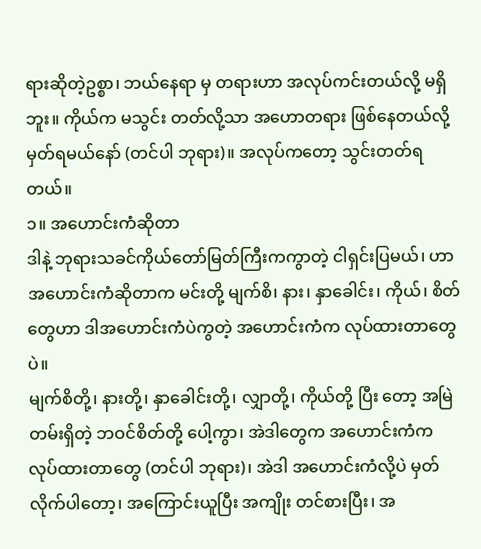ရားဆိုတဲ့ဥစ္စာ၊ ဘယ်နေရာ မှ တရားဟာ အလုပ်ကင်းတယ်လို့ မရှိဘူး။ ကိုယ်က မသွင်း တတ်လို့သာ အဟောတရား ဖြစ်နေတယ်လို့ မှတ်ရမယ်နော် (တင်ပါ ဘုရား)။ အလုပ်ကတော့ သွင်းတတ်ရတယ်။
၁။ အဟောင်းကံဆိုတာ
ဒါနဲ့ ဘုရားသခင်ကိုယ်တော်မြတ်ကြီးကကွာတဲ့ ငါရှင်းပြမယ်၊ ဟာ အဟောင်းကံဆိုတာက မင်းတို့ မျက်စိ၊ နား၊ နှာခေါင်း၊ ကိုယ်၊ စိတ်တွေဟာ ဒါအဟောင်းကံပဲကွတဲ့ အဟောင်းကံက လုပ်ထားတာတွေပဲ။
မျက်စိတို့၊ နားတို့၊ နှာခေါင်းတို့၊ လျှာတို့၊ ကိုယ်တို့ ပြီး တော့ အမြဲတမ်းရှိတဲ့ ဘဝင်စိတ်တို့ ပေါ့ကွာ၊ အဲဒါတွေက အဟောင်းကံက လုပ်ထားတာတွေ (တင်ပါ ဘုရား)၊ အဲဒါ အဟောင်းကံလို့ပဲ မှတ်လိုက်ပါတော့၊ အကြောင်းယူပြီး အကျိုး တင်စားပြီး၊ အ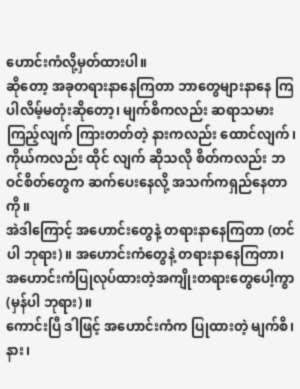ဟောင်းကံလို့မှတ်ထားပါ။
ဆိုတော့ အခုတရားနာနေကြတာ ဘာတွေများနာနေ ကြပါလိမ့်မတုံးဆိုတော့၊ မျက်စိကလည်း ဆရာသမားကြည့်လျက် ကြားတတ်တဲ့ နားကလည်း ထောင်လျက်၊ ကိုယ်ကလည်း ထိုင် လျက် ဆိုသလို စိတ်ကလည်း ဘဝင်စိတ်တွေက ဆက်ပေးနေလို့ အသက်ကရှည်နေတာကို။
အဲဒါကြောင့် အဟောင်းတွေနဲ့ တရားနာနေကြတာ (တင်ပါ ဘုရား)။ အဟောင်းကံတွေနဲ့ တရားနာနေကြတာ၊ အဟောင်းကံပြုလုပ်ထားတဲ့အကျိုးတရားတွေပေါ့ကွာ (မှန်ပါ ဘုရား)။
ကောင်းပြီ ဒါဖြင့် အဟောင်းကံက ပြုထားတဲ့ မျက်စိ၊ နား၊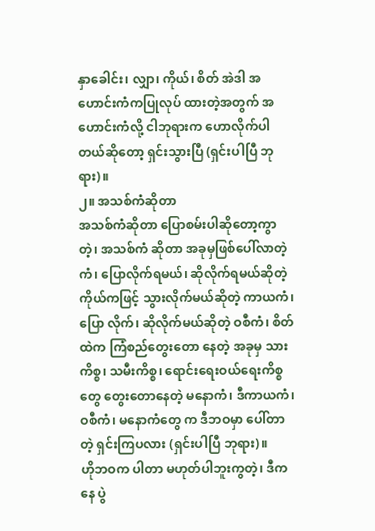နှာခေါင်း၊ လျှာ၊ ကိုယ်၊ စိတ် အဲဒါ အဟောင်းကံကပြုလုပ် ထားတဲ့အတွက် အဟောင်းကံလို့ ငါဘုရားက ဟောလိုက်ပါ တယ်ဆိုတော့ ရှင်းသွားပြီ (ရှင်းပါပြီ ဘုရား)။
၂။ အသစ်ကံဆိုတာ
အသစ်ကံဆိုတာ ပြောစမ်းပါဆိုတော့ကွာတဲ့၊ အသစ်ကံ ဆိုတာ အခုမှဖြစ်ပေါ်လာတဲ့ကံ၊ ပြောလိုက်ရမယ်၊ ဆိုလိုက်ရမယ်ဆိုတဲ့ ကိုယ်ကဖြင့် သွားလိုက်မယ်ဆိုတဲ့ ကာယကံ၊ ပြော လိုက်၊ ဆိုလိုက်မယ်ဆိုတဲ့ ဝစီကံ၊ စိတ်ထဲက ကြံစည်တွေးတော နေတဲ့ အခုမှ သားကိစ္စ၊ သမီးကိစ္စ၊ ရောင်းရေးဝယ်ရေးကိစ္စတွေ တွေးတောနေတဲ့ မနောကံ၊ ဒီကာယကံ၊ ဝစီကံ၊ မနောကံတွေ က ဒီဘဝမှာ ပေါ်တာတဲ့ ရှင်းကြပလား (ရှင်းပါပြီ ဘုရား)။
ဟိုဘဝက ပါတာ မဟုတ်ပါဘူးကွတဲ့၊ ဒီကနေ ပွဲ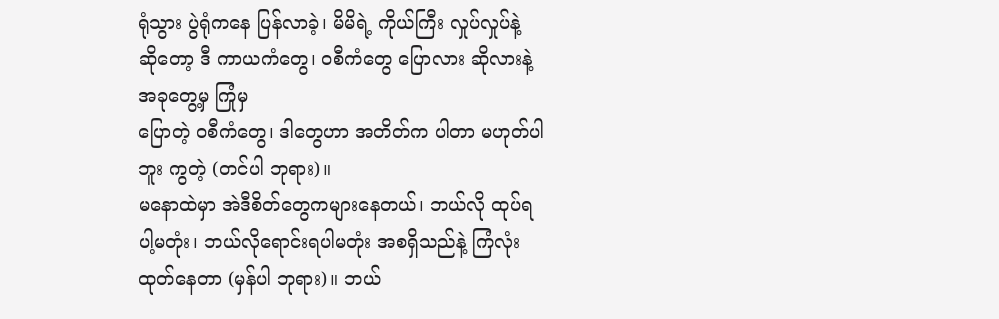ရုံသွား ပွဲရုံကနေ ပြန်လာခဲ့၊ မိမိရဲ့ ကိုယ်ကြီး လှုပ်လှုပ်နဲ့ ဆိုတော့ ဒီ ကာယကံတွေ၊ ဝစီကံတွေ ပြောလား ဆိုလားနဲ့ အခုတွေ့မှ ကြုံမှ
ပြောတဲ့ ဝစီကံတွေ၊ ဒါတွေဟာ အတိတ်က ပါတာ မဟုတ်ပါဘူး ကွတဲ့ (တင်ပါ ဘုရား)။
မနောထဲမှာ အဲဒီစိတ်တွေကများနေတယ်၊ ဘယ်လို ထုပ်ရပါ့မတုံး၊ ဘယ်လိုရောင်းရပါမတုံး အစရှိသည်နဲ့ ကြံလုံး ထုတ်နေတာ (မှန်ပါ ဘုရား)။ ဘယ်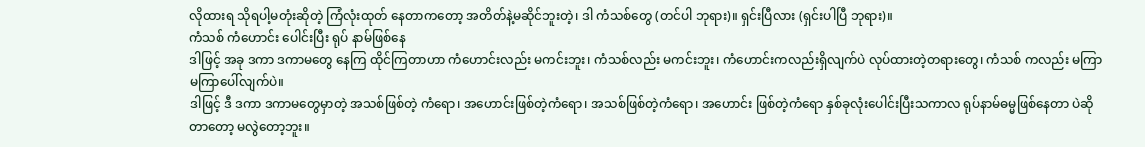လိုထားရ သိုရပါ့မတုံးဆိုတဲ့ ကြံလုံးထုတ် နေတာကတော့ အတိတ်နဲ့မဆိုင်ဘူးတဲ့၊ ဒါ ကံသစ်တွေ (တင်ပါ ဘုရား)။ ရှင်းပြီလား (ရှင်းပါပြီ ဘုရား)။
ကံသစ် ကံဟောင်း ပေါင်းပြီး ရုပ် နာမ်ဖြစ်နေ
ဒါဖြင့် အခု ဒကာ ဒကာမတွေ နေကြ ထိုင်ကြတာဟာ ကံဟောင်းလည်း မကင်းဘူး၊ ကံသစ်လည်း မကင်းဘူး၊ ကံဟောင်းကလည်းရှိလျက်ပဲ လုပ်ထားတဲ့တရားတွေ၊ ကံသစ် ကလည်း မကြာ မကြာပေါ်လျက်ပဲ။
ဒါဖြင့် ဒီ ဒကာ ဒကာမတွေမှာတဲ့ အသစ်ဖြစ်တဲ့ ကံရော၊ အဟောင်းဖြစ်တဲ့ကံရော၊ အသစ်ဖြစ်တဲ့ကံရော၊ အဟောင်း ဖြစ်တဲ့ကံရော နှစ်ခုလုံးပေါင်းပြီးသကာလ ရုပ်နာမ်ဓမ္မဖြစ်နေတာ ပဲဆိုတာတော့ မလွဲတော့ဘူး။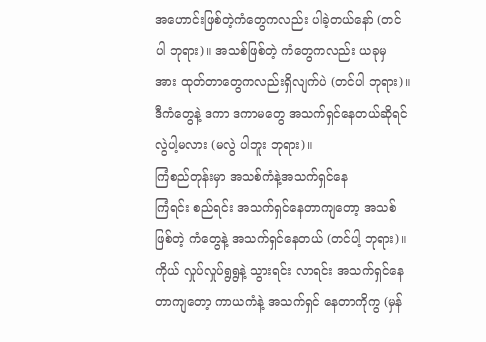အဟောင်းဖြစ်တဲ့ကံတွေကလည်း ပါခဲ့တယ်နော် (တင်ပါ ဘုရား)။ အသစ်ဖြစ်တဲ့ ကံတွေကလည်း ယခုမှ အား ထုတ်တာတွေကလည်းရှိလျက်ပဲ (တင်ပါ ဘုရား)။ ဒီကံတွေနဲ့ ဒကာ ဒကာမတွေ အသက်ရှင်နေတယ်ဆိုရင် လွဲပါ့မလား (မလွဲ ပါဘူး ဘုရား)။
ကြံစည်တုန်းမှာ အသစ်ကံနဲ့အသက်ရှင်နေ
ကြံရင်း စည်ရင်း အသက်ရှင်နေတာကျတော့ အသစ် ဖြစ်တဲ့ ကံတွေနဲ့ အသက်ရှင်နေတယ် (တင်ပါ့ ဘုရား)။
ကိုယ် လှုပ်လှုပ်ရွရွနဲ့ သွားရင်း လာရင်း အသက်ရှင်နေ တာကျတော့ ကာယကံနဲ့ အသက်ရှင် နေတာကိုကွ (မှန်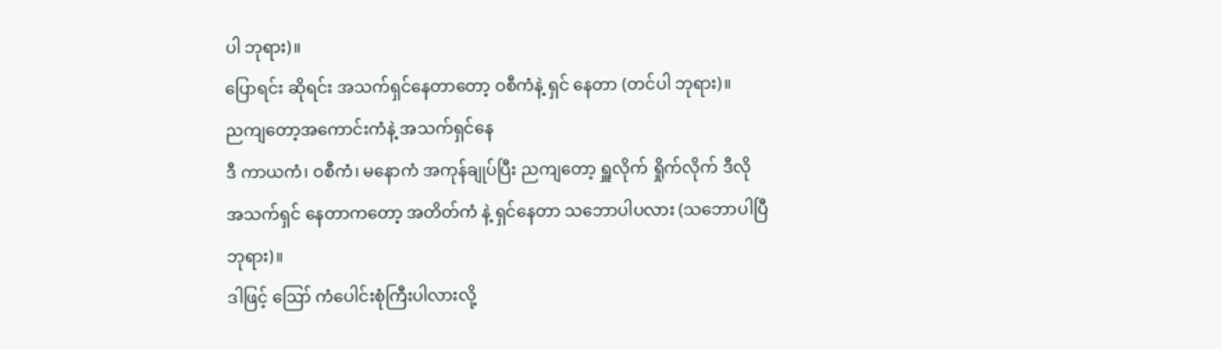ပါ ဘုရား)။
ပြောရင်း ဆိုရင်း အသက်ရှင်နေတာတော့ ဝစီကံနဲ့ ရှင် နေတာ (တင်ပါ ဘုရား)။
ညကျတော့အကောင်းကံနဲ့ အသက်ရှင်နေ
ဒီ ကာယကံ၊ ဝစီကံ၊ မနောကံ အကုန်ချုပ်ပြီး ညကျတော့ ရှူလိုက် ရှိုက်လိုက် ဒီလို အသက်ရှင် နေတာကတော့ အတိတ်ကံ နဲ့ ရှင်နေတာ သဘောပါပလား (သဘောပါပြီ ဘုရား)။
ဒါဖြင့် ဪ ကံပေါင်းစုံကြီးပါလားလို့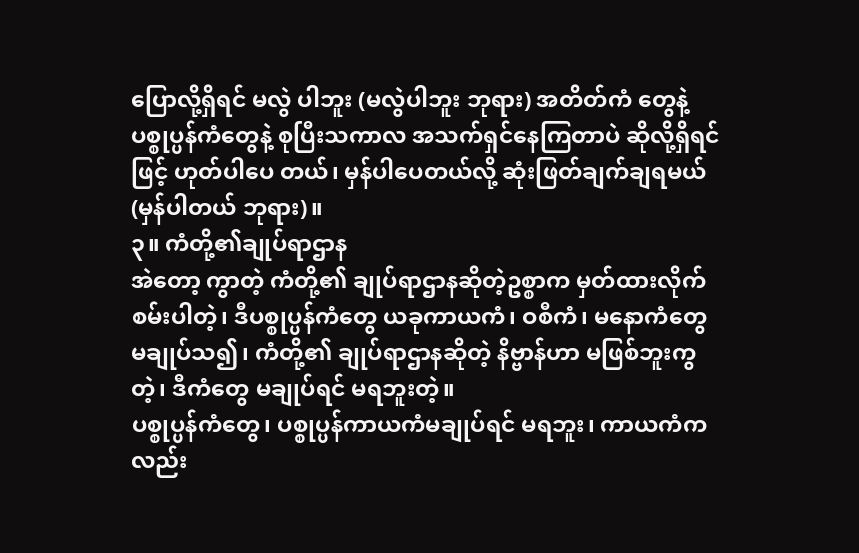ပြောလို့ရှိရင် မလွဲ ပါဘူး (မလွဲပါဘူး ဘုရား) အတိတ်ကံ တွေနဲ့ ပစ္စုပ္ပန်ကံတွေနဲ့ စုပြီးသကာလ အသက်ရှင်နေကြတာပဲ ဆိုလို့ရှိရင်ဖြင့် ဟုတ်ပါပေ တယ်၊ မှန်ပါပေတယ်လို့ ဆုံးဖြတ်ချက်ချရမယ် (မှန်ပါတယ် ဘုရား)။
၃။ ကံတို့၏ချုပ်ရာဌာန
အဲတော့ ကွာတဲ့ ကံတို့၏ ချုပ်ရာဌာနဆိုတဲ့ဥစ္စာက မှတ်ထားလိုက်စမ်းပါတဲ့၊ ဒီပစ္စုပ္ပန်ကံတွေ ယခုကာယကံ၊ ဝစီကံ၊ မနောကံတွေ မချုပ်သ၍၊ ကံတို့၏ ချုပ်ရာဌာနဆိုတဲ့ နိဗ္ဗာန်ဟာ မဖြစ်ဘူးကွတဲ့၊ ဒီကံတွေ မချုပ်ရင် မရဘူးတဲ့။
ပစ္စုပ္ပန်ကံတွေ၊ ပစ္စုပ္ပန်ကာယကံမချုပ်ရင် မရဘူး၊ ကာယကံကလည်း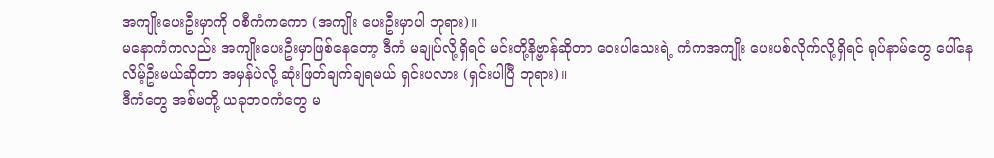အကျိုးပေးဦးမှာကို ဝစီကံကကော (အကျိုး ပေးဦးမှာပါ ဘုရား)။
မနောကံကလည်း အကျိုးပေးဦးမှာဖြစ်နေတော့ ဒီကံ မချုပ်လို့ရှိရင် မင်းတို့နိဗ္ဗာန်ဆိုတာ ဝေးပါသေးရဲ့ ကံကအကျိုး ပေးပစ်လိုက်လို့ရှိရင် ရုပ်နာမ်တွေ ပေါ်နေလိမ့်ဦးမယ်ဆိုတာ အမှန်ပဲလို့ ဆုံးဖြတ်ချက်ချရမယ် ရှင်းပလား (ရှင်းပါပြီ ဘုရား)။
ဒီကံတွေ အစ်မတို့ ယခုဘဝကံတွေ မ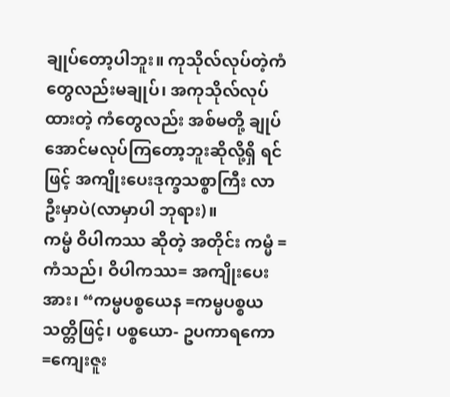ချုပ်တော့ပါဘူး။ ကုသိုလ်လုပ်တဲ့ကံတွေလည်းမချုပ်၊ အကုသိုလ်လုပ်ထားတဲ့ ကံတွေလည်း အစ်မတို့ ချုပ်အောင်မလုပ်ကြတော့ဘူးဆိုလို့ရှိ ရင်ဖြင့် အကျိုးပေးဒုက္ခသစ္စာကြီး လာဦးမှာပဲ(လာမှာပါ ဘုရား)။
ကမ္မံ ဝိပါကဿ ဆိုတဲ့ အတိုင်း ကမ္မံ = ကံသည်၊ ဝိပါကဿ= အကျိုးပေးအား၊ “ကမ္မပစ္စယေန =ကမ္မပစ္စယ သတ္တိဖြင့်၊ ပစ္စယော- ဥပကာရကော =ကျေးဇူး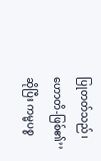ပြုတတ်သည်၊ ဟောတိ-ဖြစ်၏’’
ဆိုပြီး ကမ္မပစ္စ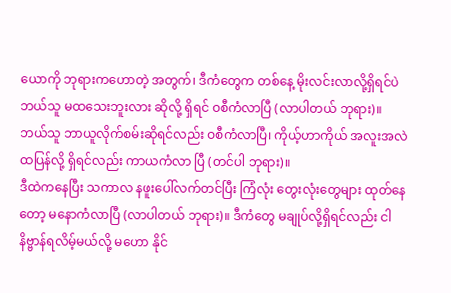ယောကို ဘုရားကဟောတဲ့ အတွက်၊ ဒီကံတွေက တစ်နေ့ မိုးလင်းလာလို့ရှိရင်ပဲ ဘယ်သူ မထသေးဘူးလား ဆိုလို့ ရှိရင် ဝစီကံလာပြီ (လာပါတယ် ဘုရား)။
ဘယ်သူ ဘာယူလိုက်စမ်းဆိုရင်လည်း ဝစီကံလာပြီ၊ ကိုယ့်ဟာကိုယ် အလူးအလဲ ထပြန်လို့ ရှိရင်လည်း ကာယကံလာ ပြီ (တင်ပါ ဘုရား)။
ဒီထဲကနေပြီး သကာလ နဖူးပေါ်လက်တင်ပြီး ကြံလုံး တွေးလုံးတွေများ ထုတ်နေတော့ မနောကံလာပြီ (လာပါတယ် ဘုရား)။ ဒီကံတွေ မချုပ်လို့ရှိရင်လည်း ငါ နိဗ္ဗာန်ရလိမ့်မယ်လို့ မဟော နိုင်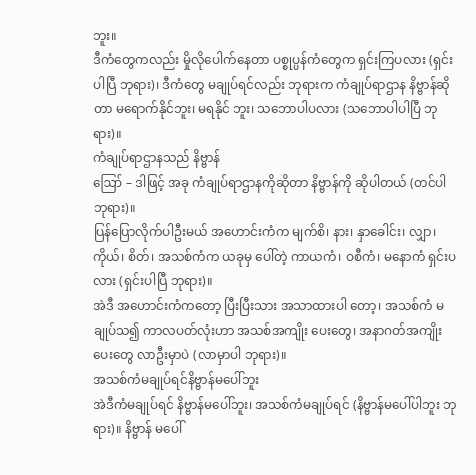ဘူး။
ဒီကံတွေကလည်း မှိုလိုပေါက်နေတာ ပစ္စုပ္ပန်ကံတွေက ရှင်းကြပလား (ရှင်းပါပြီ ဘုရား)၊ ဒီကံတွေ မချုပ်ရင်လည်း ဘုရားက ကံချုပ်ရာဌာန နိဗ္ဗာန်ဆိုတာ မရောက်နိုင်ဘူး၊ မရနိုင် ဘူး၊ သဘောပါပလား (သဘောပါပါပြီ ဘုရား)။
ကံချုပ်ရာဌာနသည် နိဗ္ဗာန်
ဪ – ဒါဖြင့် အခု ကံချုပ်ရာဌာနကိုဆိုတာ နိဗ္ဗာန်ကို ဆိုပါတယ် (တင်ပါ ဘုရား)။
ပြန်ပြောလိုက်ပါဦးမယ် အဟောင်းကံက မျက်စိ၊ နား၊ နှာခေါင်း၊ လျှာ၊ ကိုယ်၊ စိတ်၊ အသစ်ကံက ယခုမှ ပေါ်တဲ့ ကာယကံ၊ ဝစီကံ၊ မနောကံ ရှင်းပလား (ရှင်းပါပြီ ဘုရား)။
အဲဒီ အဟောင်းကံကတော့ ပြီးပြီးသား အသာထားပါ တော့၊ အသစ်ကံ မချုပ်သ၍ ကာလပတ်လုံးဟာ အသစ်အကျိုး ပေးတွေ၊ အနာဂတ်အကျိုးပေးတွေ လာဦးမှာပဲ (လာမှာပါ ဘုရား)။
အသစ်ကံမချုပ်ရင်နိဗ္ဗာန်မပေါ်ဘူး
အဲဒီကံမချုပ်ရင် နိဗ္ဗာန်မပေါ်ဘူး၊ အသစ်ကံမချုပ်ရင် (နိဗ္ဗာန်မပေါ်ပါဘူး ဘုရား)။ နိဗ္ဗာန် မပေါ်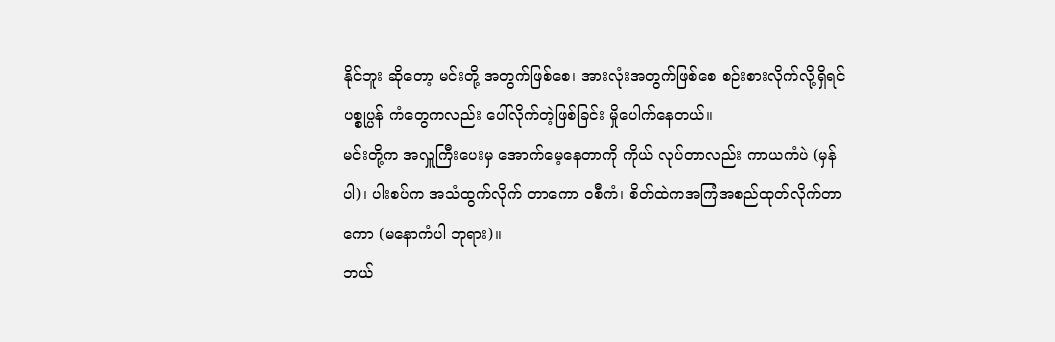နိုင်ဘူး ဆိုတော့ မင်းတို့ အတွက်ဖြစ်စေ၊ အားလုံးအတွက်ဖြစ်စေ စဉ်းစားလိုက်လို့ရှိရင် ပစ္စုပ္ပန် ကံတွေကလည်း ပေါ်လိုက်တဲ့ဖြစ်ခြင်း မှိုပေါက်နေတယ်။
မင်းတို့က အလှူကြီးပေးမှ အောက်မေ့နေတာကို ကိုယ် လုပ်တာလည်း ကာယကံပဲ (မှန်ပါ)၊ ပါးစပ်က အသံထွက်လိုက် တာကော ဝစီကံ၊ စိတ်ထဲကအကြံအစည်ထုတ်လိုက်တာကော (မနောကံပါ ဘုရား)။
ဘယ်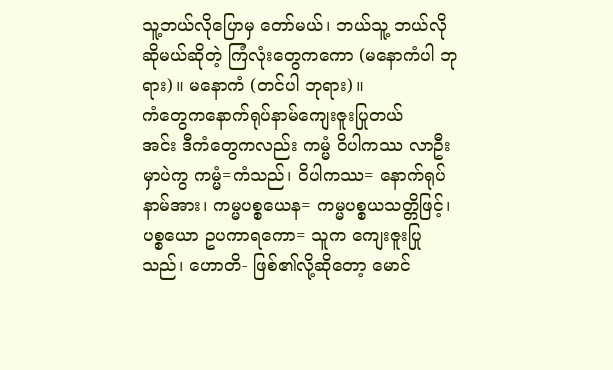သူ့ဘယ်လိုပြောမှ တော်မယ်၊ ဘယ်သူ့ ဘယ်လို ဆိုမယ်ဆိုတဲ့ ကြံလုံးတွေကကော (မနောကံပါ ဘုရား)။ မနောကံ (တင်ပါ ဘုရား)။
ကံတွေကနောက်ရုပ်နာမ်ကျေးဇူးပြုတယ်
အင်း ဒီကံတွေကလည်း ကမ္မံ ဝိပါကဿ လာဦးမှာပဲကွ ကမ္မံ=ကံသည်၊ ဝိပါကဿ= နောက်ရုပ်နာမ်အား၊ ကမ္မပစ္စယေန= ကမ္မပစ္စယသတ္တိဖြင့်၊ ပစ္စယော ဥပကာရကော= သူက ကျေးဇူးပြု သည်၊ ဟောတိ- ဖြစ်၏လို့ဆိုတော့ မောင်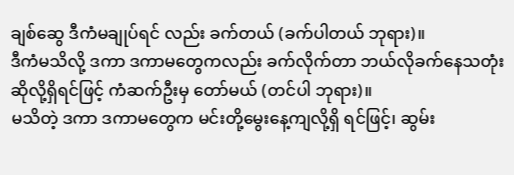ချစ်ဆွေ ဒီကံမချုပ်ရင် လည်း ခက်တယ် (ခက်ပါတယ် ဘုရား)။
ဒီကံမသိလို့ ဒကာ ဒကာမတွေကလည်း ခက်လိုက်တာ ဘယ်လိုခက်နေသတုံးဆိုလို့ရှိရင်ဖြင့် ကံဆက်ဦးမှ တော်မယ် (တင်ပါ ဘုရား)။
မသိတဲ့ ဒကာ ဒကာမတွေက မင်းတို့မွေးနေ့ကျလို့ရှိ ရင်ဖြင့်၊ ဆွမ်း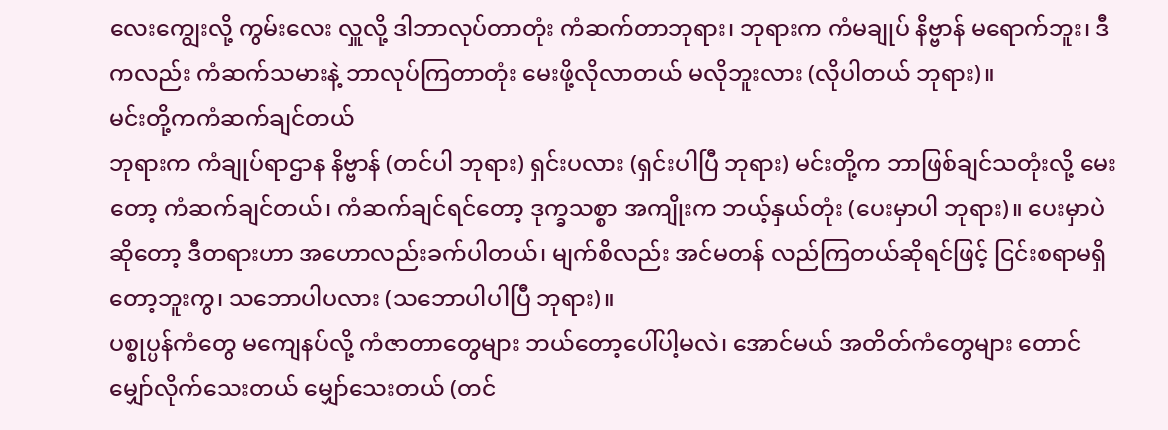လေးကျွေးလို့ ကွမ်းလေး လှူလို့ ဒါဘာလုပ်တာတုံး ကံဆက်တာဘုရား၊ ဘုရားက ကံမချုပ် နိဗ္ဗာန် မရောက်ဘူး၊ ဒီကလည်း ကံဆက်သမားနဲ့ ဘာလုပ်ကြတာတုံး မေးဖို့လိုလာတယ် မလိုဘူးလား (လိုပါတယ် ဘုရား)။
မင်းတို့ကကံဆက်ချင်တယ်
ဘုရားက ကံချုပ်ရာဌာန နိဗ္ဗာန် (တင်ပါ ဘုရား) ရှင်းပလား (ရှင်းပါပြီ ဘုရား) မင်းတို့က ဘာဖြစ်ချင်သတုံးလို့ မေးတော့ ကံဆက်ချင်တယ်၊ ကံဆက်ချင်ရင်တော့ ဒုက္ခသစ္စာ အကျိုးက ဘယ့်နှယ်တုံး (ပေးမှာပါ ဘုရား)။ ပေးမှာပဲဆိုတော့ ဒီတရားဟာ အဟောလည်းခက်ပါတယ်၊ မျက်စိလည်း အင်မတန် လည်ကြတယ်ဆိုရင်ဖြင့် ငြင်းစရာမရှိတော့ဘူးကွ၊ သဘောပါပလား (သဘောပါပါပြီ ဘုရား)။
ပစ္စုပ္ပန်ကံတွေ မကျေနပ်လို့ ကံဇာတာတွေများ ဘယ်တော့ပေါ်ပါ့မလဲ၊ အောင်မယ် အတိတ်ကံတွေများ တောင် မျှော်လိုက်သေးတယ် မျှော်သေးတယ် (တင်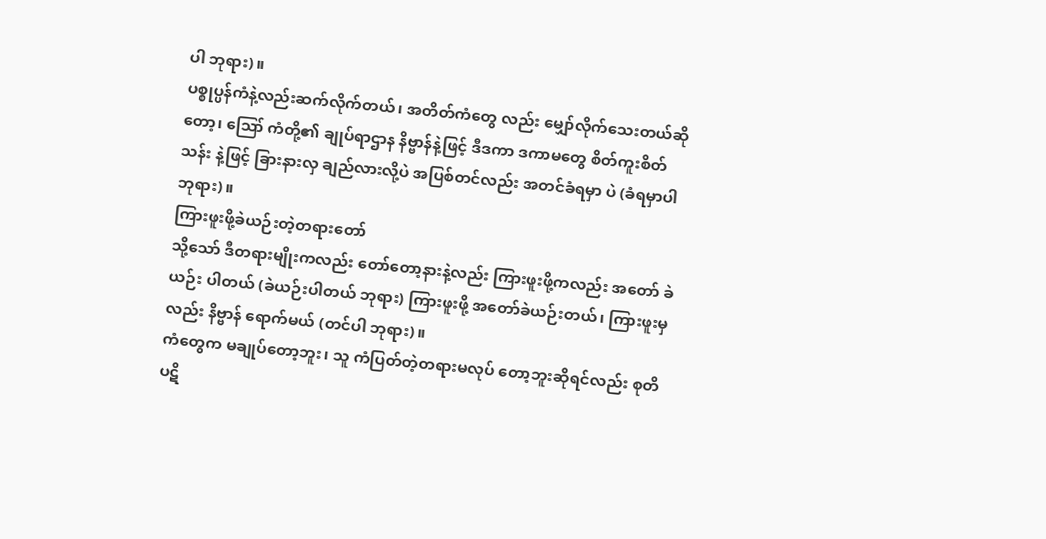ပါ ဘုရား)။
ပစ္စုပ္ပန်ကံနဲ့လည်းဆက်လိုက်တယ်၊ အတိတ်ကံတွေ လည်း မျှော်လိုက်သေးတယ်ဆိုတော့၊ ဪ ကံတို့၏ ချုပ်ရာဌာန နိဗ္ဗာန်နဲ့ဖြင့် ဒီဒကာ ဒကာမတွေ စိတ်ကူးစိတ်သန်း နဲ့ဖြင့် ခြားနားလှ ချည်လားလို့ပဲ အပြစ်တင်လည်း အတင်ခံရမှာ ပဲ (ခံရမှာပါ ဘုရား)။
ကြားဖူးဖို့ခဲယဉ်းတဲ့တရားတော်
သို့သော် ဒီတရားမျိုးကလည်း တော်တော့နားနဲ့လည်း ကြားဖူးဖို့ကလည်း အတော် ခဲယဉ်း ပါတယ် (ခဲယဉ်းပါတယ် ဘုရား) ကြားဖူးဖို့ အတော်ခဲယဉ်းတယ်၊ ကြားဖူးမှလည်း နိဗ္ဗာန် ရောက်မယ် (တင်ပါ ဘုရား)။
ကံတွေက မချုပ်တော့ဘူး၊ သူ ကံပြတ်တဲ့တရားမလုပ် တော့ဘူးဆိုရင်လည်း စုတိပဋိ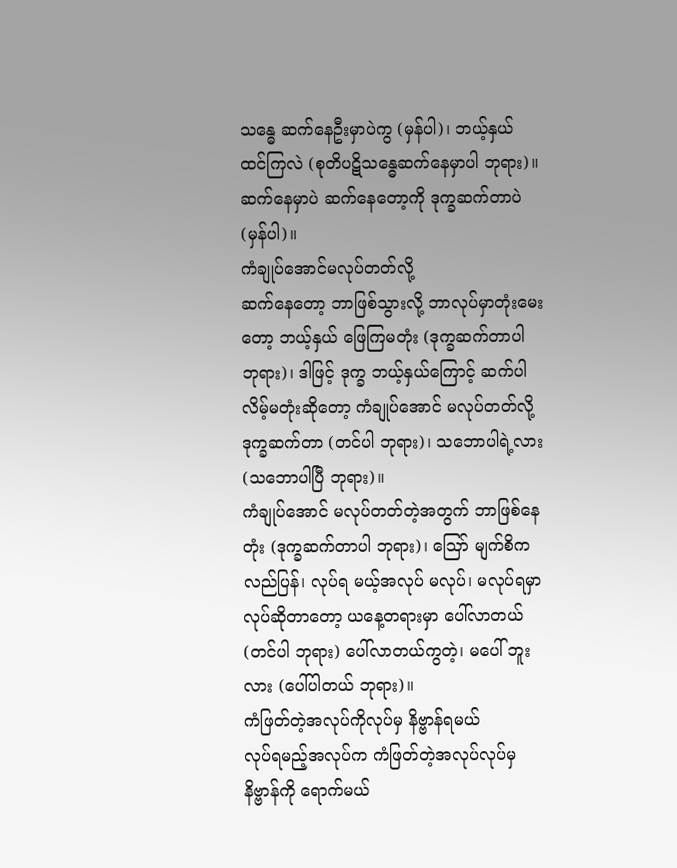သန္ဓေ ဆက်နေဦးမှာပဲကွ (မှန်ပါ)၊ ဘယ့်နှယ် ထင်ကြလဲ (စုတိပဋိသန္ဓေဆက်နေမှာပါ ဘုရား)။ ဆက်နေမှာပဲ ဆက်နေတော့ကို ဒုက္ခဆက်တာပဲ (မှန်ပါ)။
ကံချုပ်အောင်မလုပ်တတ်လို့
ဆက်နေတော့ ဘာဖြစ်သွားလို့ ဘာလုပ်မှာတုံးမေးတော့ ဘယ့်နှယ် ဖြေကြမတုံး (ဒုက္ခဆက်တာပါ ဘုရား)၊ ဒါဖြင့် ဒုက္ခ ဘယ့်နှယ်ကြောင့် ဆက်ပါလိမ့်မတုံးဆိုတော့ ကံချုပ်အောင် မလုပ်တတ်လို့ ဒုက္ခဆက်တာ (တင်ပါ ဘုရား)၊ သဘောပါရဲ့လား (သဘောပါပြီ ဘုရား)။
ကံချုပ်အောင် မလုပ်တတ်တဲ့အတွက် ဘာဖြစ်နေတုံး (ဒုက္ခဆက်တာပါ ဘုရား)၊ ဪ မျက်စိကလည်ပြန်၊ လုပ်ရ မယ့်အလုပ် မလုပ်၊ မလုပ်ရမှာလုပ်ဆိုတာတော့ ယနေ့တရားမှာ ပေါ်လာတယ် (တင်ပါ ဘုရား) ပေါ်လာတယ်ကွတဲ့၊ မပေါ် ဘူးလား (ပေါ်ပါတယ် ဘုရား)။
ကံဖြတ်တဲ့အလုပ်ကိုလုပ်မှ နိဗ္ဗာန်ရမယ်
လုပ်ရမည့်အလုပ်က ကံဖြတ်တဲ့အလုပ်လုပ်မှ နိဗ္ဗာန်ကို ရောက်မယ်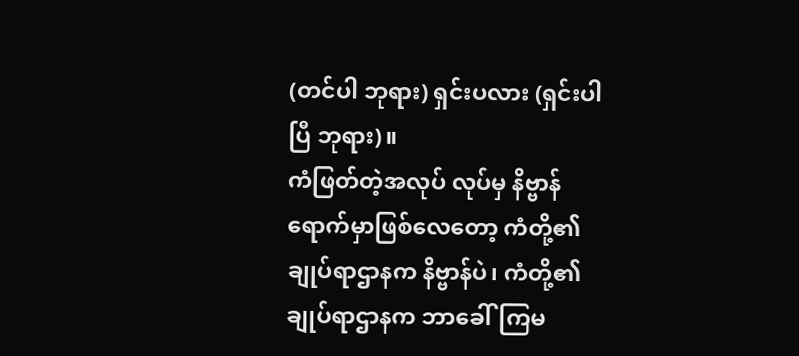(တင်ပါ ဘုရား) ရှင်းပလား (ရှင်းပါပြီ ဘုရား)။
ကံဖြတ်တဲ့အလုပ် လုပ်မှ နိဗ္ဗာန်ရောက်မှာဖြစ်လေတော့ ကံတို့၏ ချုပ်ရာဌာနက နိဗ္ဗာန်ပဲ၊ ကံတို့၏ ချုပ်ရာဌာနက ဘာခေါ်ကြမ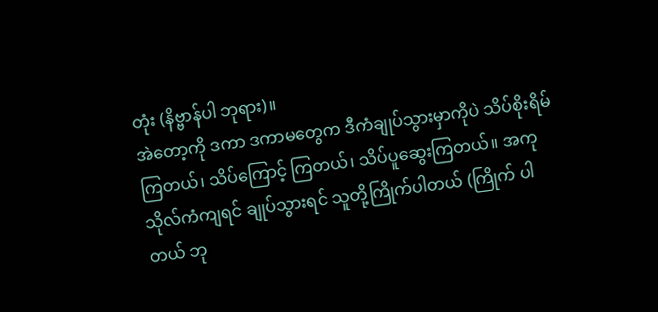တုံး (နိဗ္ဗာန်ပါ ဘုရား)။
အဲတော့ကို ဒကာ ဒကာမတွေက ဒီကံချုပ်သွားမှာကိုပဲ သိပ်စိုးရိမ်ကြတယ်၊ သိပ်ကြောင့် ကြတယ်၊ သိပ်ပူဆွေးကြတယ်။ အကုသိုလ်ကံကျရင် ချုပ်သွားရင် သူတို့ကြိုက်ပါတယ် (ကြိုက် ပါတယ် ဘု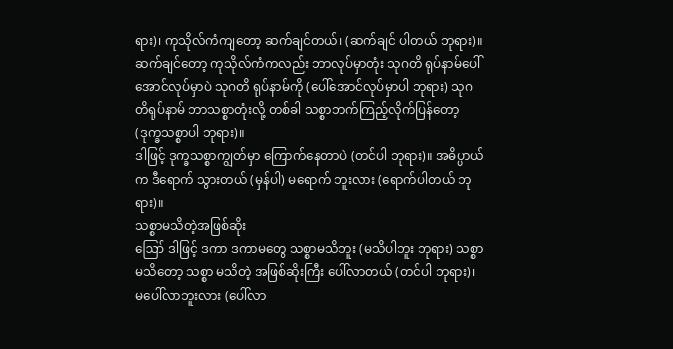ရား)၊ ကုသိုလ်ကံကျတော့ ဆက်ချင်တယ်၊ (ဆက်ချင် ပါတယ် ဘုရား)။
ဆက်ချင်တော့ ကုသိုလ်ကံကလည်း ဘာလုပ်မှာတုံး သုဂတိ ရုပ်နာမ်ပေါ်အောင်လုပ်မှာပဲ သုဂတိ ရုပ်နာမ်ကို (ပေါ်အောင်လုပ်မှာပါ ဘုရား) သုဂတိရုပ်နာမ် ဘာသစ္စာတုံးလို့ တစ်ခါ သစ္စာဘက်ကြည့်လိုက်ပြန်တော့ (ဒုက္ခသစ္စာပါ ဘုရား)။
ဒါဖြင့် ဒုက္ခသစ္စာကျွတ်မှာ ကြောက်နေတာပဲ (တင်ပါ ဘုရား)။ အဓိပ္ပာယ်က ဒီရောက် သွားတယ် (မှန်ပါ) မရောက် ဘူးလား (ရောက်ပါတယ် ဘုရား)။
သစ္စာမသိတဲ့အဖြစ်ဆိုး
ဪ ဒါဖြင့် ဒကာ ဒကာမတွေ သစ္စာမသိဘူး (မသိပါဘူး ဘုရား) သစ္စာမသိတော့ သစ္စာ မသိတဲ့ အဖြစ်ဆိုးကြီး ပေါ်လာတယ် (တင်ပါ ဘုရား)၊ မပေါ်လာဘူးလား (ပေါ်လာ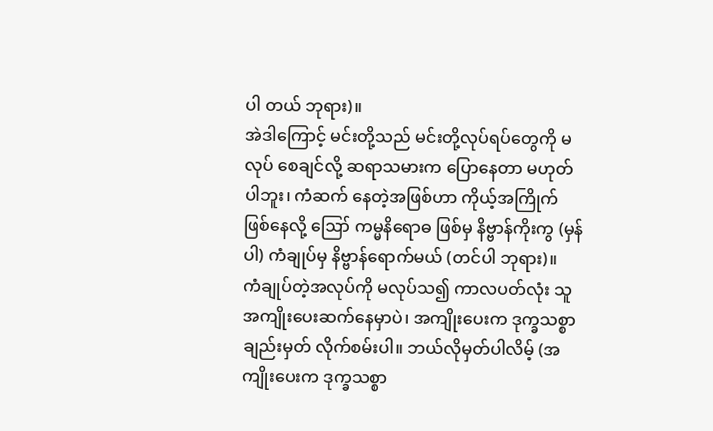ပါ တယ် ဘုရား)။
အဲဒါကြောင့် မင်းတို့သည် မင်းတို့လုပ်ရပ်တွေကို မလုပ် စေချင်လို့ ဆရာသမားက ပြောနေတာ မဟုတ်ပါဘူး၊ ကံဆက် နေတဲ့အဖြစ်ဟာ ကိုယ့်အကြိုက်ဖြစ်နေလို့ ဪ ကမ္မနိရောဓ ဖြစ်မှ နိဗ္ဗာန်ကိုးကွ (မှန်ပါ) ကံချုပ်မှ နိဗ္ဗာန်ရောက်မယ် (တင်ပါ ဘုရား)။
ကံချုပ်တဲ့အလုပ်ကို မလုပ်သ၍ ကာလပတ်လုံး သူ အကျိုးပေးဆက်နေမှာပဲ၊ အကျိုးပေးက ဒုက္ခသစ္စာချည်းမှတ် လိုက်စမ်းပါ။ ဘယ်လိုမှတ်ပါလိမ့် (အကျိုးပေးက ဒုက္ခသစ္စာ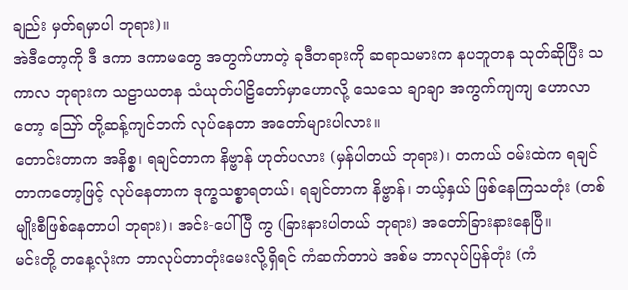ချည်း မှတ်ရမှာပါ ဘုရား)။
အဲဒီတော့ကို ဒီ ဒကာ ဒကာမတွေ အတွက်ဟာတဲ့ ခုဒီတရားကို ဆရာသမားက နပဘူတန သုတ်ဆိုပြီး သကာလ ဘုရားက သဠာယတန သံယုတ်ပါဠိတော်မှာဟောလို့ သေသေ ချာချာ အကွက်ကျကျ ဟောလာတော့ ဪ တို့ဆန့်ကျင်ဘက် လုပ်နေတာ အတော်များပါလား။
တောင်းတာက အနိစ္စ၊ ရချင်တာက နိဗ္ဗာန် ဟုတ်ပလား (မှန်ပါတယ် ဘုရား)၊ တကယ် ဝမ်းထဲက ရချင်တာကတော့ဖြင့် လုပ်နေတာက ဒုက္ခသစ္စာရတယ်၊ ရချင်တာက နိဗ္ဗာန်၊ ဘယ့်နှယ် ဖြစ်နေကြသတုံး (တစ်မျိုးစီဖြစ်နေတာပါ ဘုရား)၊ အင်း-ပေါ်ပြီ ကွ (ခြားနားပါတယ် ဘုရား) အတော်ခြားနားနေပြီ။
မင်းတို့ တနေ့လုံးက ဘာလုပ်တာတုံးမေးလို့ရှိရင် ကံဆက်တာပဲ အစ်မ ဘာလုပ်ပြန်တုံး (ကံ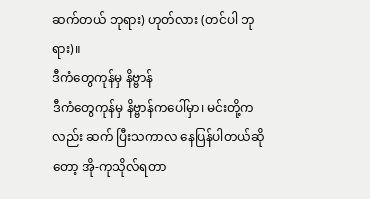ဆက်တယ် ဘုရား) ဟုတ်လား (တင်ပါ ဘုရား)။
ဒီကံတွေကုန်မှ နိဗ္ဗာန်
ဒီကံတွေကုန်မှ နိဗ္ဗာန်ကပေါ်မှာ၊ မင်းတို့ကလည်း ဆက် ပြီးသကာလ နေပြန်ပါတယ်ဆိုတော့ အို-ကုသိုလ်ရတာ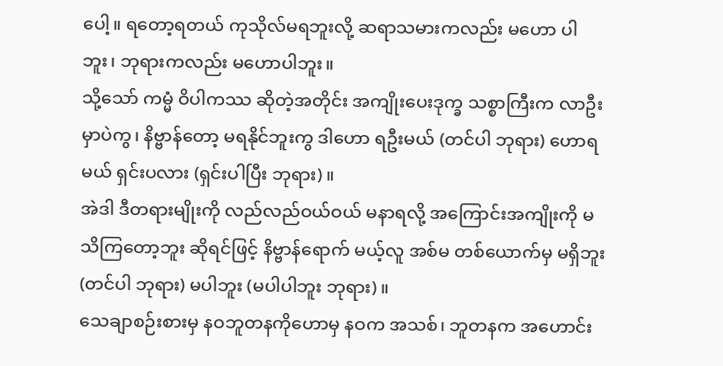ပေါ့။ ရတော့ရတယ် ကုသိုလ်မရဘူးလို့ ဆရာသမားကလည်း မဟော ပါဘူး၊ ဘုရားကလည်း မဟောပါဘူး။
သို့သော် ကမ္မံ ဝိပါကဿ ဆိုတဲ့အတိုင်း အကျိုးပေးဒုက္ခ သစ္စာကြီးက လာဦးမှာပဲကွ၊ နိဗ္ဗာန်တော့ မရနိုင်ဘူးကွ ဒါဟော ရဦးမယ် (တင်ပါ ဘုရား) ဟောရမယ် ရှင်းပလား (ရှင်းပါပြီး ဘုရား)။
အဲဒါ ဒီတရားမျိုးကို လည်လည်ဝယ်ဝယ် မနာရလို့ အကြောင်းအကျိုးကို မသိကြတော့ဘူး ဆိုရင်ဖြင့် နိဗ္ဗာန်ရောက် မယ့်လူ အစ်မ တစ်ယောက်မှ မရှိဘူး (တင်ပါ ဘုရား) မပါဘူး (မပါပါဘူး ဘုရား)။
သေချာစဉ်းစားမှ နဝဘူတနကိုဟောမှ နဝက အသစ်၊ ဘူတနက အဟောင်း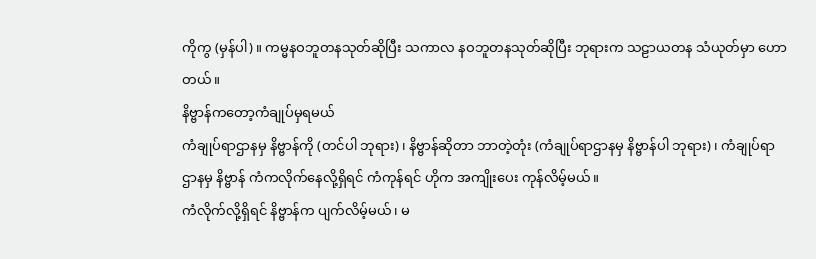ကိုကွ (မှန်ပါ)။ ကမ္မနဝဘူတနသုတ်ဆိုပြီး သကာလ နဝဘူတနသုတ်ဆိုပြီး ဘုရားက သဠာယတန သံယုတ်မှာ ဟောတယ်။
နိဗ္ဗာန်ကတော့ကံချုပ်မှရမယ်
ကံချုပ်ရာဌာနမှ နိဗ္ဗာန်ကို (တင်ပါ ဘုရား)၊ နိဗ္ဗာန်ဆိုတာ ဘာတဲ့တုံး (ကံချုပ်ရာဌာနမှ နိဗ္ဗာန်ပါ ဘုရား)၊ ကံချုပ်ရာဌာနမှ နိဗ္ဗာန် ကံကလိုက်နေလို့ရှိရင် ကံကုန်ရင် ဟိုက အကျိုးပေး ကုန်လိမ့်မယ်။
ကံလိုက်လို့ရှိရင် နိဗ္ဗာန်က ပျက်လိမ့်မယ်၊ မ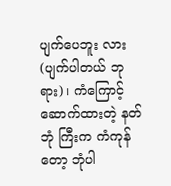ပျက်ပေဘူး လား (ပျက်ပါတယ် ဘုရား)၊ ကံကြောင့် ဆောက်ထားတဲ့ နတ်ဘုံ ကြီးက ကံကုန်တော့ ဘုံပါ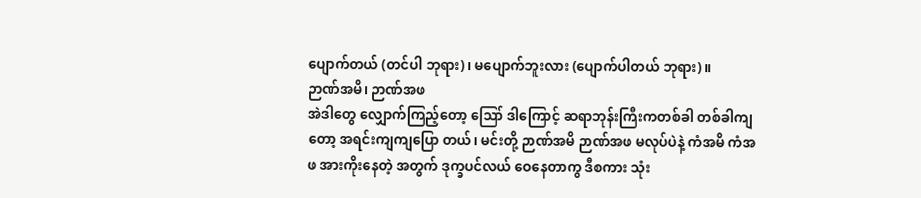ပျောက်တယ် (တင်ပါ ဘုရား)၊ မပျောက်ဘူးလား (ပျောက်ပါတယ် ဘုရား)။
ဉာဏ်အမိ၊ ဉာဏ်အဖ
အဲဒါတွေ လျှောက်ကြည့်တော့ ဪ ဒါကြောင့် ဆရာဘုန်းကြီးကတစ်ခါ တစ်ခါကျတော့ အရင်းကျကျပြော တယ်၊ မင်းတို့ ဉာဏ်အမိ ဉာဏ်အဖ မလုပ်ပဲနဲ့ ကံအမိ ကံအဖ အားကိုးနေတဲ့ အတွက် ဒုက္ခပင်လယ် ဝေနေတာကွ ဒီစကား သုံး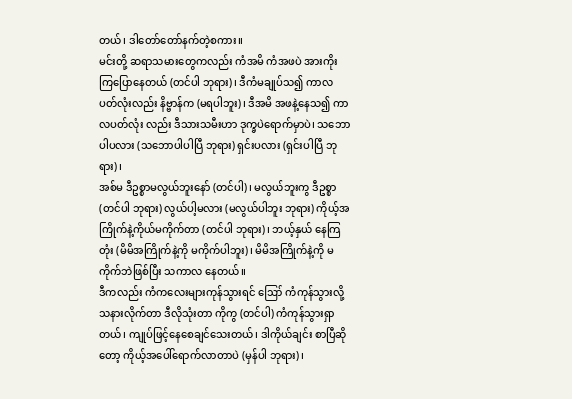တယ်၊ ဒါတော်တော်နက်တဲ့စကား။
မင်းတို့ ဆရာသမားတွေကလည်း ကံအမိ ကံအဖပဲ အားကိုးကြပြောနေတယ် (တင်ပါ ဘုရား)၊ ဒီကံမချုပ်သ၍ ကာလ ပတ်လုံးလည်း နိဗ္ဗာန်က (မရပါဘူး)၊ ဒီအမိ အဖနဲ့နေသ၍ ကာလပတ်လုံး လည်း ဒီသားသမီးဟာ ဒုက္ခပဲရောက်မှာပဲ၊ သဘော ပါပလား (သဘောပါပါပြီ ဘုရား) ရှင်းပလား (ရှင်းပါပြီ ဘုရား)၊
အစ်မ ဒီဥစ္စာမလွယ်ဘူးနော် (တင်ပါ)၊ မလွယ်ဘူးကွ ဒီဥစ္စာ (တင်ပါ ဘုရား) လွယ်ပါ့မလား (မလွယ်ပါဘူး ဘုရား) ကိုယ့်အကြိုက်နဲ့ကိုယ်မကိုက်တာ (တင်ပါ ဘုရား)၊ ဘယ့်နှယ် နေကြတုံး (မိမိအကြိုက်နဲ့ကို မကိုက်ပါဘူး)၊ မိမိအကြိုက်နဲ့ကို မကိုက်ဘဲဖြစ်ပြီး သကာလ နေတယ်။
ဒီကလည်း ကံကလေးများကုန်သွားရင် ဪ ကံကုန်သွားလို့သနားလိုက်တာ ဒီလိုသုံးတာ ကိုကွ (တင်ပါ) ကံကုန်သွားရှာတယ်၊ ကျုပ်ဖြင့်နေစေချင်သေးတယ်၊ ဒါကိုယ်ချင်း စာပြီဆိုတော့ ကိုယ့်အပေါ်ရောက်လာတာပဲ (မှန်ပါ ဘုရား)၊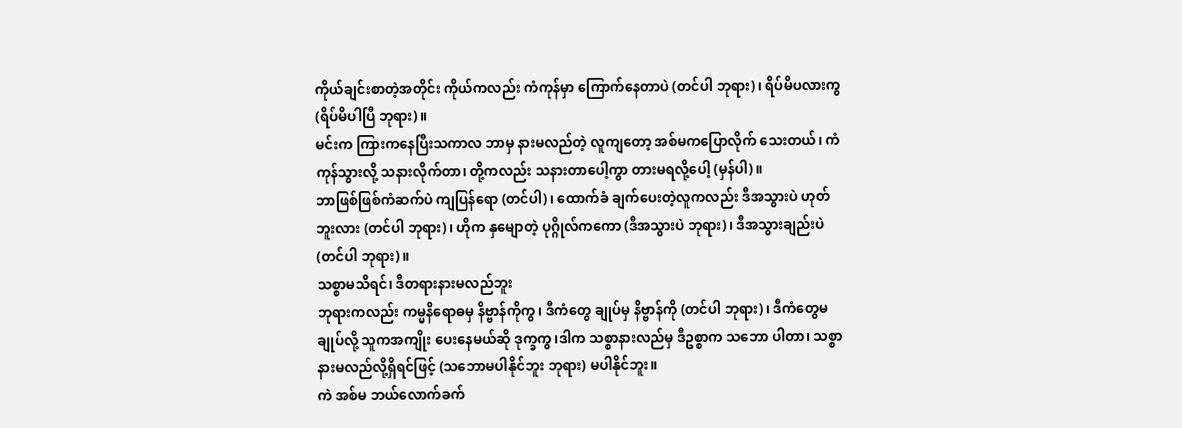ကိုယ်ချင်းစာတဲ့အတိုင်း ကိုယ်ကလည်း ကံကုန်မှာ ကြောက်နေတာပဲ (တင်ပါ ဘုရား)၊ ရိပ်မိပလားကွ (ရိပ်မိပါပြီ ဘုရား)။
မင်းက ကြားကနေပြီးသကာလ ဘာမှ နားမလည်တဲ့ လူကျတော့ အစ်မကပြောလိုက် သေးတယ်၊ ကံကုန်သွားလို့ သနားလိုက်တာ၊ တို့ကလည်း သနားတာပေါ့ကွာ တားမရလို့ပေါ့ (မှန်ပါ)။
ဘာဖြစ်ဖြစ်ကံဆက်ပဲ ကျပြန်ရော (တင်ပါ)၊ ထောက်ခံ ချက်ပေးတဲ့လူကလည်း ဒီအသွားပဲ ဟုတ်ဘူးလား (တင်ပါ ဘုရား)၊ ဟိုက နှမျောတဲ့ ပုဂ္ဂိုလ်ကကော (ဒီအသွားပဲ ဘုရား)၊ ဒီအသွားချည်းပဲ (တင်ပါ ဘုရား)။
သစ္စာမသိရင်၊ ဒီတရားနားမလည်ဘူး
ဘုရားကလည်း ကမ္မနိရောဓမှ နိဗ္ဗာန်ကိုကွ၊ ဒီကံတွေ ချုပ်မှ နိဗ္ဗာန်ကို (တင်ပါ ဘုရား)၊ ဒီကံတွေမချုပ်လို့ သူကအကျိုး ပေးနေမယ်ဆို ဒုက္ခကွ၊ဒါက သစ္စာနားလည်မှ ဒီဥစ္စာက သဘော ပါတာ၊ သစ္စာနားမလည်လို့ရှိရင်ဖြင့် (သဘောမပါနိုင်ဘူး ဘုရား) မပါနိုင်ဘူး။
ကဲ အစ်မ ဘယ်လောက်ခက်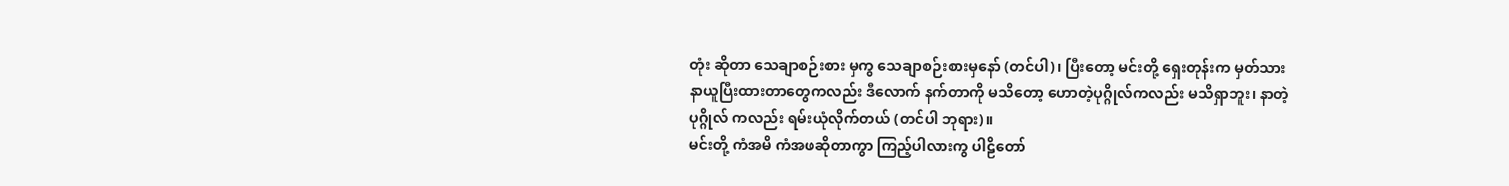တုံး ဆိုတာ သေချာစဉ်းစား မှကွ သေချာစဉ်းစားမှနော် (တင်ပါ)၊ ပြီးတော့ မင်းတို့ ရှေးတုန်းက မှတ်သားနာယူပြီးထားတာတွေကလည်း ဒီလောက် နက်တာကို မသိတော့ ဟောတဲ့ပုဂ္ဂိုလ်ကလည်း မသိရှာဘူး၊ နာတဲ့ပုဂ္ဂိုလ် ကလည်း ရမ်းယုံလိုက်တယ် (တင်ပါ ဘုရား)။
မင်းတို့ ကံအမိ ကံအဖဆိုတာကွာ ကြည့်ပါလားကွ ပါဠိတော်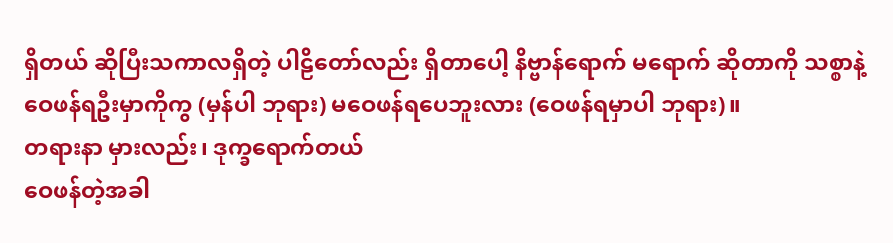ရှိတယ် ဆိုပြီးသကာလရှိတဲ့ ပါဠိတော်လည်း ရှိတာပေါ့ နိဗ္ဗာန်ရောက် မရောက် ဆိုတာကို သစ္စာနဲ့ ဝေဖန်ရဦးမှာကိုကွ (မှန်ပါ ဘုရား) မဝေဖန်ရပေဘူးလား (ဝေဖန်ရမှာပါ ဘုရား)။
တရားနာ မှားလည်း၊ ဒုက္ခရောက်တယ်
ဝေဖန်တဲ့အခါ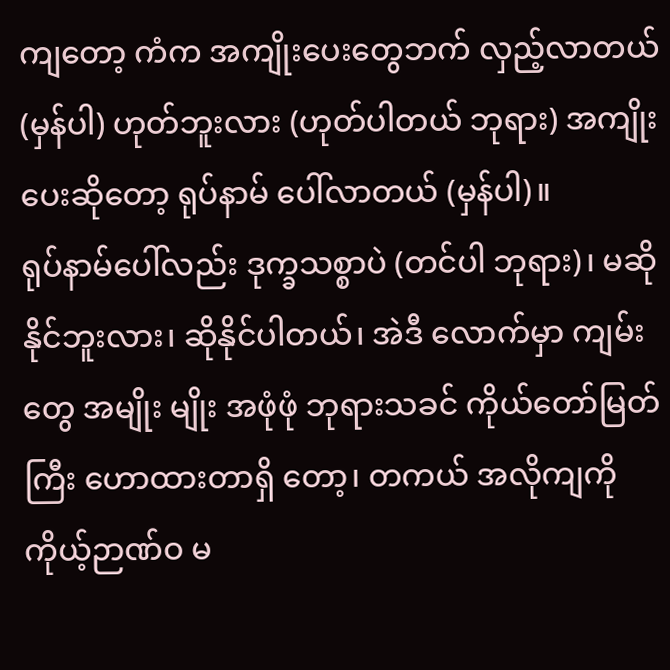ကျတော့ ကံက အကျိုးပေးတွေဘက် လှည့်လာတယ် (မှန်ပါ) ဟုတ်ဘူးလား (ဟုတ်ပါတယ် ဘုရား) အကျိုးပေးဆိုတော့ ရုပ်နာမ် ပေါ်လာတယ် (မှန်ပါ)။
ရုပ်နာမ်ပေါ်လည်း ဒုက္ခသစ္စာပဲ (တင်ပါ ဘုရား)၊ မဆို နိုင်ဘူးလား၊ ဆိုနိုင်ပါတယ်၊ အဲဒီ လောက်မှာ ကျမ်းတွေ အမျိုး မျိုး အဖုံဖုံ ဘုရားသခင် ကိုယ်တော်မြတ်ကြီး ဟောထားတာရှိ တော့၊ တကယ် အလိုကျကို ကိုယ့်ဉာဏ်ဝ မ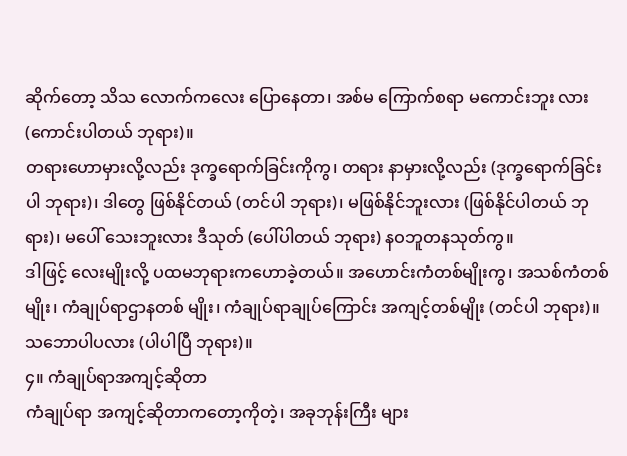ဆိုက်တော့ သိသ လောက်ကလေး ပြောနေတာ၊ အစ်မ ကြောက်စရာ မကောင်းဘူး လား (ကောင်းပါတယ် ဘုရား)။
တရားဟောမှားလို့လည်း ဒုက္ခရောက်ခြင်းကိုကွ၊ တရား နာမှားလို့လည်း (ဒုက္ခရောက်ခြင်းပါ ဘုရား)၊ ဒါတွေ ဖြစ်နိုင်တယ် (တင်ပါ ဘုရား)၊ မဖြစ်နိုင်ဘူးလား (ဖြစ်နိုင်ပါတယ် ဘုရား)၊ မပေါ် သေးဘူးလား ဒီသုတ် (ပေါ်ပါတယ် ဘုရား) နဝဘူတနသုတ်ကွ။
ဒါဖြင့် လေးမျိုးလို့ ပထမဘုရားကဟောခဲ့တယ်။ အဟောင်းကံတစ်မျိုးကွ၊ အသစ်ကံတစ်မျိုး၊ ကံချုပ်ရာဌာနတစ် မျိုး၊ ကံချုပ်ရာချုပ်ကြောင်း အကျင့်တစ်မျိုး (တင်ပါ ဘုရား)။ သဘောပါပလား (ပါပါပြီ ဘုရား)။
၄။ ကံချုပ်ရာအကျင့်ဆိုတာ
ကံချုပ်ရာ အကျင့်ဆိုတာကတော့ကိုတဲ့၊ အခုဘုန်းကြီး များ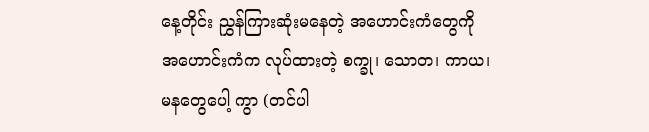နေ့တိုင်း ညွှန်ကြားဆုံးမနေတဲ့ အဟောင်းကံတွေကို အဟောင်းကံက လုပ်ထားတဲ့ စက္ခု၊ သောတ၊ ကာယ၊ မနတွေပေါ့ ကွာ (တင်ပါ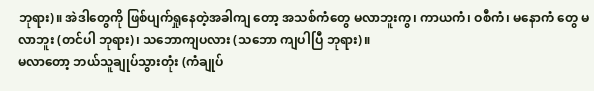ဘုရား)။ အဲဒါတွေကို ဖြစ်ပျက်ရှုနေတဲ့အခါကျ တော့ အသစ်ကံတွေ မလာဘူးကွ၊ ကာယကံ၊ ဝစီကံ၊ မနောကံ တွေ မလာဘူး (တင်ပါ ဘုရား)၊ သဘောကျပလား (သဘော ကျပါပြီ ဘုရား)။
မလာတော့ ဘယ်သူချုပ်သွားတုံး (ကံချုပ်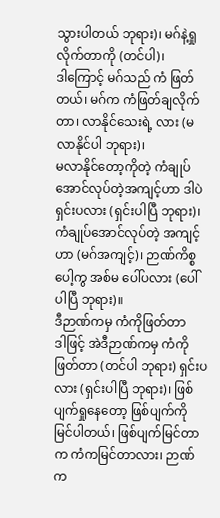သွားပါတယ် ဘုရား)၊ မဂ်နဲ့ရှုလိုက်တာကို (တင်ပါ)၊
ဒါကြောင့် မဂ်သည် ကံ ဖြတ်တယ်၊ မဂ်က ကံဖြတ်ချလိုက်တာ၊ လာနိုင်သေးရဲ့ လား (မလာနိုင်ပါ ဘုရား)၊
မလာနိုင်တော့ကိုတဲ့ ကံချုပ်အောင်လုပ်တဲ့အကျင့်ဟာ ဒါပဲ ရှင်းပလား (ရှင်းပါပြီ ဘုရား)၊ ကံချုပ်အောင်လုပ်တဲ့ အကျင့် ဟာ (မဂ်အကျင့်)၊ ဉာဏ်ကိစ္စပေါ့ကွ အစ်မ ပေါ်ပလား (ပေါ်ပါပြီ ဘုရား)။
ဒီဉာဏ်ကမှ ကံကိုဖြတ်တာ
ဒါဖြင့် အဲဒီဉာဏ်ကမှ ကံကိုဖြတ်တာ (တင်ပါ ဘုရား) ရှင်းပလား (ရှင်းပါပြီ ဘုရား)၊ ဖြစ်ပျက်ရှုနေတော့ ဖြစ်ပျက်ကို မြင်ပါတယ်၊ ဖြစ်ပျက်မြင်တာက ကံကမြင်တာလား၊ ဉာဏ်က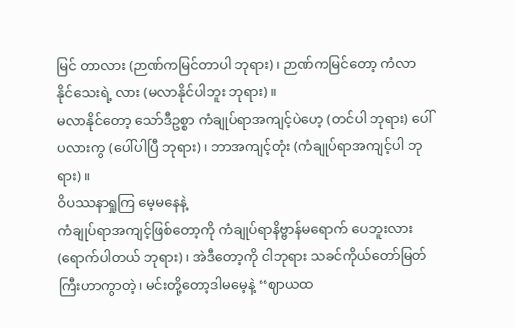မြင် တာလား (ဉာဏ်ကမြင်တာပါ ဘုရား)၊ ဉာဏ်ကမြင်တော့ ကံလာ နိုင်သေးရဲ့ လား (မလာနိုင်ပါဘူး ဘုရား)။
မလာနိုင်တော့ သော်ဒီဥစ္စာ ကံချုပ်ရာအကျင့်ပဲဟေ့ (တင်ပါ ဘုရား) ပေါ်ပလားကွ (ပေါ်ပါပြီ ဘုရား)၊ ဘာအကျင့်တုံး (ကံချုပ်ရာအကျင့်ပါ ဘုရား)။
ဝိပဿနာရှုကြ မေ့မနေနဲ့
ကံချုပ်ရာအကျင့်ဖြစ်တော့ကို ကံချုပ်ရာနိဗ္ဗာန်မရောက် ပေဘူးလား (ရောက်ပါတယ် ဘုရား)၊ အဲဒီတော့ကို ငါဘုရား သခင်ကိုယ်တော်မြတ်ကြီးဟာကွာတဲ့၊ မင်းတို့တော့ဒါမမေ့နဲ့ ‘‘ဈာယထ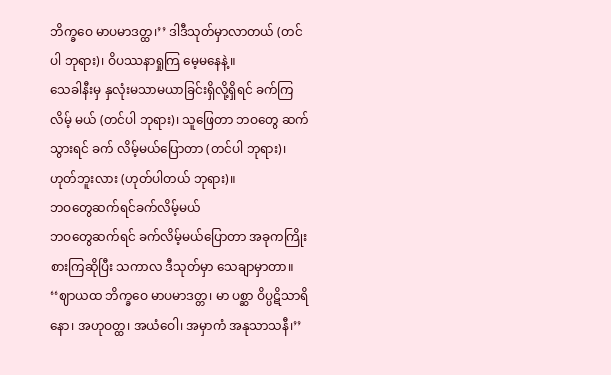ဘိက္ခဝေ မာပမာဒတ္ထ၊’’ ဒါဒီသုတ်မှာလာတယ် (တင်ပါ ဘုရား)၊ ဝိပဿနာရှုကြ မေ့မနေနဲ့။
သေခါနီးမှ နှလုံးမသာမယာခြင်းရှိလို့ရှိရင် ခက်ကြလိမ့် မယ် (တင်ပါ ဘုရား)၊ သူဖြေတာ ဘဝတွေ ဆက်သွားရင် ခက် လိမ့်မယ်ပြောတာ (တင်ပါ ဘုရား)၊ ဟုတ်ဘူးလား (ဟုတ်ပါတယ် ဘုရား)။
ဘဝတွေဆက်ရင်ခက်လိမ့်မယ်
ဘဝတွေဆက်ရင် ခက်လိမ့်မယ်ပြောတာ အခုကကြိုး စားကြဆိုပြီး သကာလ ဒီသုတ်မှာ သေချာမှာတာ။
‘‘ဈာယထ ဘိက္ခဝေ မာပမာဒတ္တ၊ မာ ပစ္ဆာ ဝိပ္ပဋိသာရိနော၊ အဟုဝတ္ထ၊ အယံဝေါ၊ အမှာကံ အနုသာသနီ၊’’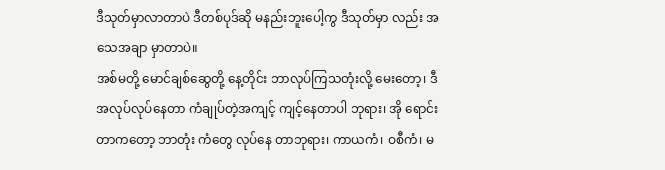ဒီသုတ်မှာလာတာပဲ ဒီတစ်ပုဒ်ဆို မနည်းဘူးပေါ့ကွ ဒီသုတ်မှာ လည်း အသေအချာ မှာတာပဲ။
အစ်မတို့ မောင်ချစ်ဆွေတို့ နေ့တိုင်း ဘာလုပ်ကြသတုံးလို့ မေးတော့၊ ဒီအလုပ်လုပ်နေတာ ကံချုပ်တဲ့အကျင့် ကျင့်နေတာပါ ဘုရား၊ အို ရောင်းတာကတော့ ဘာတုံး ကံတွေ လုပ်နေ တာဘုရား၊ ကာယကံ၊ ဝစီကံ၊ မ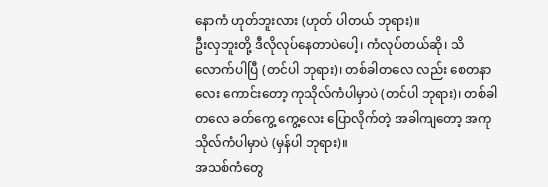နောကံ ဟုတ်ဘူးလား (ဟုတ် ပါတယ် ဘုရား)။
ဦးလှဘူးတို့ ဒီလိုလုပ်နေတာပဲပေါ့၊ ကံလုပ်တယ်ဆို၊ သိလောက်ပါပြီ (တင်ပါ ဘုရား)၊ တစ်ခါတလေ လည်း စေတနာလေး ကောင်းတော့ ကုသိုလ်ကံပါမှာပဲ (တင်ပါ ဘုရား)၊ တစ်ခါ တလေ ခတ်ကွေ့ ကွေ့လေး ပြောလိုက်တဲ့ အခါကျတော့ အကုသိုလ်ကံပါမှာပဲ (မှန်ပါ ဘုရား)။
အသစ်ကံတွေ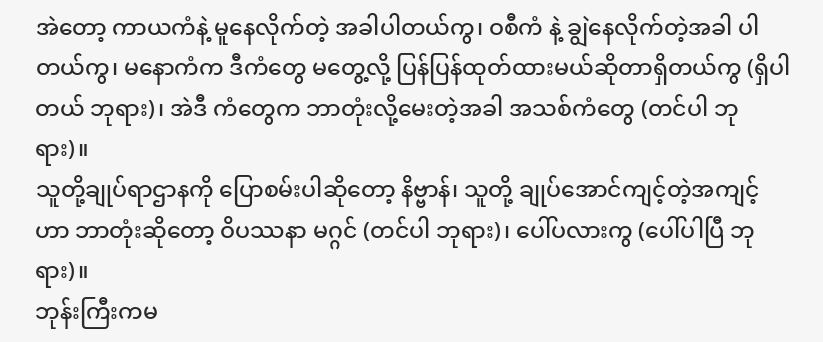အဲတော့ ကာယကံနဲ့ မူနေလိုက်တဲ့ အခါပါတယ်ကွ၊ ဝစီကံ နဲ့ ချွဲနေလိုက်တဲ့အခါ ပါတယ်ကွ၊ မနောကံက ဒီကံတွေ မတွေ့လို့ ပြန်ပြန်ထုတ်ထားမယ်ဆိုတာရှိတယ်ကွ (ရှိပါတယ် ဘုရား)၊ အဲဒီ ကံတွေက ဘာတုံးလို့မေးတဲ့အခါ အသစ်ကံတွေ (တင်ပါ ဘုရား)။
သူတို့ချုပ်ရာဌာနကို ပြောစမ်းပါဆိုတော့ နိဗ္ဗာန်၊ သူတို့ ချုပ်အောင်ကျင့်တဲ့အကျင့်ဟာ ဘာတုံးဆိုတော့ ဝိပဿနာ မဂ္ဂင် (တင်ပါ ဘုရား)၊ ပေါ်ပလားကွ (ပေါ်ပါပြီ ဘုရား)။
ဘုန်းကြီးကမ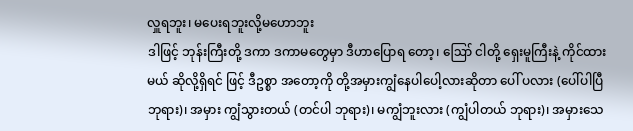လှူရဘူး၊ မပေးရဘူးလို့မဟောဘူး
ဒါဖြင့် ဘုန်းကြီးတို့ ဒကာ ဒကာမတွေမှာ ဒီဟာပြောရ တော့၊ ဪ ငါတို့ ရှေးမူကြီးနဲ့ ကိုင်ထားမယ် ဆိုလို့ရှိရင် ဖြင့် ဒီဥစ္စာ အတော့ကို တို့အမှားကျွံနေပါပေါ့လားဆိုတာ ပေါ် ပလား (ပေါ်ပါပြီ ဘုရား)၊ အမှား ကျွံသွားတယ် (တင်ပါ ဘုရား)၊ မကျွံဘူးလား (ကျွံပါတယ် ဘုရား)၊ အမှားသေ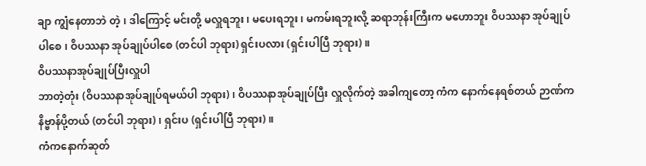ချာ ကျွံနေတာဘဲ တဲ့၊ ဒါကြောင့် မင်းတို့ မလှူရဘူး၊ မပေးရဘူး၊ မကမ်းရဘူးလို့ ဆရာဘုန်းကြီးက မဟောဘူး ဝိပဿနာ အုပ်ချုပ်ပါစေ၊ ဝိပဿနာ အုပ်ချုပ်ပါစေ (တင်ပါ ဘုရား) ရှင်းပလား (ရှင်းပါပြီ ဘုရား)။
ဝိပဿနာအုပ်ချုပ်ပြီးလှူပါ
ဘာတဲ့တုံး (ဝိပဿနာအုပ်ချုပ်ရမယ်ပါ ဘုရား)၊ ဝိပဿနာအုပ်ချုပ်ပြီး လှူလိုက်တဲ့ အခါကျတော့ ကံက နောက်နေရစ်တယ် ဉာဏ်က နိဗ္ဗာန်ပို့တယ် (တင်ပါ ဘုရား)၊ ရှင်းပ (ရှင်းပါပြီ ဘုရား)။
ကံကနောက်ဆုတ်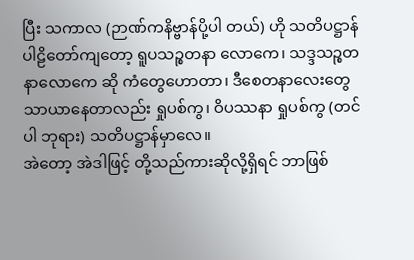ပြီး သကာလ (ဉာဏ်ကနိဗ္ဗာန်ပို့ပါ တယ်) ဟို သတိပဋ္ဌာန်ပါဠိတော်ကျတော့ ရူပသဉ္စတနာ လောကေ၊ သဒ္ဒသဉ္စတနာလောကေ ဆို ကံတွေဟောတာ၊ ဒီစေတနာလေးတွေ သာယာနေတာလည်း ရှုပစ်ကွ၊ ဝိပဿနာ ရှုပစ်ကွ (တင်ပါ ဘုရား) သတိပဋ္ဌာန်မှာလေ။
အဲတော့ အဲဒါဖြင့် တို့သည်ကားဆိုလို့ရှိရင် ဘာဖြစ်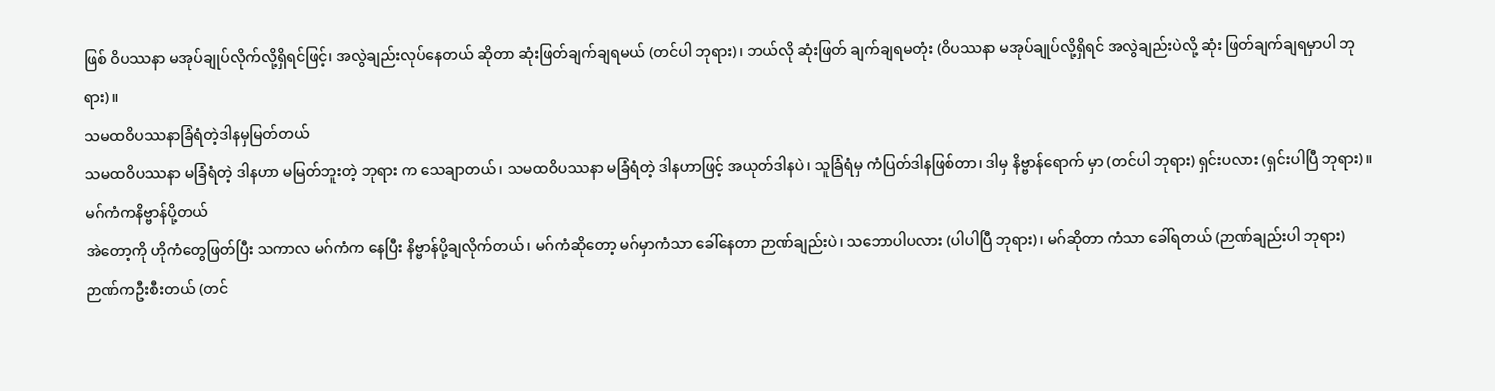ဖြစ် ဝိပဿနာ မအုပ်ချုပ်လိုက်လို့ရှိရင်ဖြင့်၊ အလွဲချည်းလုပ်နေတယ် ဆိုတာ ဆုံးဖြတ်ချက်ချရမယ် (တင်ပါ ဘုရား)၊ ဘယ်လို ဆုံးဖြတ် ချက်ချရမတုံး (ဝိပဿနာ မအုပ်ချုပ်လို့ရှိရင် အလွဲချည်းပဲလို့ ဆုံး ဖြတ်ချက်ချရမှာပါ ဘုရား)။
သမထဝိပဿနာခြံရံတဲ့ဒါနမှမြတ်တယ်
သမထဝိပဿနာ မခြံရံတဲ့ ဒါနဟာ မမြတ်ဘူးတဲ့ ဘုရား က သေချာတယ်၊ သမထဝိပဿနာ မခြံရံတဲ့ ဒါနဟာဖြင့် အယုတ်ဒါနပဲ၊ သူခြံရံမှ ကံပြတ်ဒါနဖြစ်တာ၊ ဒါမှ နိဗ္ဗာန်ရောက် မှာ (တင်ပါ ဘုရား) ရှင်းပလား (ရှင်းပါပြီ ဘုရား)။
မဂ်ကံကနိဗ္ဗာန်ပို့တယ်
အဲတော့ကို ဟိုကံတွေဖြတ်ပြီး သကာလ မဂ်ကံက နေပြီး နိဗ္ဗာန်ပို့ချလိုက်တယ်၊ မဂ်ကံဆိုတော့ မဂ်မှာကံသာ ခေါ်နေတာ ဉာဏ်ချည်းပဲ၊ သဘောပါပလား (ပါပါပြီ ဘုရား)၊ မဂ်ဆိုတာ ကံသာ ခေါ်ရတယ် (ဉာဏ်ချည်းပါ ဘုရား) ဉာဏ်ကဦးစီးတယ် (တင်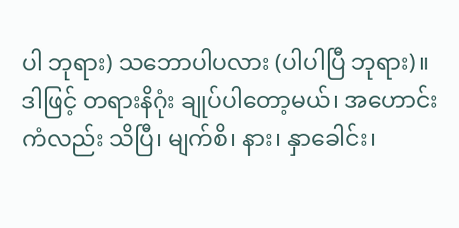ပါ ဘုရား) သဘောပါပလား (ပါပါပြီ ဘုရား)။
ဒါဖြင့် တရားနိဂုံး ချုပ်ပါတော့မယ်၊ အဟောင်းကံလည်း သိပြီ၊ မျက်စိ၊ နား၊ နှာခေါင်း၊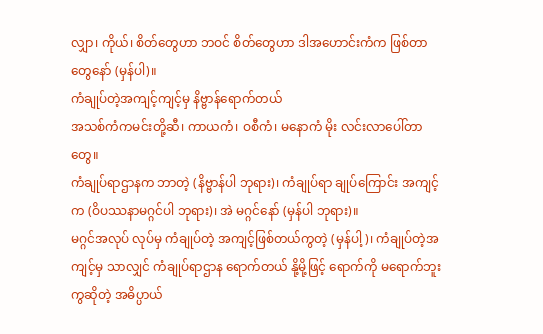လျှာ၊ ကိုယ်၊ စိတ်တွေဟာ ဘဝင် စိတ်တွေဟာ ဒါအဟောင်းကံက ဖြစ်တာတွေနော် (မှန်ပါ)။
ကံချုပ်တဲ့အကျင့်ကျင့်မှ နိဗ္ဗာန်ရောက်တယ်
အသစ်ကံကမင်းတို့ဆီ၊ ကာယကံ၊ ဝစီကံ၊ မနောကံ မိုး လင်းလာပေါ်တာတွေ။
ကံချုပ်ရာဌာနက ဘာတဲ့ (နိဗ္ဗာန်ပါ ဘုရား)၊ ကံချုပ်ရာ ချုပ်ကြောင်း အကျင့်က (ဝိပဿနာမဂ္ဂင်ပါ ဘုရား)၊ အဲ မဂ္ဂင်နော် (မှန်ပါ ဘုရား)။
မဂ္ဂင်အလုပ် လုပ်မှ ကံချုပ်တဲ့ အကျင့်ဖြစ်တယ်ကွတဲ့ (မှန်ပါ့)၊ ကံချုပ်တဲ့အကျင့်မှ သာလျှင် ကံချုပ်ရာဌာန ရောက်တယ် နို့မို့ဖြင့် ရောက်ကို မရောက်ဘူးကွဆိုတဲ့ အဓိပ္ပာယ်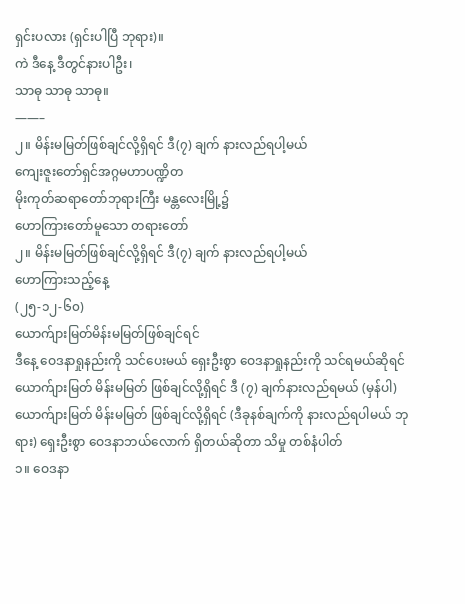ရှင်းပလား (ရှင်းပါပြီ ဘုရား)။
ကဲ ဒီနေ့ ဒီတွင်နားပါဦး၊
သာဓု သာဓု သာဓု။
——–
၂။ မိန်းမမြတ်ဖြစ်ချင်လို့ရှိရင် ဒီ(၇) ချက် နားလည်ရပါ့မယ်
ကျေးဇူးတော်ရှင်အဂ္ဂမဟာပဏ္ဍိတ
မိုးကုတ်ဆရာတော်ဘုရားကြီး မန္တလေးမြို့၌
ဟောကြားတော်မူသော တရားတော်
၂။ မိန်းမမြတ်ဖြစ်ချင်လို့ရှိရင် ဒီ(၇) ချက် နားလည်ရပါ့မယ်
ဟောကြားသည့်နေ့
(၂၅-၁၂-၆၀)
ယောက်ျားမြတ်မိန်းမမြတ်ဖြစ်ချင်ရင်
ဒီနေ့ ဝေဒနာရှုနည်းကို သင်ပေးမယ် ရှေးဦးစွာ ဝေဒနာရှုနည်းကို သင်ရမယ်ဆိုရင် ယောက်ျားမြတ် မိန်းမမြတ် ဖြစ်ချင်လို့ရှိရင် ဒီ (၇) ချက်နားလည်ရမယ် (မှန်ပါ) ယောက်ျားမြတ် မိန်းမမြတ် ဖြစ်ချင်လို့ရှိရင် (ဒီခုနစ်ချက်ကို နားလည်ရပါမယ် ဘုရား) ရှေးဦးစွာ ဝေဒနာဘယ်လောက် ရှိတယ်ဆိုတာ သိမှု တစ်နံပါတ်
၁။ ဝေဒနာ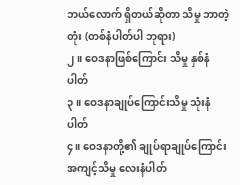ဘယ်လောက် ရှိတယ်ဆိုတာ သိမှု ဘာတဲ့တုံး (တစ်နံပါတ်ပါ ဘုရား)
၂။ ဝေဒနာဖြစ်ကြောင်း သိမှု နှစ်နံပါတ်
၃။ ဝေဒနာချုပ်ကြောင်းသိမှု သုံးနံပါတ်
၄။ ဝေဒနာတို့၏ ချုပ်ရာချုပ်ကြောင်း အကျင့်သိမှု လေးနံပါတ်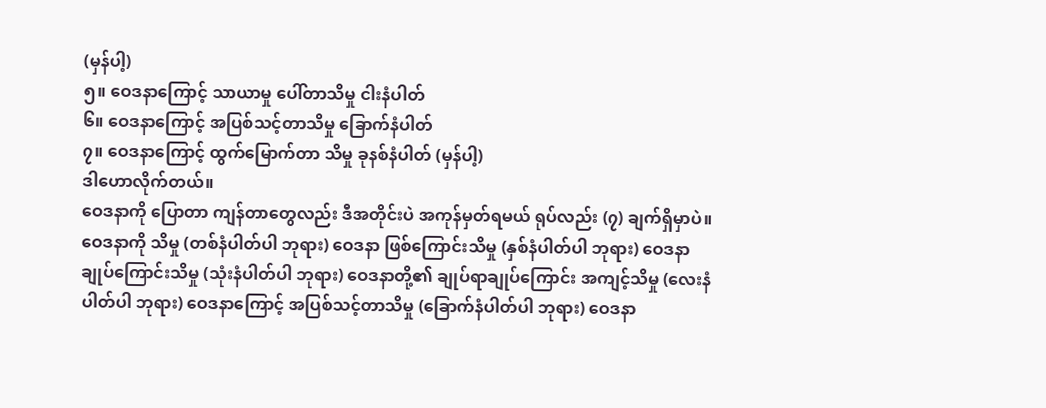(မှန်ပါ့)
၅။ ဝေဒနာကြောင့် သာယာမှု ပေါ်တာသိမှု ငါးနံပါတ်
၆။ ဝေဒနာကြောင့် အပြစ်သင့်တာသိမှု ခြောက်နံပါတ်
၇။ ဝေဒနာကြောင့် ထွက်မြောက်တာ သိမှု ခုနစ်နံပါတ် (မှန်ပါ့)
ဒါဟောလိုက်တယ်။
ဝေဒနာကို ပြောတာ ကျန်တာတွေလည်း ဒီအတိုင်းပဲ အကုန်မှတ်ရမယ် ရုပ်လည်း (၇) ချက်ရှိမှာပဲ။
ဝေဒနာကို သိမှု (တစ်နံပါတ်ပါ ဘုရား) ဝေဒနာ ဖြစ်ကြောင်းသိမှု (နှစ်နံပါတ်ပါ ဘုရား) ဝေဒနာ ချုပ်ကြောင်းသိမှု (သုံးနံပါတ်ပါ ဘုရား) ဝေဒနာတို့၏ ချုပ်ရာချုပ်ကြောင်း အကျင့်သိမှု (လေးနံပါတ်ပါ ဘုရား) ဝေဒနာကြောင့် အပြစ်သင့်တာသိမှု (ခြောက်နံပါတ်ပါ ဘုရား) ဝေဒနာ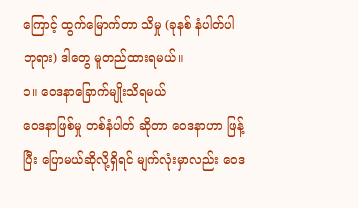ကြောင့် ထွက်မြောက်တာ သိမှု (ခုနစ် နံပါတ်ပါ ဘုရား) ဒါတွေ မူတည်ထားရမယ်။
၁။ ဝေဒနာခြောက်မျိုးသိရမယ်
ဝေဒနာဖြစ်မှု တစ်နံပါတ် ဆိုတာ ဝေဒနာဟာ ဖြန့်ပြီး ပြောမယ်ဆိုလို့ရှိရင် မျက်လုံးမှာလည်း ဝေဒ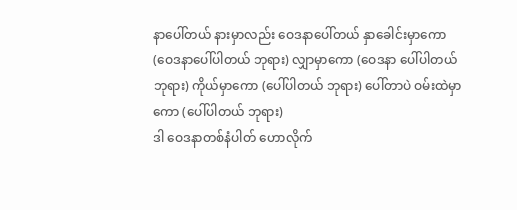နာပေါ်တယ် နားမှာလည်း ဝေဒနာပေါ်တယ် နှာခေါင်းမှာကော (ဝေဒနာပေါ်ပါတယ် ဘုရား) လျှာမှာကော (ဝေဒနာ ပေါ်ပါတယ် ဘုရား) ကိုယ်မှာကော (ပေါ်ပါတယ် ဘုရား) ပေါ်တာပဲ ဝမ်းထဲမှာကော (ပေါ်ပါတယ် ဘုရား)
ဒါ ဝေဒနာတစ်နံပါတ် ဟောလိုက်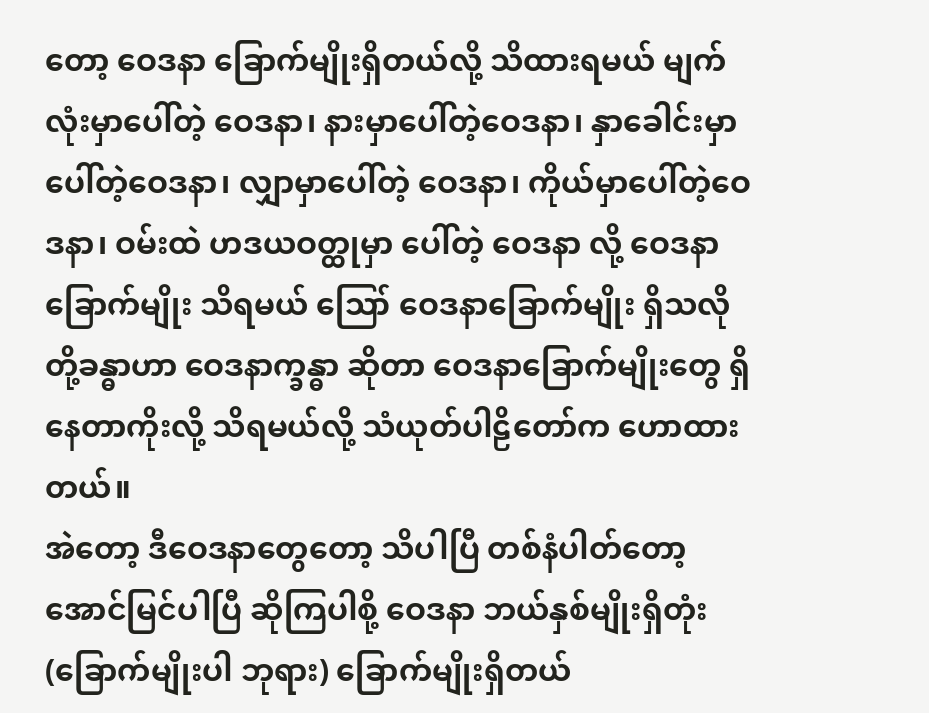တော့ ဝေဒနာ ခြောက်မျိုးရှိတယ်လို့ သိထားရမယ် မျက်လုံးမှာပေါ်တဲ့ ဝေဒနာ၊ နားမှာပေါ်တဲ့ဝေဒနာ၊ နှာခေါင်းမှာပေါ်တဲ့ဝေဒနာ၊ လျှာမှာပေါ်တဲ့ ဝေဒနာ၊ ကိုယ်မှာပေါ်တဲ့ဝေဒနာ၊ ဝမ်းထဲ ဟဒယဝတ္ထုမှာ ပေါ်တဲ့ ဝေဒနာ လို့ ဝေဒနာခြောက်မျိုး သိရမယ် ဪ ဝေဒနာခြောက်မျိုး ရှိသလို တို့ခန္ဓာဟာ ဝေဒနာက္ခန္ဓာ ဆိုတာ ဝေဒနာခြောက်မျိုးတွေ ရှိနေတာကိုးလို့ သိရမယ်လို့ သံယုတ်ပါဠိတော်က ဟောထား တယ်။
အဲတော့ ဒီဝေဒနာတွေတော့ သိပါပြီ တစ်နံပါတ်တော့ အောင်မြင်ပါပြီ ဆိုကြပါစို့ ဝေဒနာ ဘယ်နှစ်မျိုးရှိတုံး (ခြောက်မျိုးပါ ဘုရား) ခြောက်မျိုးရှိတယ်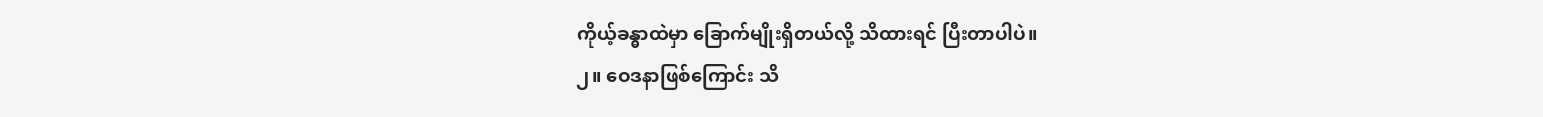ကိုယ့်ခန္ဓာထဲမှာ ခြောက်မျိုးရှိတယ်လို့ သိထားရင် ပြီးတာပါပဲ။
၂။ ဝေဒနာဖြစ်ကြောင်း သိ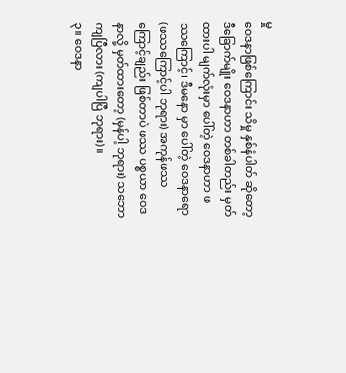မှု
ဝေဒနာဖြစ်ကြောင်း သိမှု နှစ်နံပါတ် ဆိုတော့ ဒီခြောက်မျိုး ဝေဒနာဟာ တစ်ခါတည်း မှတ်ထားပါ မျက်လုံးမှာ ပေါ်တဲ့ ဝေဒနာဟာ ဖဿကြောင့်၊ ဒီမနော မှာ ပေါ်တဲ့ ဝေဒနာရော (ဖဿကြောင့်ပါ ဘုရား) အကုန်ဖဿကြောင့်ချည်း ဖြစ်တာပဲ ဖဿ ပစ္စယာ ဝေဒနာလို့ မှတ်ထားတော့ (မှန်ပါ့ ဘုရား) သဘော ကျပြီလား (ကျပါပြီ ဘုရား)။
၃။ ဝေဒနာ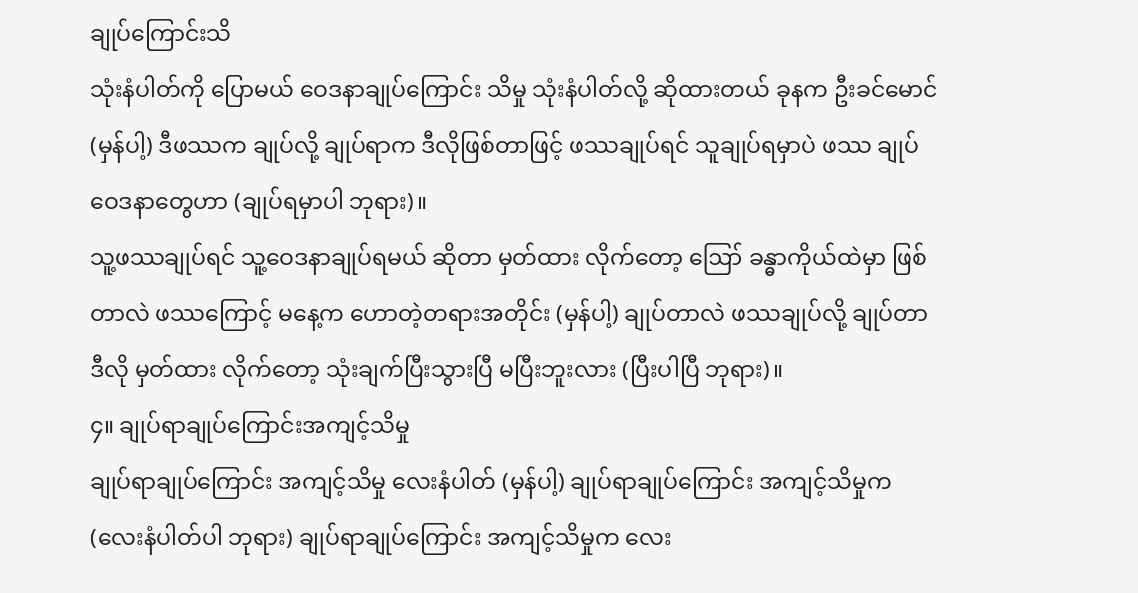ချုပ်ကြောင်းသိ
သုံးနံပါတ်ကို ပြောမယ် ဝေဒနာချုပ်ကြောင်း သိမှု သုံးနံပါတ်လို့ ဆိုထားတယ် ခုနက ဦးခင်မောင် (မှန်ပါ့) ဒီဖဿက ချုပ်လို့ ချုပ်ရာက ဒီလိုဖြစ်တာဖြင့် ဖဿချုပ်ရင် သူချုပ်ရမှာပဲ ဖဿ ချုပ် ဝေဒနာတွေဟာ (ချုပ်ရမှာပါ ဘုရား)။
သူ့ဖဿချုပ်ရင် သူ့ဝေဒနာချုပ်ရမယ် ဆိုတာ မှတ်ထား လိုက်တော့ ဪ ခန္ဓာကိုယ်ထဲမှာ ဖြစ်တာလဲ ဖဿကြောင့် မနေ့က ဟောတဲ့တရားအတိုင်း (မှန်ပါ့) ချုပ်တာလဲ ဖဿချုပ်လို့ ချုပ်တာ ဒီလို မှတ်ထား လိုက်တော့ သုံးချက်ပြီးသွားပြီ မပြီးဘူးလား (ပြီးပါပြီ ဘုရား)။
၄။ ချုပ်ရာချုပ်ကြောင်းအကျင့်သိမှု
ချုပ်ရာချုပ်ကြောင်း အကျင့်သိမှု လေးနံပါတ် (မှန်ပါ့) ချုပ်ရာချုပ်ကြောင်း အကျင့်သိမှုက (လေးနံပါတ်ပါ ဘုရား) ချုပ်ရာချုပ်ကြောင်း အကျင့်သိမှုက လေး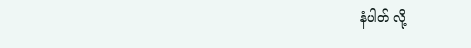နံပါတ် လို့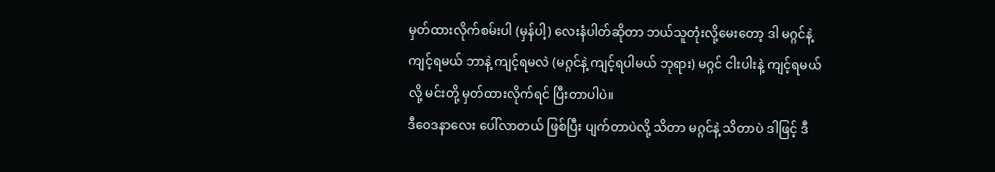မှတ်ထားလိုက်စမ်းပါ (မှန်ပါ့) လေးနံပါတ်ဆိုတာ ဘယ်သူတုံးလို့မေးတော့ ဒါ မဂ္ဂင်နဲ့ ကျင့်ရမယ် ဘာနဲ့ ကျင့်ရမလဲ (မဂ္ဂင်နဲ့ ကျင့်ရပါမယ် ဘုရား) မဂ္ဂင် ငါးပါးနဲ့ ကျင့်ရမယ်လို့ မင်းတို့ မှတ်ထားလိုက်ရင် ပြီးတာပါပဲ။
ဒီဝေဒနာလေး ပေါ်လာတယ် ဖြစ်ပြီး ပျက်တာပဲလို့ သိတာ မဂ္ဂင်နဲ့ သိတာပဲ ဒါဖြင့် ဒီ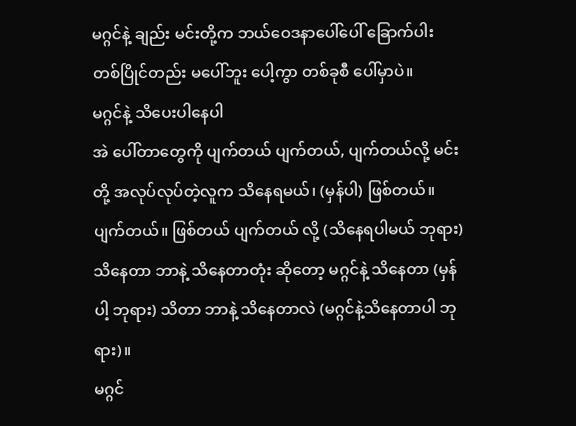မဂ္ဂင်နဲ့ ချည်း မင်းတို့က ဘယ်ဝေဒနာပေါ်ပေါ် ခြောက်ပါး တစ်ပြိုင်တည်း မပေါ်ဘူး ပေါ့ကွာ တစ်ခုစီ ပေါ်မှာပဲ။
မဂ္ဂင်နဲ့ သိပေးပါနေပါ
အဲ ပေါ်တာတွေကို ပျက်တယ် ပျက်တယ်, ပျက်တယ်လို့ မင်းတို့ အလုပ်လုပ်တဲ့လူက သိနေရမယ်၊ (မှန်ပါ) ဖြစ်တယ်။ ပျက်တယ်။ ဖြစ်တယ် ပျက်တယ် လို့ (သိနေရပါမယ် ဘုရား) သိနေတာ ဘာနဲ့ သိနေတာတုံး ဆိုတော့ မဂ္ဂင်နဲ့ သိနေတာ (မှန်ပါ့ ဘုရား) သိတာ ဘာနဲ့ သိနေတာလဲ (မဂ္ဂင်နဲ့သိနေတာပါ ဘုရား)။
မဂ္ဂင်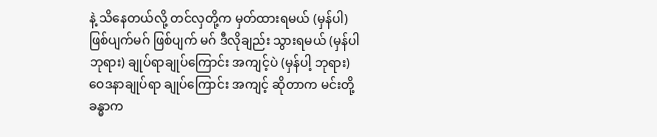နဲ့ သိနေတယ်လို့ တင်လှတို့က မှတ်ထားရမယ် (မှန်ပါ) ဖြစ်ပျက်မဂ် ဖြစ်ပျက် မဂ် ဒီလိုချည်း သွားရမယ် (မှန်ပါ ဘုရား) ချုပ်ရာချုပ်ကြောင်း အကျင့်ပဲ (မှန်ပါ့ ဘုရား) ဝေဒနာချုပ်ရာ ချုပ်ကြောင်း အကျင့် ဆိုတာက မင်းတို့ ခန္ဓာက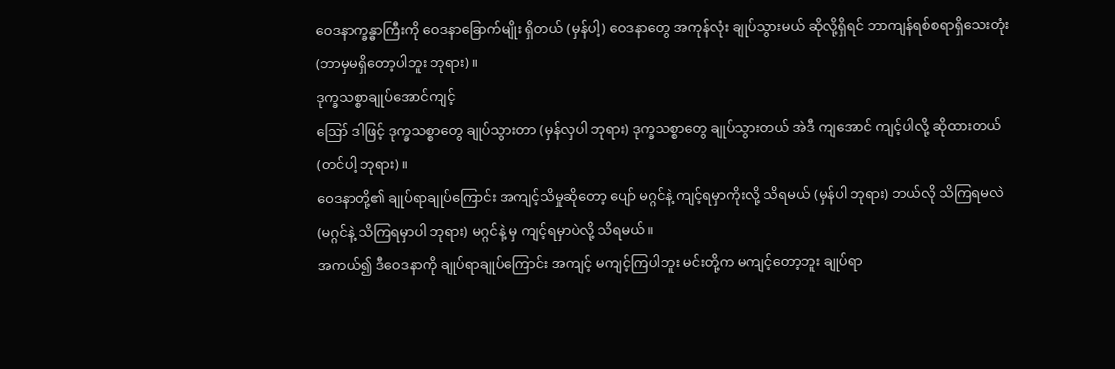ဝေဒနာက္ခန္ဓာကြီးကို ဝေဒနာခြောက်မျိုး ရှိတယ် (မှန်ပါ့) ဝေဒနာတွေ အကုန်လုံး ချုပ်သွားမယ် ဆိုလို့ရှိရင် ဘာကျန်ရစ်စရာရှိသေးတုံး (ဘာမှမရှိတော့ပါဘူး ဘုရား)။
ဒုက္ခသစ္စာချုပ်အောင်ကျင့်
ဪ ဒါဖြင့် ဒုက္ခသစ္စာတွေ ချုပ်သွားတာ (မှန်လှပါ ဘုရား) ဒုက္ခသစ္စာတွေ ချုပ်သွားတယ် အဲဒီ ကျအောင် ကျင့်ပါလို့ ဆိုထားတယ် (တင်ပါ့ ဘုရား)။
ဝေဒနာတို့၏ ချုပ်ရာချုပ်ကြောင်း အကျင့်သိမှုဆိုတော့ ပျော် မဂ္ဂင်နဲ့ ကျင့်ရမှာကိုးလို့ သိရမယ် (မှန်ပါ ဘုရား) ဘယ်လို သိကြရမလဲ (မဂ္ဂင်နဲ့ သိကြရမှာပါ ဘုရား) မဂ္ဂင်နဲ့ မှ ကျင့်ရမှာပဲလို့ သိရမယ်။
အကယ်၍ ဒီဝေဒနာကို ချုပ်ရာချုပ်ကြောင်း အကျင့် မကျင့်ကြပါဘူး မင်းတို့က မကျင့်တော့ဘူး ချုပ်ရာ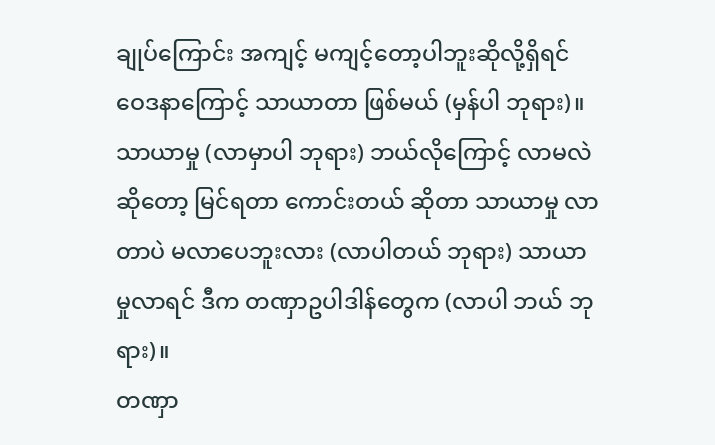ချုပ်ကြောင်း အကျင့် မကျင့်တော့ပါဘူးဆိုလို့ရှိရင် ဝေဒနာကြောင့် သာယာတာ ဖြစ်မယ် (မှန်ပါ ဘုရား)။ သာယာမှု (လာမှာပါ ဘုရား) ဘယ်လိုကြောင့် လာမလဲ ဆိုတော့ မြင်ရတာ ကောင်းတယ် ဆိုတာ သာယာမှု လာတာပဲ မလာပေဘူးလား (လာပါတယ် ဘုရား) သာယာမှုလာရင် ဒီက တဏှာဥပါဒါန်တွေက (လာပါ ဘယ် ဘုရား)။
တဏှာ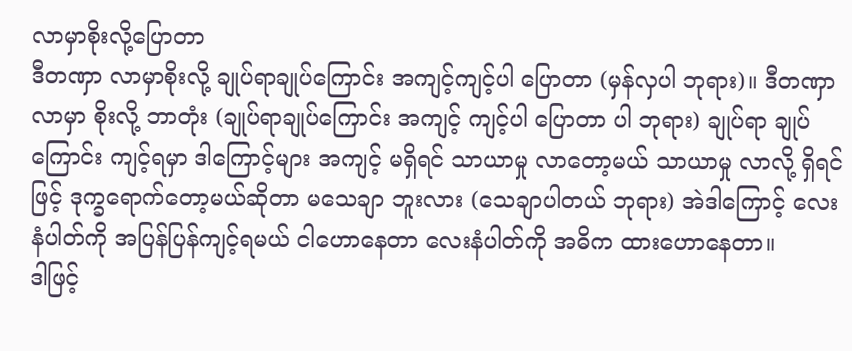လာမှာစိုးလို့ပြောတာ
ဒီတဏှာ လာမှာစိုးလို့ ချုပ်ရာချုပ်ကြောင်း အကျင့်ကျင့်ပါ ပြောတာ (မှန်လှပါ ဘုရား)။ ဒီတဏှာ လာမှာ စိုးလို့ ဘာတုံး (ချုပ်ရာချုပ်ကြောင်း အကျင့် ကျင့်ပါ ပြောတာ ပါ ဘုရား) ချုပ်ရာ ချုပ်ကြောင်း ကျင့်ရမှာ ဒါကြောင့်များ အကျင့် မရှိရင် သာယာမှု လာတော့မယ် သာယာမှု လာလို့ ရှိရင်ဖြင့် ဒုက္ခရောက်တော့မယ်ဆိုတာ မသေချာ ဘူးလား (သေချာပါတယ် ဘုရား) အဲဒါကြောင့် လေးနံပါတ်ကို အပြန်ပြန်ကျင့်ရမယ် ငါဟောနေတာ လေးနံပါတ်ကို အဓိက ထားဟောနေတာ။
ဒါဖြင့်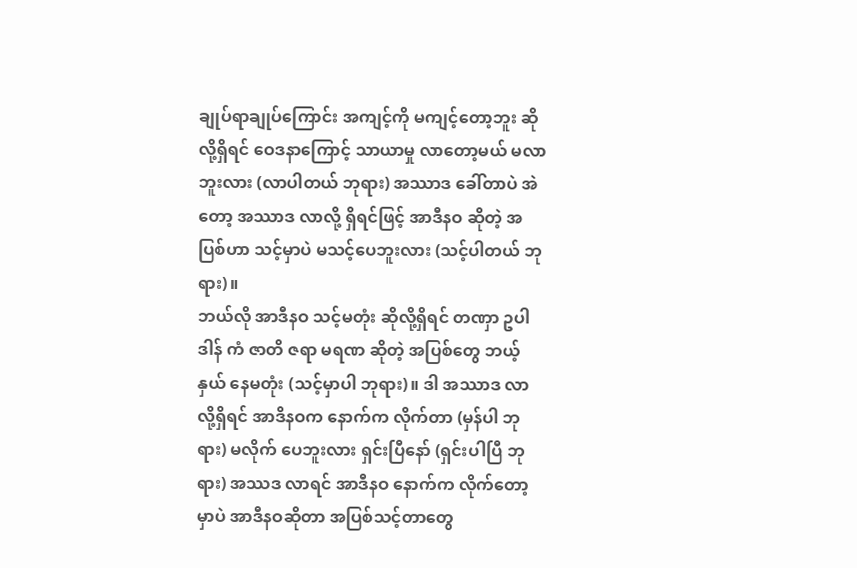ချုပ်ရာချုပ်ကြောင်း အကျင့်ကို မကျင့်တော့ဘူး ဆိုလို့ရှိရင် ဝေဒနာကြောင့် သာယာမှု လာတော့မယ် မလာဘူးလား (လာပါတယ် ဘုရား) အဿာဒ ခေါ်တာပဲ အဲတော့ အဿာဒ လာလို့ ရှိရင်ဖြင့် အာဒီနဝ ဆိုတဲ့ အပြစ်ဟာ သင့်မှာပဲ မသင့်ပေဘူးလား (သင့်ပါတယ် ဘုရား)။
ဘယ်လို အာဒီနဝ သင့်မတုံး ဆိုလို့ရှိရင် တဏှာ ဥပါဒါန် ကံ ဇာတိ ဇရာ မရဏ ဆိုတဲ့ အပြစ်တွေ ဘယ့်နှယ် နေမတုံး (သင့်မှာပါ ဘုရား)။ ဒါ အဿာဒ လာလို့ရှိရင် အာဒိနဝက နောက်က လိုက်တာ (မှန်ပါ ဘုရား) မလိုက် ပေဘူးလား ရှင်းပြီနော် (ရှင်းပါပြီ ဘုရား) အဿဒ လာရင် အာဒီနဝ နောက်က လိုက်တော့မှာပဲ အာဒီနဝဆိုတာ အပြစ်သင့်တာတွေ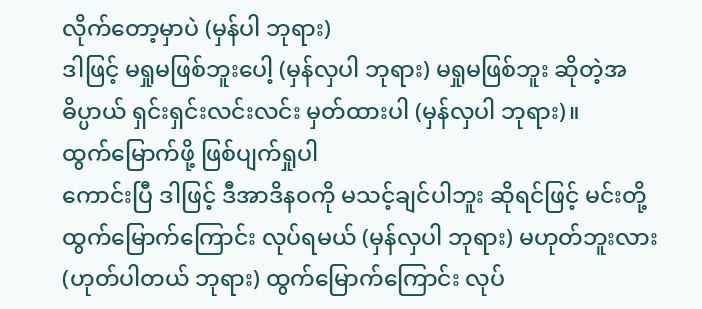လိုက်တော့မှာပဲ (မှန်ပါ ဘုရား)
ဒါဖြင့် မရှုမဖြစ်ဘူးပေါ့ (မှန်လှပါ ဘုရား) မရှုမဖြစ်ဘူး ဆိုတဲ့အဓိပ္ပာယ် ရှင်းရှင်းလင်းလင်း မှတ်ထားပါ (မှန်လှပါ ဘုရား)။
ထွက်မြောက်ဖို့ ဖြစ်ပျက်ရှုပါ
ကောင်းပြီ ဒါဖြင့် ဒီအာဒိနဝကို မသင့်ချင်ပါဘူး ဆိုရင်ဖြင့် မင်းတို့ ထွက်မြောက်ကြောင်း လုပ်ရမယ် (မှန်လှပါ ဘုရား) မဟုတ်ဘူးလား (ဟုတ်ပါတယ် ဘုရား) ထွက်မြောက်ကြောင်း လုပ်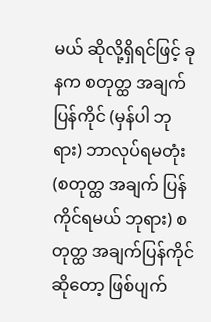မယ် ဆိုလို့ရှိရင်ဖြင့် ခုနက စတုတ္ထ အချက်ပြန်ကိုင် (မှန်ပါ ဘုရား) ဘာလုပ်ရမတုံး (စတုတ္ထ အချက် ပြန်ကိုင်ရမယ် ဘုရား) စတုတ္ထ အချက်ပြန်ကိုင် ဆိုတော့ ဖြစ်ပျက်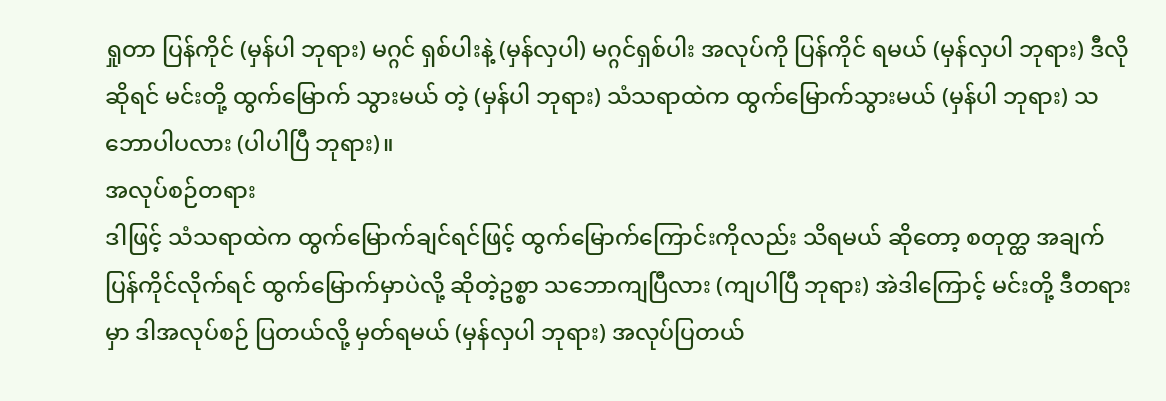ရှုတာ ပြန်ကိုင် (မှန်ပါ ဘုရား) မဂ္ဂင် ရှစ်ပါးနဲ့ (မှန်လှပါ) မဂ္ဂင်ရှစ်ပါး အလုပ်ကို ပြန်ကိုင် ရမယ် (မှန်လှပါ ဘုရား) ဒီလို ဆိုရင် မင်းတို့ ထွက်မြောက် သွားမယ် တဲ့ (မှန်ပါ ဘုရား) သံသရာထဲက ထွက်မြောက်သွားမယ် (မှန်ပါ ဘုရား) သဘောပါပလား (ပါပါပြီ ဘုရား)။
အလုပ်စဉ်တရား
ဒါဖြင့် သံသရာထဲက ထွက်မြောက်ချင်ရင်ဖြင့် ထွက်မြောက်ကြောင်းကိုလည်း သိရမယ် ဆိုတော့ စတုတ္ထ အချက် ပြန်ကိုင်လိုက်ရင် ထွက်မြောက်မှာပဲလို့ ဆိုတဲ့ဥစ္စာ သဘောကျပြီလား (ကျပါပြီ ဘုရား) အဲဒါကြောင့် မင်းတို့ ဒီတရားမှာ ဒါအလုပ်စဉ် ပြတယ်လို့ မှတ်ရမယ် (မှန်လှပါ ဘုရား) အလုပ်ပြတယ်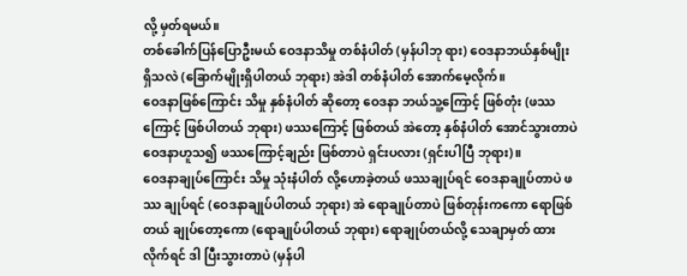လို့ မှတ်ရမယ်။
တစ်ခေါက်ပြန်ပြောဦးမယ် ဝေဒနာသိမှု တစ်နံပါတ် (မှန်ပါဘု ရား) ဝေဒနာဘယ်နှစ်မျိုး ရှိသလဲ (ခြောက်မျိုးရှိပါတယ် ဘုရား) အဲဒါ တစ်နံပါတ် အောက်မေ့လိုက်။
ဝေဒနာဖြစ်ကြောင်း သိမှု နှစ်နံပါတ် ဆိုတော့ ဝေဒနာ ဘယ်သူ့ကြောင့် ဖြစ်တုံး (ဖဿကြောင့် ဖြစ်ပါတယ် ဘုရား) ဖဿကြောင့် ဖြစ်တယ် အဲတော့ နှစ်နံပါတ် အောင်သွားတာပဲ ဝေဒနာဟူသ၍ ဖဿကြောင့်ချည်း ဖြစ်တာပဲ ရှင်းပလား (ရှင်းပါပြီ ဘုရား)။
ဝေဒနာချုပ်ကြောင်း သိမှု သုံးနံပါတ် လို့ဟောခဲ့တယ် ဖဿချုပ်ရင် ဝေဒနာချုပ်တာပဲ ဖဿ ချုပ်ရင် (ဝေဒနာချုပ်ပါတယ် ဘုရား) အဲ ရောချုပ်တာပဲ ဖြစ်တုန်းကကော ရောဖြစ်တယ် ချုပ်တော့ကော (ရောချုပ်ပါတယ် ဘုရား) ရောချုပ်တယ်လို့ သေချာမှတ် ထားလိုက်ရင် ဒါ ပြီးသွားတာပဲ (မှန်ပါ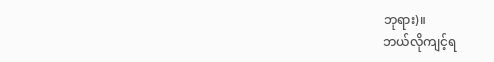ဘုရား)။
ဘယ်လိုကျင့်ရ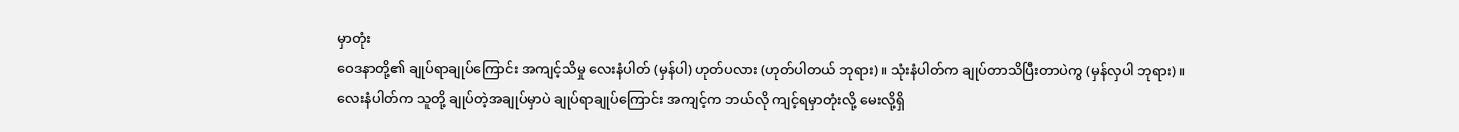မှာတုံး
ဝေဒနာတို့၏ ချုပ်ရာချုပ်ကြောင်း အကျင့်သိမှု လေးနံပါတ် (မှန်ပါ) ဟုတ်ပလား (ဟုတ်ပါတယ် ဘုရား)။ သုံးနံပါတ်က ချုပ်တာသိပြီးတာပဲကွ (မှန်လှပါ ဘုရား)။
လေးနံပါတ်က သူတို့ ချုပ်တဲ့အချုပ်မှာပဲ ချုပ်ရာချုပ်ကြောင်း အကျင့်က ဘယ်လို ကျင့်ရမှာတုံးလို့ မေးလို့ရှိ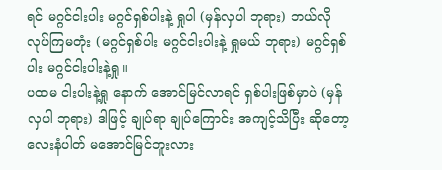ရင် မဂ္ဂင်ငါးပါး မဂ္ဂင်ရှစ်ပါးနဲ့ ရှုပါ (မှန်လှပါ ဘုရား) ဘယ်လို လုပ်ကြမတုံး (မဂ္ဂင်ရှစ်ပါး မဂ္ဂင်ငါးပါးနဲ့ ရှုမယ် ဘုရား) မဂ္ဂင်ရှစ်ပါး မဂ္ဂင်ငါးပါးနဲ့ရှု။
ပထမ ငါးပါးနဲ့ရှု နောက် အောင်မြင်လာရင် ရှစ်ပါးဖြစ်မှာပဲ (မှန်လှပါ ဘုရား) ဒါဖြင့် ချုပ်ရာ ချုပ်ကြောင်း အကျင့်သိပြီး ဆိုတော့ လေးနံပါတ် မအောင်မြင်ဘူးလား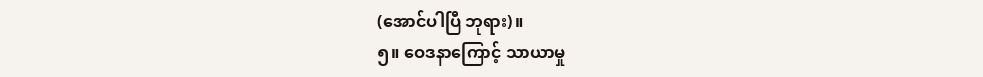(အောင်ပါပြီ ဘုရား)။
၅။ ဝေဒနာကြောင့် သာယာမှု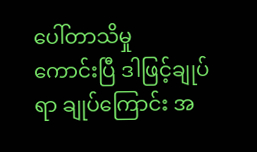ပေါ်တာသိမှု
ကောင်းပြီ ဒါဖြင့်ချုပ်ရာ ချုပ်ကြောင်း အ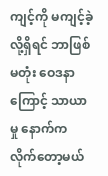ကျင့်ကို မကျင့်ခဲ့လို့ရှိရင် ဘာဖြစ်မတုံး ဝေဒနာကြောင့် သာယာမှု နောက်က လိုက်တော့မယ်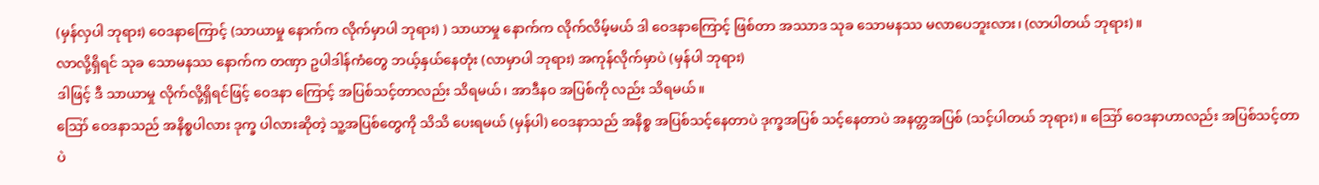(မှန်လှပါ ဘုရား) ဝေဒနာကြောင့် (သာယာမှု နောက်က လိုက်မှာပါ ဘုရား) ) သာယာမှု နောက်က လိုက်လိမ့်မယ် ဒါ ဝေဒနာကြောင့် ဖြစ်တာ အဿာဒ သုခ သောမနဿ မလာပေဘူးလား၊ (လာပါတယ် ဘုရား)။
လာလို့ရှိရင် သုခ သောမနဿ နောက်က တဏှာ ဥပါဒါန်ကံတွေ ဘယ့်နှယ်နေတုံး (လာမှာပါ ဘုရား) အကုန်လိုက်မှာပဲ (မှန်ပါ ဘုရား)
ဒါဖြင့် ဒီ သာယာမှု လိုက်လို့ရှိရင်ဖြင့် ဝေဒနာ ကြောင့် အပြစ်သင့်တာလည်း သိရမယ်၊ အာဒီနဝ အပြစ်ကို လည်း သိရမယ်။
ဪ ဝေဒနာသည် အနိစ္စပါလား ဒုက္ခ ပါလားဆိုတဲ့ သူ့အပြစ်တွေကို သိသိ ပေးရမယ် (မှန်ပါ) ဝေဒနာသည် အနိစ္စ အပြစ်သင့်နေတာပဲ ဒုက္ခအပြစ် သင့်နေတာပဲ အနတ္တအပြစ် (သင့်ပါတယ် ဘုရား)။ ဪ ဝေဒနာဟာလည်း အပြစ်သင့်တာပဲ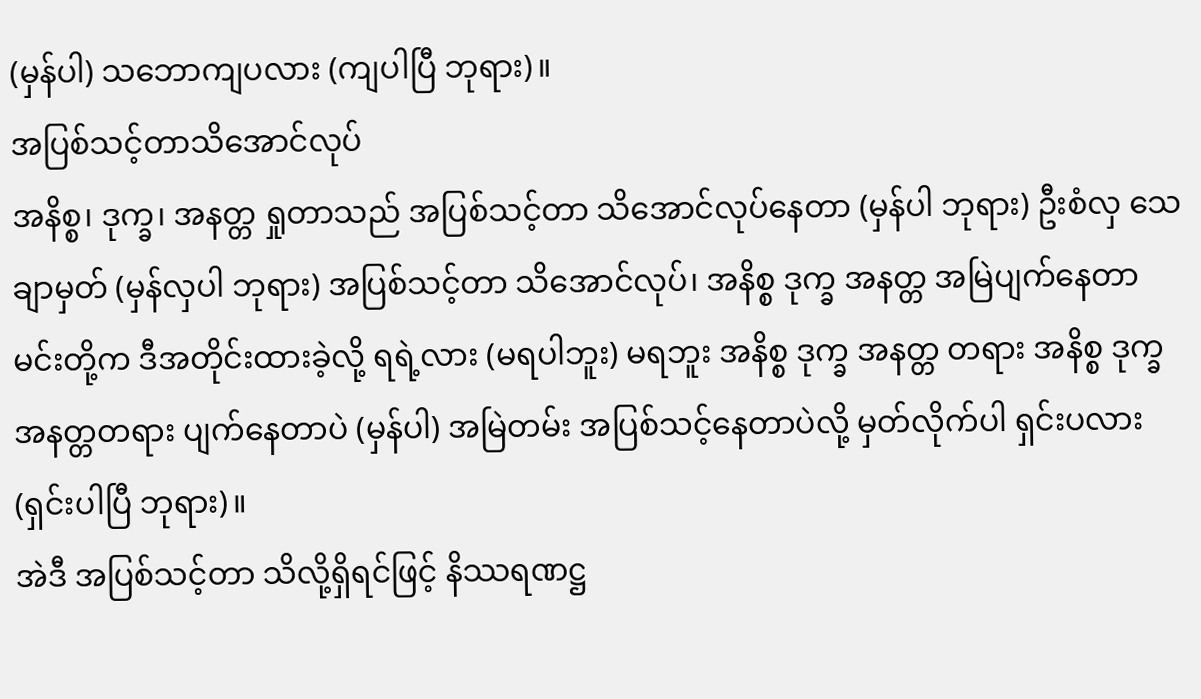(မှန်ပါ) သဘောကျပလား (ကျပါပြီ ဘုရား)။
အပြစ်သင့်တာသိအောင်လုပ်
အနိစ္စ၊ ဒုက္ခ၊ အနတ္တ ရှုတာသည် အပြစ်သင့်တာ သိအောင်လုပ်နေတာ (မှန်ပါ ဘုရား) ဦးစံလှ သေချာမှတ် (မှန်လှပါ ဘုရား) အပြစ်သင့်တာ သိအောင်လုပ်၊ အနိစ္စ ဒုက္ခ အနတ္တ အမြဲပျက်နေတာ မင်းတို့က ဒီအတိုင်းထားခဲ့လို့ ရရဲ့လား (မရပါဘူး) မရဘူး အနိစ္စ ဒုက္ခ အနတ္တ တရား အနိစ္စ ဒုက္ခ အနတ္တတရား ပျက်နေတာပဲ (မှန်ပါ) အမြဲတမ်း အပြစ်သင့်နေတာပဲလို့ မှတ်လိုက်ပါ ရှင်းပလား (ရှင်းပါပြီ ဘုရား)။
အဲဒီ အပြစ်သင့်တာ သိလို့ရှိရင်ဖြင့် နိဿရဏဋ္ဌ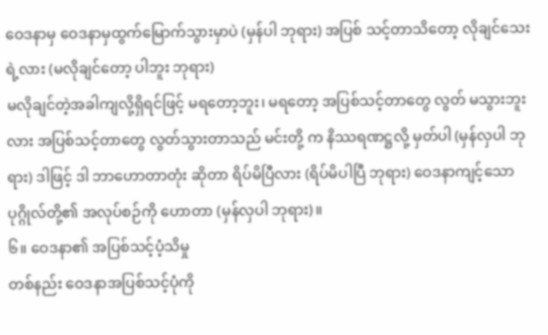ဝေဒနာမှ ဝေဒနာမှထွက်မြောက်သွားမှာပဲ (မှန်ပါ ဘုရား) အပြစ် သင့်တာသိတော့ လိုချင်သေးရဲ့လား (မလိုချင်တော့ ပါဘူး ဘုရား)
မလိုချင်တဲ့အခါကျလို့ရှိရင်ဖြင့် မရတော့ဘူး၊ မရတော့ အပြစ်သင့်တာတွေ လွတ် မသွားဘူးလား အပြစ်သင့်တာတွေ လွတ်သွားတာသည် မင်းတို့ က နိဿရဏဋ္ဌလို့ မှတ်ပါ (မှန်လှပါ ဘုရား) ဒါဖြင့် ဒါ ဘာဟောတာတုံး ဆိုတာ ရိပ်မိပြီလား (ရိပ်မိပါပြီ ဘုရား) ဝေဒနာကျင့်သော ပုဂ္ဂိုလ်တို့၏ အလုပ်စဉ်ကို ဟောတာ (မှန်လှပါ ဘုရား)။
၆။ ဝေဒနာ၏ အပြစ်သင့်ပံ့သိမှု
တစ်နည်း ဝေဒနာအပြစ်သင့်ပုံကို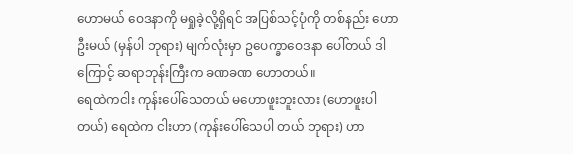ဟောမယ် ဝေဒနာကို မရှုခဲ့လို့ရှိရင် အပြစ်သင့်ပုံကို တစ်နည်း ဟောဦးမယ် (မှန်ပါ ဘုရား) မျက်လုံးမှာ ဥပေက္ခာဝေဒနာ ပေါ်တယ် ဒါကြောင့် ဆရာဘုန်းကြီးက ခဏခဏ ဟောတယ်။
ရေထဲကငါး ကုန်းပေါ်သေတယ် မဟောဖူးဘူးလား (ဟောဖူးပါတယ်) ရေထဲက ငါးဟာ (ကုန်းပေါ်သေပါ တယ် ဘုရား) ဟာ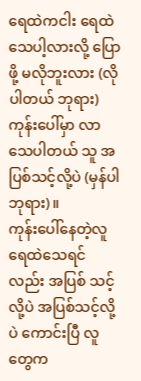ရေထဲကငါး ရေထဲ သေပါ့လားလို့ ပြောဖို့ မလိုဘူးလား (လိုပါတယ် ဘုရား) ကုန်းပေါ်မှာ လာသေပါတယ် သူ အပြစ်သင့်လို့ပဲ (မှန်ပါ ဘုရား)။
ကုန်းပေါ်နေတဲ့လူ ရေထဲသေရင်လည်း အပြစ် သင့်လို့ပဲ အပြစ်သင့်လို့ပဲ ကောင်းပြီ လူတွေက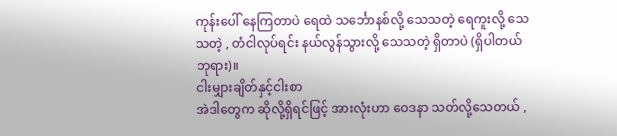ကုန်းပေါ် နေကြတာပဲ ရေထဲ သင်္ဘောနစ်လို့ သေသတဲ့ ရေကူးလို့ သေသတဲ့ , တံငါလုပ်ရင်း နယ်လွန်သွားလို့ သေသတဲ့ ရှိတာပဲ (ရှိပါတယ် ဘုရား)။
ငါးမျှားချိတ်နှင့်ငါးစာ
အဲဒါတွေက ဆိုလို့ရှိရင်ဖြင့် အားလုံးဟာ ဝေဒနာ သတ်လို့သေတယ် ,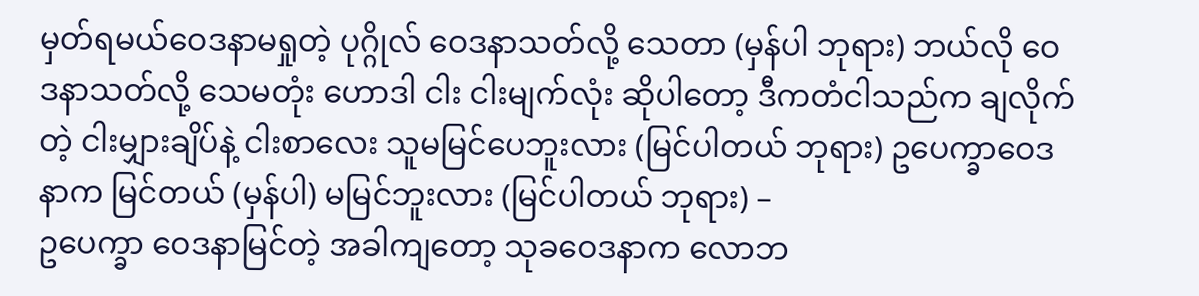မှတ်ရမယ်ဝေဒနာမရှုတဲ့ ပုဂ္ဂိုလ် ဝေဒနာသတ်လို့ သေတာ (မှန်ပါ ဘုရား) ဘယ်လို ဝေဒနာသတ်လို့ သေမတုံး ဟောဒါ ငါး ငါးမျက်လုံး ဆိုပါတော့ ဒီကတံငါသည်က ချလိုက်တဲ့ ငါးမျှားချိပ်နဲ့ ငါးစာလေး သူမမြင်ပေဘူးလား (မြင်ပါတယ် ဘုရား) ဥပေက္ခာဝေဒနာက မြင်တယ် (မှန်ပါ) မမြင်ဘူးလား (မြင်ပါတယ် ဘုရား) –
ဥပေက္ခာ ဝေဒနာမြင်တဲ့ အခါကျတော့ သုခဝေဒနာက လောဘ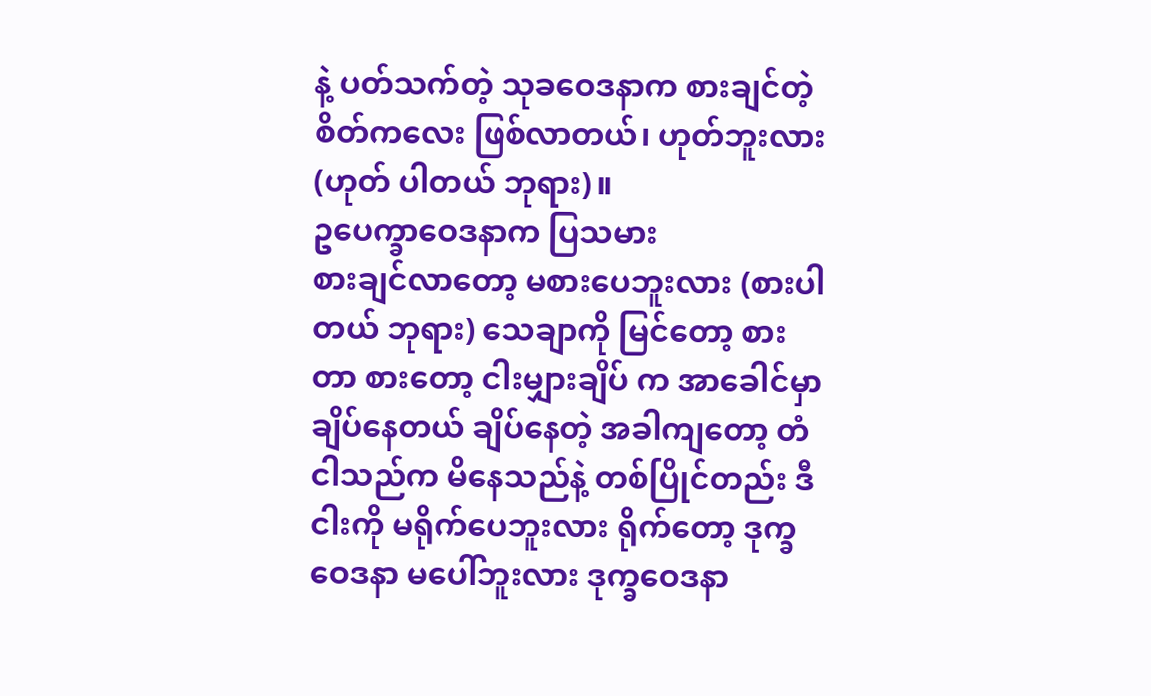နဲ့ ပတ်သက်တဲ့ သုခဝေဒနာက စားချင်တဲ့ စိတ်ကလေး ဖြစ်လာတယ်၊ ဟုတ်ဘူးလား (ဟုတ် ပါတယ် ဘုရား)။
ဥပေက္ခာဝေဒနာက ပြသမား
စားချင်လာတော့ မစားပေဘူးလား (စားပါတယ် ဘုရား) သေချာကို မြင်တော့ စားတာ စားတော့ ငါးမျှားချိပ် က အာခေါင်မှာ ချိပ်နေတယ် ချိပ်နေတဲ့ အခါကျတော့ တံငါသည်က မိနေသည်နဲ့ တစ်ပြိုင်တည်း ဒီငါးကို မရိုက်ပေဘူးလား ရိုက်တော့ ဒုက္ခဝေဒနာ မပေါ်ဘူးလား ဒုက္ခဝေဒနာ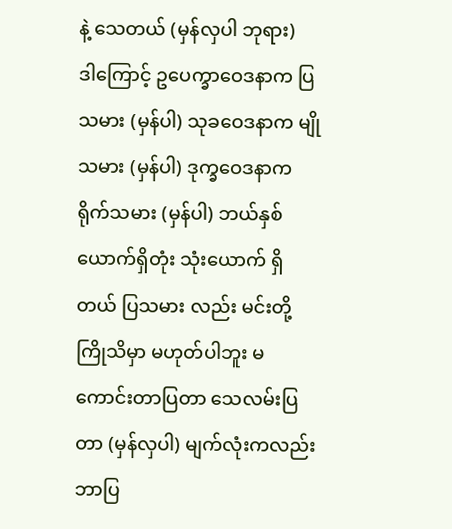နဲ့ သေတယ် (မှန်လှပါ ဘုရား)
ဒါကြောင့် ဥပေက္ခာဝေဒနာက ပြသမား (မှန်ပါ) သုခဝေဒနာက မျိုသမား (မှန်ပါ) ဒုက္ခဝေဒနာက ရိုက်သမား (မှန်ပါ) ဘယ်နှစ်ယောက်ရှိတုံး သုံးယောက် ရှိတယ် ပြသမား လည်း မင်းတို့ကြိုသိမှာ မဟုတ်ပါဘူး မကောင်းတာပြတာ သေလမ်းပြတာ (မှန်လှပါ) မျက်လုံးကလည်း ဘာပြ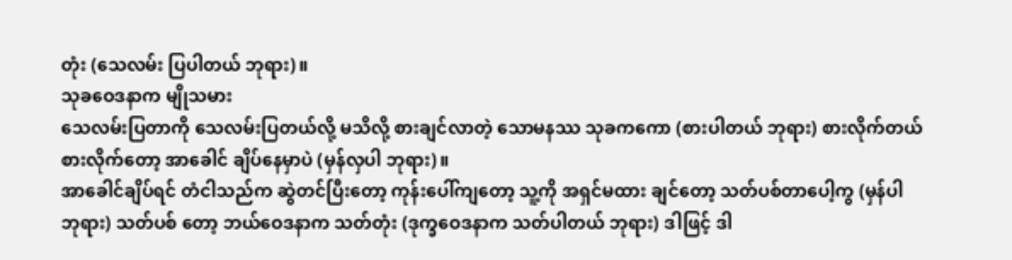တုံး (သေလမ်း ပြပါတယ် ဘုရား)။
သုခဝေဒနာက မျိုသမား
သေလမ်းပြတာကို သေလမ်းပြတယ်လို့ မသိလို့ စားချင်လာတဲ့ သောမနဿ သုခကကော (စားပါတယ် ဘုရား) စားလိုက်တယ် စားလိုက်တော့ အာခေါင် ချိပ်နေမှာပဲ (မှန်လှပါ ဘုရား)။
အာခေါင်ချိပ်ရင် တံငါသည်က ဆွဲတင်ပြီးတော့ ကုန်းပေါ်ကျတော့ သူ့ကို အရှင်မထား ချင်တော့ သတ်ပစ်တာပေါ့ကွ (မှန်ပါ ဘုရား) သတ်ပစ် တော့ ဘယ်ဝေဒနာက သတ်တုံး (ဒုက္ခဝေဒနာက သတ်ပါတယ် ဘုရား) ဒါဖြင့် ဒါ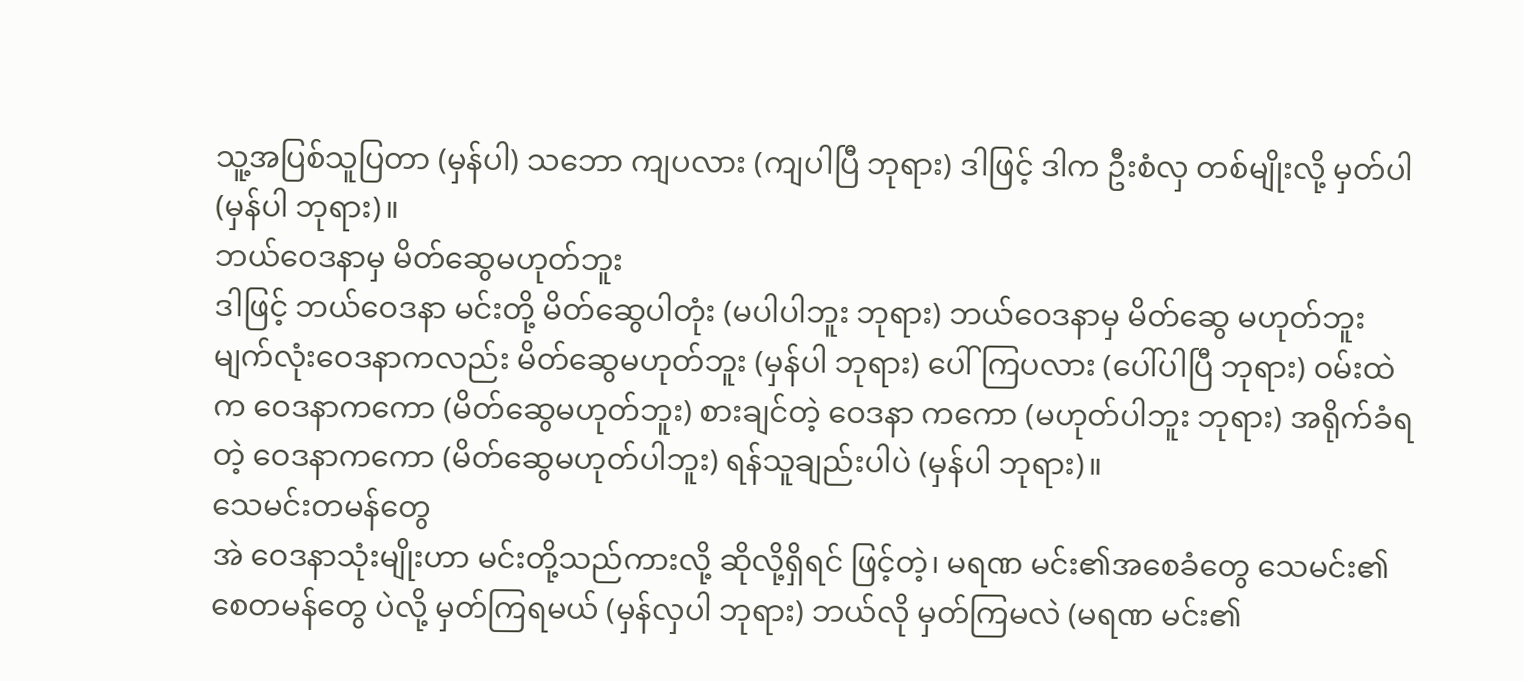သူ့အပြစ်သူပြတာ (မှန်ပါ) သဘော ကျပလား (ကျပါပြီ ဘုရား) ဒါဖြင့် ဒါက ဦးစံလှ တစ်မျိုးလို့ မှတ်ပါ (မှန်ပါ ဘုရား)။
ဘယ်ဝေဒနာမှ မိတ်ဆွေမဟုတ်ဘူး
ဒါဖြင့် ဘယ်ဝေဒနာ မင်းတို့ မိတ်ဆွေပါတုံး (မပါပါဘူး ဘုရား) ဘယ်ဝေဒနာမှ မိတ်ဆွေ မဟုတ်ဘူး မျက်လုံးဝေဒနာကလည်း မိတ်ဆွေမဟုတ်ဘူး (မှန်ပါ ဘုရား) ပေါ်ကြပလား (ပေါ်ပါပြီ ဘုရား) ဝမ်းထဲက ဝေဒနာကကော (မိတ်ဆွေမဟုတ်ဘူး) စားချင်တဲ့ ဝေဒနာ ကကော (မဟုတ်ပါဘူး ဘုရား) အရိုက်ခံရတဲ့ ဝေဒနာကကော (မိတ်ဆွေမဟုတ်ပါဘူး) ရန်သူချည်းပါပဲ (မှန်ပါ ဘုရား)။
သေမင်းတမန်တွေ
အဲ ဝေဒနာသုံးမျိုးဟာ မင်းတို့သည်ကားလို့ ဆိုလို့ရှိရင် ဖြင့်တဲ့၊ မရဏ မင်း၏အစေခံတွေ သေမင်း၏ စေတမန်တွေ ပဲလို့ မှတ်ကြရမယ် (မှန်လှပါ ဘုရား) ဘယ်လို မှတ်ကြမလဲ (မရဏ မင်း၏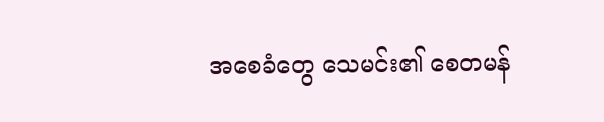အစေခံတွေ သေမင်း၏ စေတမန်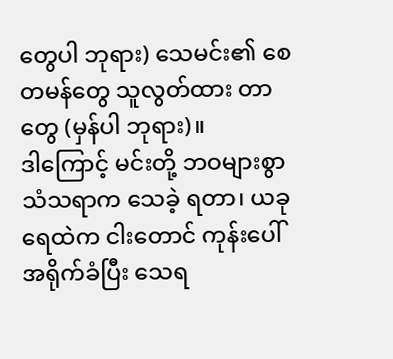တွေပါ ဘုရား) သေမင်း၏ စေတမန်တွေ သူလွတ်ထား တာတွေ (မှန်ပါ ဘုရား)။
ဒါကြောင့် မင်းတို့ ဘဝများစွာ သံသရာက သေခဲ့ ရတာ၊ ယခု ရေထဲက ငါးတောင် ကုန်းပေါ် အရိုက်ခံပြီး သေရ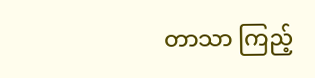တာသာ ကြည့်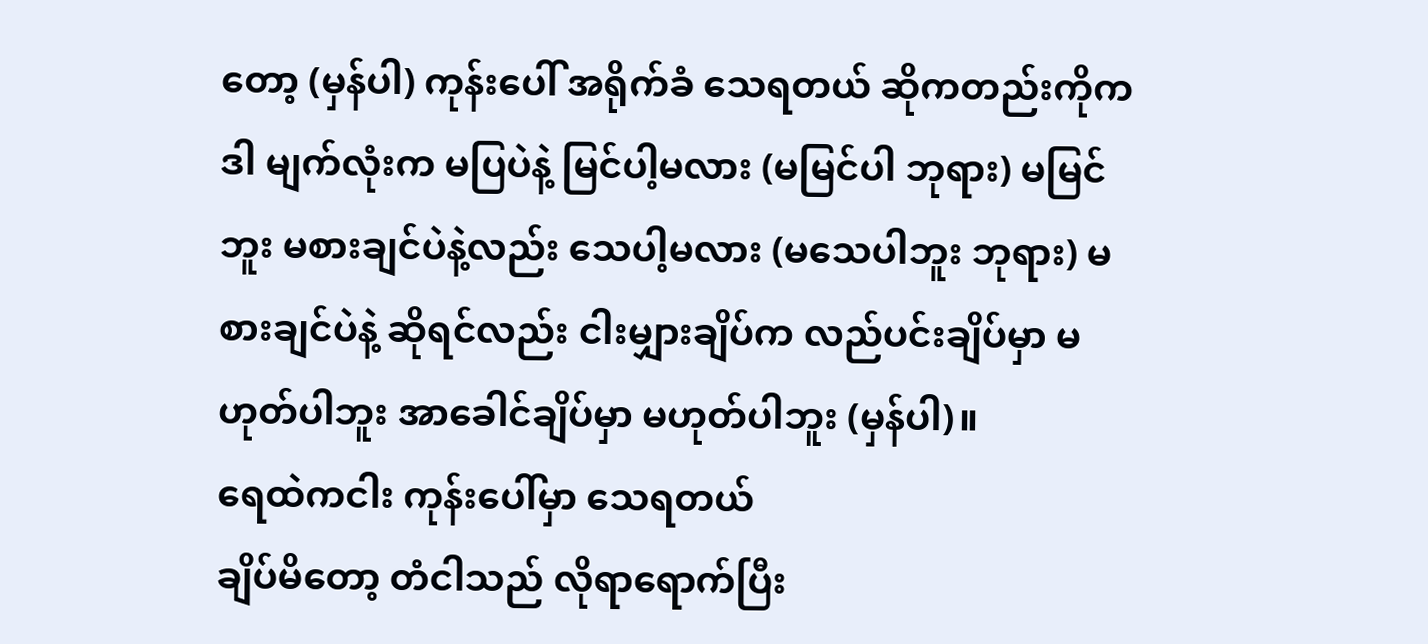တော့ (မှန်ပါ) ကုန်းပေါ် အရိုက်ခံ သေရတယ် ဆိုကတည်းကိုက ဒါ မျက်လုံးက မပြပဲနဲ့ မြင်ပါ့မလား (မမြင်ပါ ဘုရား) မမြင်ဘူး မစားချင်ပဲနဲ့လည်း သေပါ့မလား (မသေပါဘူး ဘုရား) မစားချင်ပဲနဲ့ ဆိုရင်လည်း ငါးမျှားချိပ်က လည်ပင်းချိပ်မှာ မဟုတ်ပါဘူး အာခေါင်ချိပ်မှာ မဟုတ်ပါဘူး (မှန်ပါ)။
ရေထဲကငါး ကုန်းပေါ်မှာ သေရတယ်
ချိပ်မိတော့ တံငါသည် လိုရာရောက်ပြီး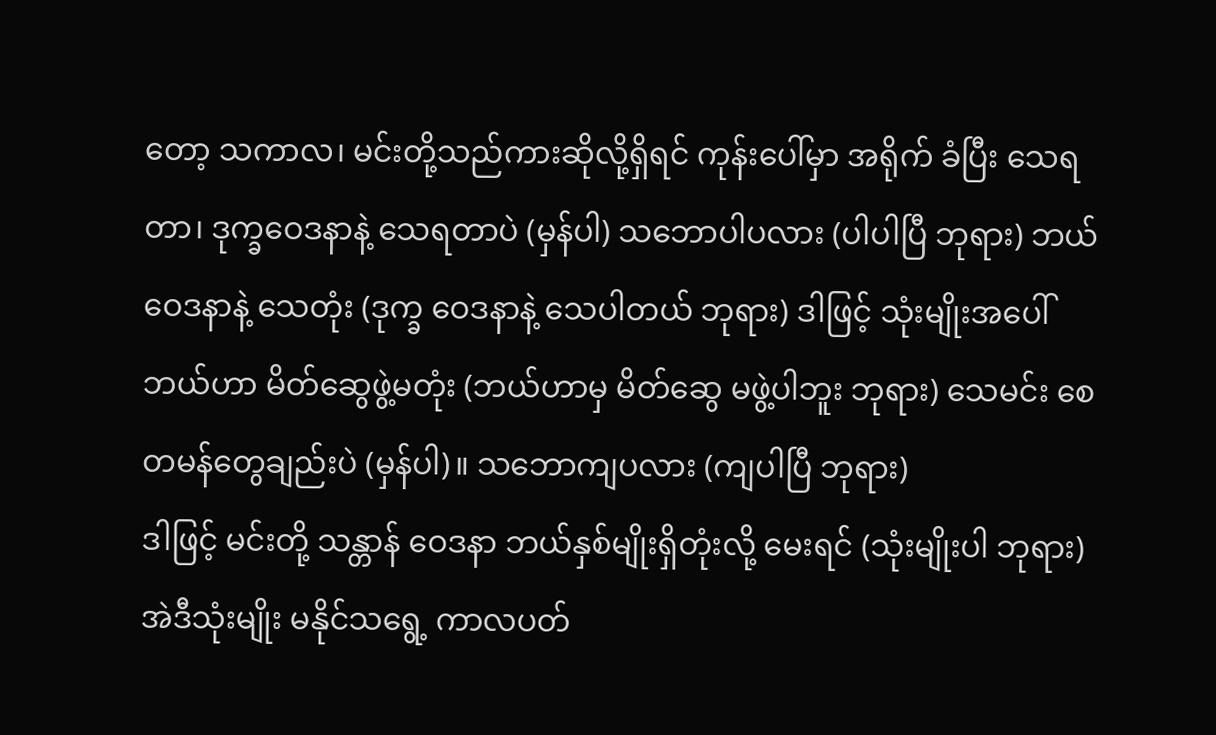တော့ သကာလ၊ မင်းတို့သည်ကားဆိုလို့ရှိရင် ကုန်းပေါ်မှာ အရိုက် ခံပြီး သေရတာ၊ ဒုက္ခဝေဒနာနဲ့ သေရတာပဲ (မှန်ပါ) သဘောပါပလား (ပါပါပြီ ဘုရား) ဘယ်ဝေဒနာနဲ့ သေတုံး (ဒုက္ခ ဝေဒနာနဲ့ သေပါတယ် ဘုရား) ဒါဖြင့် သုံးမျိုးအပေါ် ဘယ်ဟာ မိတ်ဆွေဖွဲ့မတုံး (ဘယ်ဟာမှ မိတ်ဆွေ မဖွဲ့ပါဘူး ဘုရား) သေမင်း စေတမန်တွေချည်းပဲ (မှန်ပါ)။ သဘောကျပလား (ကျပါပြီ ဘုရား)
ဒါဖြင့် မင်းတို့ သန္တာန် ဝေဒနာ ဘယ်နှစ်မျိုးရှိတုံးလို့ မေးရင် (သုံးမျိုးပါ ဘုရား) အဲဒီသုံးမျိုး မနိုင်သရွေ့ ကာလပတ်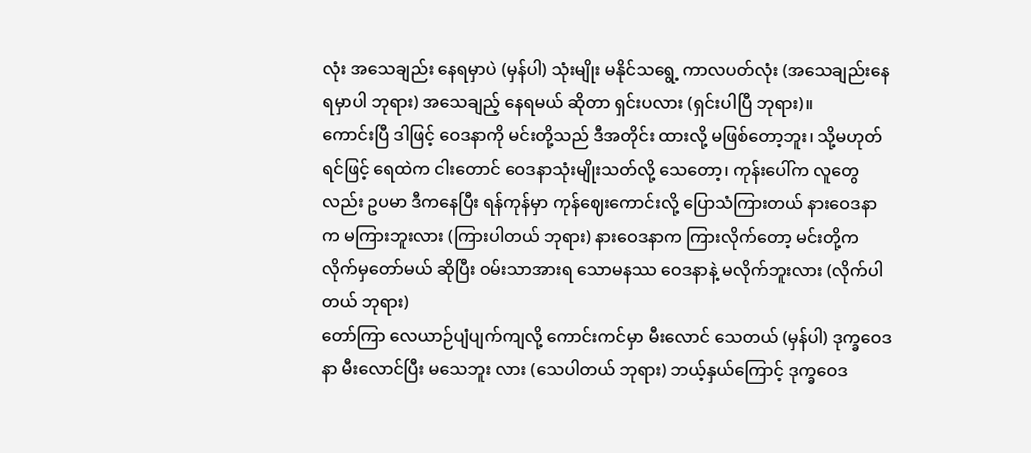လုံး အသေချည်း နေရမှာပဲ (မှန်ပါ) သုံးမျိုး မနိုင်သရွေ့ ကာလပတ်လုံး (အသေချည်းနေရမှာပါ ဘုရား) အသေချည့် နေရမယ် ဆိုတာ ရှင်းပလား (ရှင်းပါပြီ ဘုရား)။
ကောင်းပြီ ဒါဖြင့် ဝေဒနာကို မင်းတို့သည် ဒီအတိုင်း ထားလို့ မဖြစ်တော့ဘူး၊ သို့မဟုတ်ရင်ဖြင့် ရေထဲက ငါးတောင် ဝေဒနာသုံးမျိုးသတ်လို့ သေတော့၊ ကုန်းပေါ်က လူတွေလည်း ဥပမာ ဒီကနေပြီး ရန်ကုန်မှာ ကုန်ဈေးကောင်းလို့ ပြောသံကြားတယ် နားဝေဒနာက မကြားဘူးလား (ကြားပါတယ် ဘုရား) နားဝေဒနာက ကြားလိုက်တော့ မင်းတို့က လိုက်မှတော်မယ် ဆိုပြီး ဝမ်းသာအားရ သောမနဿ ဝေဒနာနဲ့ မလိုက်ဘူးလား (လိုက်ပါတယ် ဘုရား)
တော်ကြာ လေယာဉ်ပျံပျက်ကျလို့ ကောင်းကင်မှာ မီးလောင် သေတယ် (မှန်ပါ) ဒုက္ခဝေဒနာ မီးလောင်ပြီး မသေဘူး လား (သေပါတယ် ဘုရား) ဘယ့်နှယ်ကြောင့် ဒုက္ခဝေဒ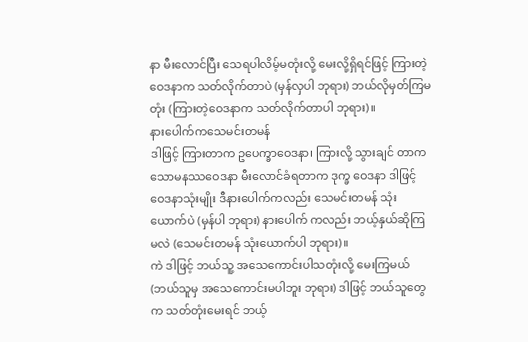နာ မီးလောင်ပြီး သေရပါလိမ့်မတုံးလို့ မေးလို့ရှိရင်ဖြင့် ကြားတဲ့ ဝေဒနာက သတ်လိုက်တာပဲ (မှန်လှပါ ဘုရား) ဘယ်လိုမှတ်ကြမတုံး (ကြားတဲ့ဝေဒနာက သတ်လိုက်တာပါ ဘုရား)။
နားပေါက်ကသေမင်းတမန်
ဒါဖြင့် ကြားတာက ဥပေက္ခာဝေဒနာ၊ ကြားလို့ သွားချင် တာက သောမနဿဝေဒနာ မီးလောင်ခံရတာက ဒုက္ခ ဝေဒနာ ဒါဖြင့် ဝေဒနာသုံးမျိုး ဒီနားပေါက်ကလည်း သေမင်းတမန် သုံးယောက်ပဲ (မှန်ပါ ဘုရား) နားပေါက် ကလည်း ဘယ့်နှယ်ဆိုကြမလဲ (သေမင်းတမန် သုံးယောက်ပါ ဘုရား)။
ကဲ ဒါဖြင့် ဘယ်သူ့ အသေကောင်းပါသတုံးလို့ မေးကြမယ် (ဘယ်သူမှ အသေကောင်းမပါဘူး ဘုရား) ဒါဖြင့် ဘယ်သူတွေက သတ်တုံးမေးရင် ဘယ့်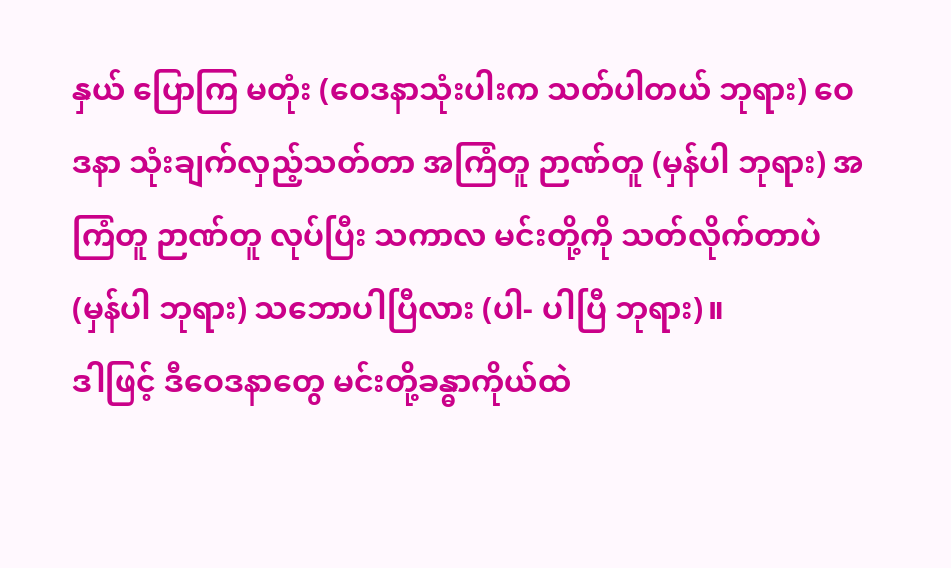နှယ် ပြောကြ မတုံး (ဝေဒနာသုံးပါးက သတ်ပါတယ် ဘုရား) ဝေဒနာ သုံးချက်လှည့်သတ်တာ အကြံတူ ဉာဏ်တူ (မှန်ပါ ဘုရား) အကြံတူ ဉာဏ်တူ လုပ်ပြီး သကာလ မင်းတို့ကို သတ်လိုက်တာပဲ (မှန်ပါ ဘုရား) သဘောပါပြီလား (ပါ- ပါပြီ ဘုရား)။
ဒါဖြင့် ဒီဝေဒနာတွေ မင်းတို့ခန္ဓာကိုယ်ထဲ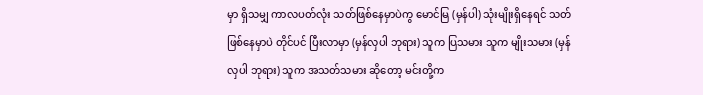မှာ ရှိသမျှ ကာလပတ်လုံး သတ်ဖြစ်နေမှာပဲကွ မောင်မြ (မှန်ပါ) သုံးမျိုးရှိနေရင် သတ်ဖြစ်နေမှာပဲ တိုင်ပင် ပြီးလာမှာ (မှန်လှပါ ဘုရား) သူက ပြသမား သူက မျိုးသမား (မှန်လှပါ ဘုရား) သူက အသတ်သမား ဆိုတော့ မင်းတို့က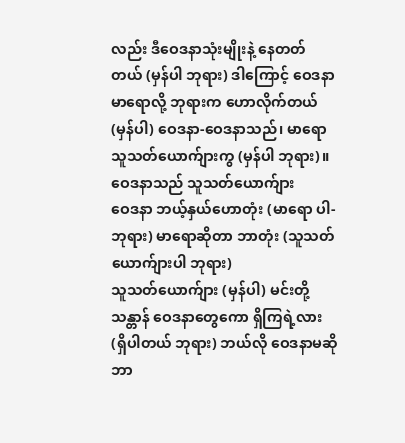လည်း ဒီဝေဒနာသုံးမျိုးနဲ့ နေတတ် တယ် (မှန်ပါ ဘုရား) ဒါကြောင့် ဝေဒနာမာရောလို့ ဘုရားက ဟောလိုက်တယ် (မှန်ပါ) ဝေဒနာ-ဝေဒနာသည်၊ မာရော သူသတ်ယောက်ျားကွ (မှန်ပါ ဘုရား)။
ဝေဒနာသည် သူသတ်ယောက်ျား
ဝေဒနာ ဘယ့်နှယ်ဟောတုံး (မာရော ပါ- ဘုရား) မာရောဆိုတာ ဘာတုံး (သူသတ် ယောက်ျားပါ ဘုရား)
သူသတ်ယောက်ျား (မှန်ပါ) မင်းတို့ သန္တာန် ဝေဒနာတွေကော ရှိကြရဲ့လား (ရှိပါတယ် ဘုရား) ဘယ်လို ဝေဒနာမဆို ဘာ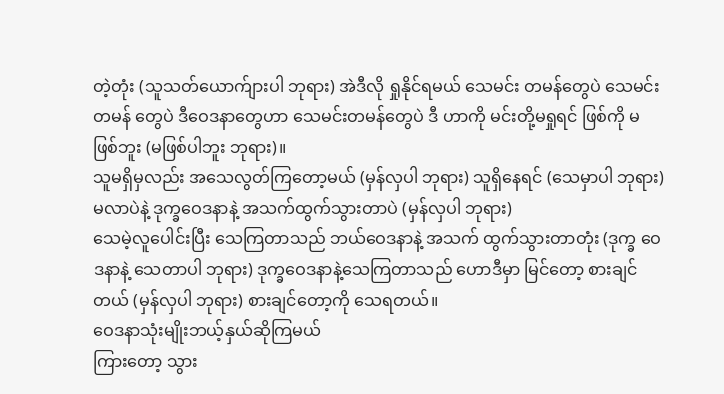တဲ့တုံး (သူသတ်ယောက်ျားပါ ဘုရား) အဲဒီလို ရှုနိုင်ရမယ် သေမင်း တမန်တွေပဲ သေမင်းတမန် တွေပဲ ဒီဝေဒနာတွေဟာ သေမင်းတမန်တွေပဲ ဒီ ဟာကို မင်းတို့မရှုရင် ဖြစ်ကို မဖြစ်ဘူး (မဖြစ်ပါဘူး ဘုရား)။
သူမရှိမှလည်း အသေလွတ်ကြတော့မယ် (မှန်လှပါ ဘုရား) သူရှိနေရင် (သေမှာပါ ဘုရား) မလာပဲနဲ့ ဒုက္ခဝေဒနာနဲ့ အသက်ထွက်သွားတာပဲ (မှန်လှပါ ဘုရား)
သေမဲ့လူပေါင်းပြီး သေကြတာသည် ဘယ်ဝေဒနာနဲ့ အသက် ထွက်သွားတာတုံး (ဒုက္ခ ဝေဒနာနဲ့ သေတာပါ ဘုရား) ဒုက္ခဝေဒနာနဲ့သေကြတာသည် ဟောဒီမှာ မြင်တော့ စားချင်တယ် (မှန်လှပါ ဘုရား) စားချင်တော့ကို သေရတယ်။
ဝေဒနာသုံးမျိုးဘယ့်နှယ်ဆိုကြမယ်
ကြားတော့ သွား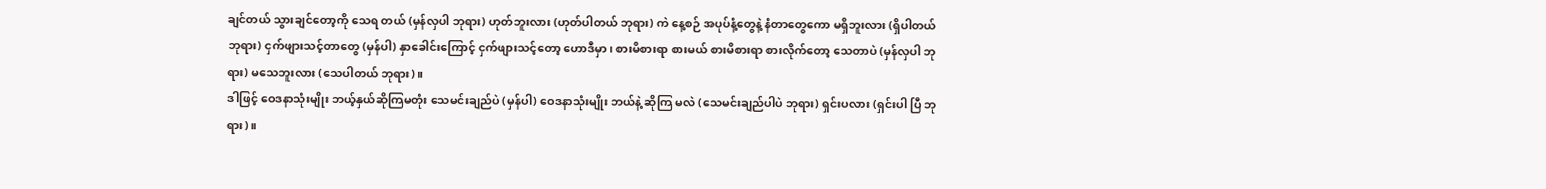ချင်တယ် သွားချင်တော့ကို သေရ တယ် (မှန်လှပါ ဘုရား) ဟုတ်ဘူးလား (ဟုတ်ပါတယ် ဘုရား) ကဲ နေ့စဉ် အပုပ်နံ့တွေနဲ့ နံတာတွေကော မရှိဘူးလား (ရှိပါတယ် ဘုရား) ငှက်ဖျားသင့်တာတွေ (မှန်ပါ) နှာခေါင်းကြောင့် ငှက်ဖျားသင့်တော့ ဟောဒီမှာ၊ စားမိစားရာ စားမယ် စားမိစားရာ စားလိုက်တော့ သေတာပဲ (မှန်လှပါ ဘုရား) မသေဘူးလား (သေပါတယ် ဘုရား)။
ဒါဖြင့် ဝေဒနာသုံးမျိုး ဘယ့်နှယ်ဆိုကြမတုံး သေမင်းချည်ပဲ (မှန်ပါ) ဝေဒနာသုံးမျိုး ဘယ်နဲ့ ဆိုကြ မလဲ (သေမင်းချည်ပါပဲ ဘုရား) ရှင်းပလား (ရှင်းပါ ပြီ ဘုရား)။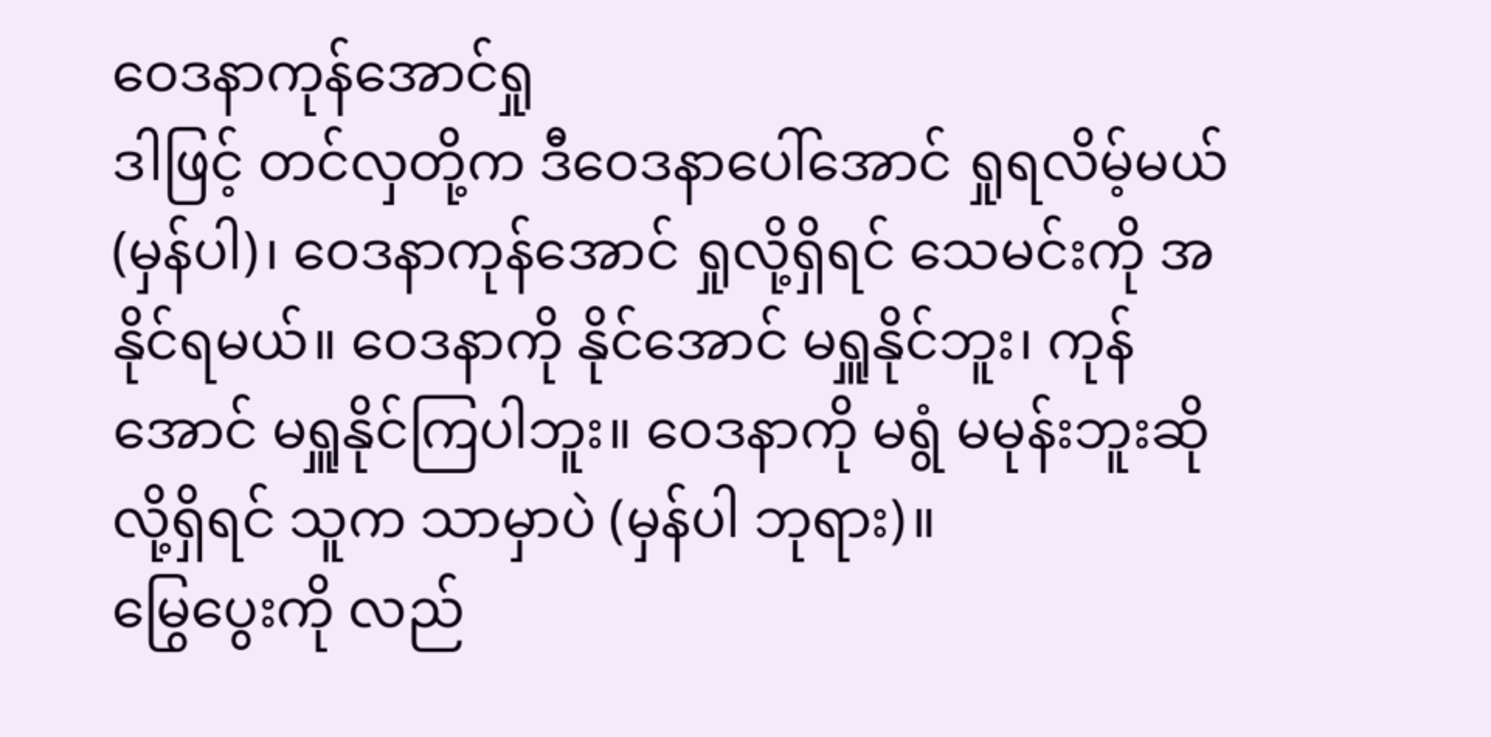ဝေဒနာကုန်အောင်ရှု
ဒါဖြင့် တင်လှတို့က ဒီဝေဒနာပေါ်အောင် ရှုရလိမ့်မယ် (မှန်ပါ)၊ ဝေဒနာကုန်အောင် ရှုလို့ရှိရင် သေမင်းကို အနိုင်ရမယ်။ ဝေဒနာကို နိုင်အောင် မရှူနိုင်ဘူး၊ ကုန်အောင် မရှူနိုင်ကြပါဘူး။ ဝေဒနာကို မရွံ မမုန်းဘူးဆိုလို့ရှိရင် သူက သာမှာပဲ (မှန်ပါ ဘုရား)။
မြွေပွေးကို လည်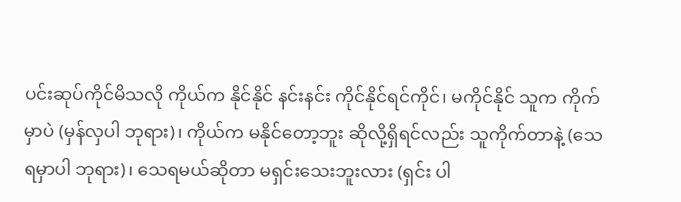ပင်းဆုပ်ကိုင်မိသလို ကိုယ်က နိုင်နိုင် နင်းနင်း ကိုင်နိုင်ရင်ကိုင်၊ မကိုင်နိုင် သူက ကိုက်မှာပဲ (မှန်လှပါ ဘုရား)၊ ကိုယ်က မနိုင်တော့ဘူး ဆိုလို့ရှိရင်လည်း သူကိုက်တာနဲ့ (သေရမှာပါ ဘုရား)၊ သေရမယ်ဆိုတာ မရှင်းသေးဘူးလား (ရှင်း ပါ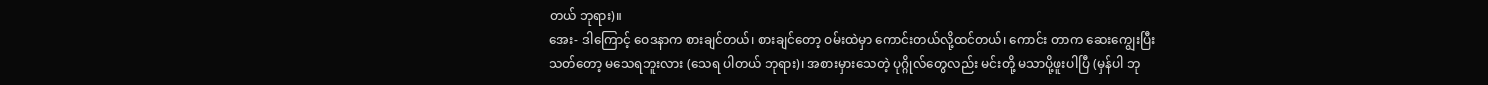တယ် ဘုရား)။
အေး- ဒါကြောင့် ဝေဒနာက စားချင်တယ်၊ စားချင်တော့ ဝမ်းထဲမှာ ကောင်းတယ်လို့ထင်တယ်၊ ကောင်း တာက ဆေးကျွေးပြီး သတ်တော့ မသေရဘူးလား (သေရ ပါတယ် ဘုရား)၊ အစားမှားသေတဲ့ ပုဂ္ဂိုလ်တွေလည်း မင်းတို့ မသာပို့ဖူးပါပြီ (မှန်ပါ ဘု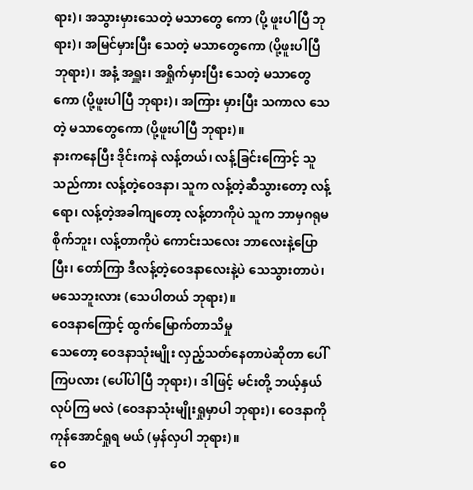ရား)၊ အသွားမှားသေတဲ့ မသာတွေ ကော (ပို့ ဖူးပါပြီ ဘုရား)၊ အမြင်မှားပြီး သေတဲ့ မသာတွေကော (ပို့ဖူးပါပြီ ဘုရား)၊ အနံ့ အရှူး၊ အရှိုက်မှားပြီး သေတဲ့ မသာတွေကော (ပို့ဖူးပါပြီ ဘုရား)၊ အကြား မှားပြီး သကာလ သေတဲ့ မသာတွေကော (ပို့ဖူးပါပြီ ဘုရား)။
နားကနေပြီး ဒိုင်းကနဲ လန့်တယ်၊ လန့်ခြင်းကြောင့် သူသည်ကား လန့်တဲ့ဝေဒနာ၊ သူက လန့်တဲ့ဆီသွားတော့ လန့်ရော၊ လန့်တဲ့အခါကျတော့ လန့်တာကိုပဲ သူက ဘာမှဂရုမစိုက်ဘူး၊ လန့်တာကိုပဲ ကောင်းသလေး ဘာလေးနဲ့ပြောပြီး၊ တော်ကြာ ဒီလန့်တဲ့ဝေဒနာလေးနဲ့ပဲ သေသွားတာပဲ၊ မသေဘူးလား (သေပါတယ် ဘုရား)။
ဝေဒနာကြောင့် ထွက်မြောက်တာသိမှု
သေတော့ ဝေဒနာသုံးမျိုး လှည့်သတ်နေတာပဲဆိုတာ ပေါ်ကြပလား (ပေါ်ပါပြီ ဘုရား)၊ ဒါဖြင့် မင်းတို့ ဘယ့်နှယ်လုပ်ကြ မလဲ (ဝေဒနာသုံးမျိုးရှုမှာပါ ဘုရား)၊ ဝေဒနာကို ကုန်အောင်ရှုရ မယ် (မှန်လှပါ ဘုရား)။
ဝေ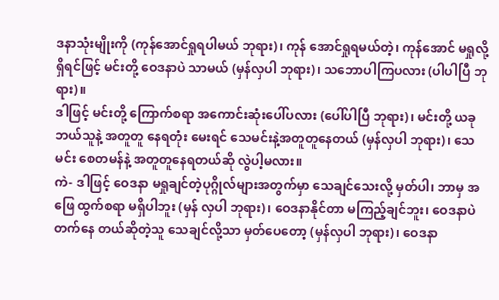ဒနာသုံးမျိုးကို (ကုန်အောင်ရှုရပါမယ် ဘုရား)၊ ကုန် အောင်ရှုရမယ်တဲ့၊ ကုန်အောင် မရှုလို့ ရှိရင်ဖြင့် မင်းတို့ ဝေဒနာပဲ သာမယ် (မှန်လှပါ ဘုရား)၊ သဘောပါကြပလား (ပါပါပြီ ဘုရား)။
ဒါဖြင့် မင်းတို့ ကြောက်စရာ အကောင်းဆုံးပေါ်ပလား (ပေါ်ပါပြီ ဘုရား)၊ မင်းတို့ ယခု ဘယ်သူနဲ့ အတူတူ နေရတုံး မေးရင် သေမင်းနဲ့အတူတူနေတယ် (မှန်လှပါ ဘုရား)၊ သေမင်း စေတမန်နဲ့ အတူတူနေရတယ်ဆို လွဲပါ့မလား။
ကဲ- ဒါဖြင့် ဝေဒနာ မရှုချင်တဲ့ပုဂ္ဂိုလ်များအတွက်မှာ သေချင်သေးလို့ မှတ်ပါ၊ ဘာမှ အဖြေ ထွက်စရာ မရှိပါဘူး (မှန် လှပါ ဘုရား)၊ ဝေဒနာနိုင်တာ မကြည့်ချင်ဘူး၊ ဝေဒနာပဲ တက်နေ တယ်ဆိုတဲ့သူ သေချင်လို့သာ မှတ်ပေတော့ (မှန်လှပါ ဘုရား)၊ ဝေဒနာ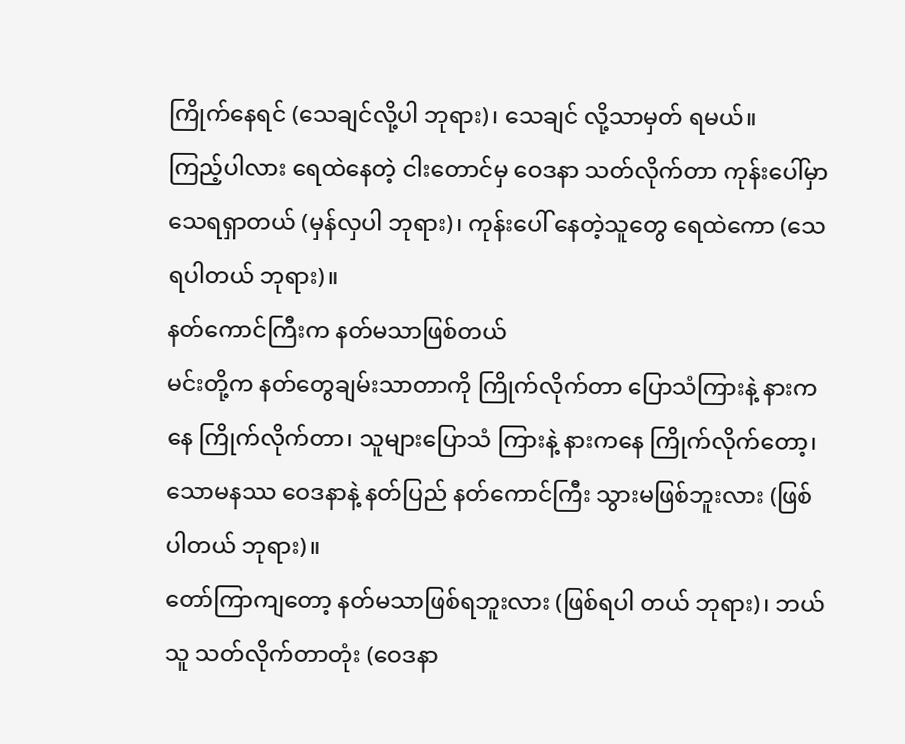ကြိုက်နေရင် (သေချင်လို့ပါ ဘုရား)၊ သေချင် လို့သာမှတ် ရမယ်။
ကြည့်ပါလား ရေထဲနေတဲ့ ငါးတောင်မှ ဝေဒနာ သတ်လိုက်တာ ကုန်းပေါ်မှာသေရရှာတယ် (မှန်လှပါ ဘုရား)၊ ကုန်းပေါ် နေတဲ့သူတွေ ရေထဲကော (သေရပါတယ် ဘုရား)။
နတ်ကောင်ကြီးက နတ်မသာဖြစ်တယ်
မင်းတို့က နတ်တွေချမ်းသာတာကို ကြိုက်လိုက်တာ ပြောသံကြားနဲ့ နားကနေ ကြိုက်လိုက်တာ၊ သူများပြောသံ ကြားနဲ့ နားကနေ ကြိုက်လိုက်တော့၊ သောမနဿ ဝေဒနာနဲ့ နတ်ပြည် နတ်ကောင်ကြီး သွားမဖြစ်ဘူးလား (ဖြစ်ပါတယ် ဘုရား)။
တော်ကြာကျတော့ နတ်မသာဖြစ်ရဘူးလား (ဖြစ်ရပါ တယ် ဘုရား)၊ ဘယ်သူ သတ်လိုက်တာတုံး (ဝေဒနာ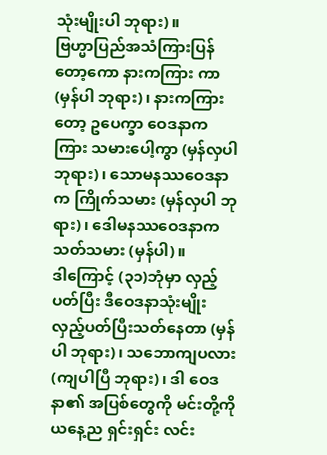သုံးမျိုးပါ ဘုရား)။
ဗြဟ္မာပြည်အသံကြားပြန်တော့ကော နားကကြား ကာ (မှန်ပါ ဘုရား)၊ နားကကြားတော့ ဥပေက္ခာ ဝေဒနာက ကြား သမားပေါ့ကွာ (မှန်လှပါ ဘုရား)၊ သောမနဿဝေဒနာက ကြိုက်သမား (မှန်လှပါ ဘုရား)၊ ဒေါမနဿဝေဒနာက သတ်သမား (မှန်ပါ)။
ဒါကြောင့် (၃၁)ဘုံမှာ လှည့်ပတ်ပြီး ဒီဝေဒနာသုံးမျိုး လှည့်ပတ်ပြီးသတ်နေတာ (မှန်ပါ ဘုရား)၊ သဘောကျပလား (ကျပါပြီ ဘုရား)၊ ဒါ ဝေဒနာ၏ အပြစ်တွေကို မင်းတို့ကို ယနေ့ည ရှင်းရှင်း လင်း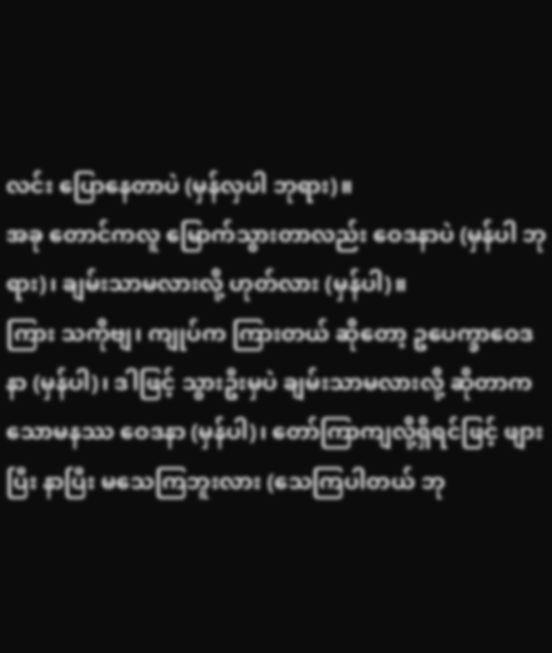လင်း ပြောနေတာပဲ (မှန်လှပါ ဘုရား)။
အခု တောင်ကလူ မြောက်သွားတာလည်း ဝေဒနာပဲ (မှန်ပါ ဘုရား)၊ ချမ်းသာမလားလို့ ဟုတ်လား (မှန်ပါ)။
ကြား သကိုဗျ၊ ကျုပ်က ကြားတယ် ဆိုတော့ ဥပေက္ခာဝေဒနာ (မှန်ပါ)၊ ဒါဖြင့် သွားဦးမှပဲ ချမ်းသာမလားလို့ ဆိုတာက သောမနဿ ဝေဒနာ (မှန်ပါ)၊ တော်ကြာကျလို့ရှိရင်ဖြင့် ဖျားပြီး နာပြီး မသေကြဘူးလား (သေကြပါတယ် ဘု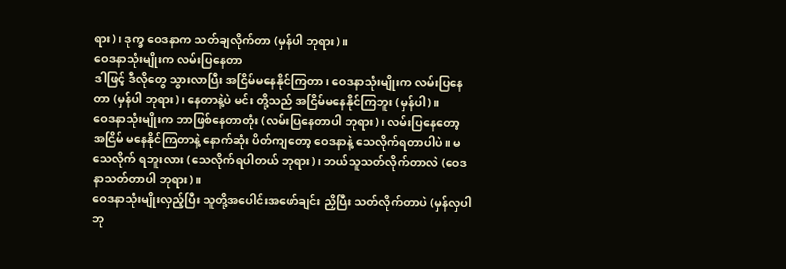ရား)၊ ဒုက္ခ ဝေဒနာက သတ်ချလိုက်တာ (မှန်ပါ ဘုရား)။
ဝေဒနာသုံးမျိုးက လမ်းပြနေတာ
ဒါဖြင့် ဒီလိုတွေ သွားလာပြီး အငြိမ်မနေနိုင်ကြတာ၊ ဝေဒနာသုံးမျိုးက လမ်းပြနေတာ (မှန်ပါ ဘုရား)၊ နေတာနဲ့ပဲ မင်း တို့သည် အငြိမ်မနေနိုင်ကြဘူး (မှန်ပါ)။
ဝေဒနာသုံးမျိုးက ဘာဖြစ်နေတာတုံး (လမ်းပြနေတာပါ ဘုရား)၊ လမ်းပြနေတော့ အငြိမ် မနေနိုင်ကြတာနဲ့ နောက်ဆုံး ပိတ်ကျတော့ ဝေဒနာနဲ့ သေလိုက်ရတာပါပဲ။ မသေလိုက် ရဘူးလား (သေလိုက်ရပါတယ် ဘုရား)၊ ဘယ်သူသတ်လိုက်တာလဲ (ဝေဒနာသတ်တာပါ ဘုရား)။
ဝေဒနာသုံးမျိုးလှည့်ပြီး သူတို့အပေါင်းအဖော်ချင်း ညှိပြီး သတ်လိုက်တာပဲ (မှန်လှပါ ဘု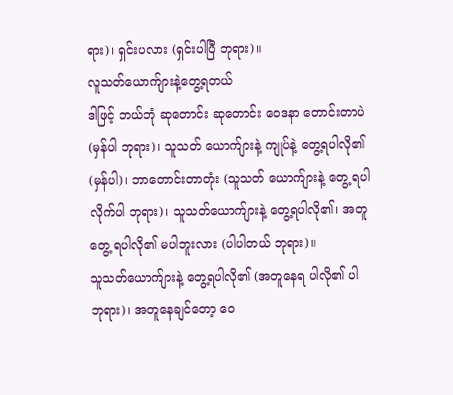ရား)၊ ရှင်းပလား (ရှင်းပါပြီ ဘုရား)။
လူသတ်ယောက်ျားနဲ့တွေ့ရတယ်
ဒါဖြင့် ဘယ်ဘုံ ဆုတောင်း ဆုတောင်း ဝေဒနာ တောင်းတာပဲ (မှန်ပါ ဘုရား)၊ သူသတ် ယောက်ျားနဲ့ ကျုပ်နဲ့ တွေ့ရပါလို၏ (မှန်ပါ)၊ ဘာတောင်းတာတုံး (သူသတ် ယောက်ျားနဲ့ တွေ့ ရပါ လိုက်ပါ ဘုရား)၊ သူသတ်ယောက်ျားနဲ့ တွေ့ရပါလို၏၊ အတူတွေ့ ရပါလို၏ မပါဘူးလား (ပါပါတယ် ဘုရား)။
သူသတ်ယောက်ျားနဲ့ တွေ့ရပါလို၏ (အတူနေရ ပါလို၏ ပါ ဘုရား)၊ အတူနေချင်တော့ ဝေ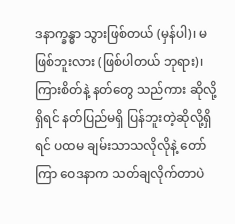ဒနာက္ခန္ဓာ သွားဖြစ်တယ် (မှန်ပါ)၊ မဖြစ်ဘူးလား (ဖြစ်ပါတယ် ဘုရား)၊ ကြားစိတ်နဲ့ နတ်တွေ သည်ကား ဆိုလို့ ရှိရင် နတ်ပြည်မရှိ ပြန်ဘူးတဲ့ဆိုလို့ရှိရင် ပထမ ချမ်းသာသလိုလိုနဲ့ တော်ကြာ ဝေဒနာက သတ်ချလိုက်တာပဲ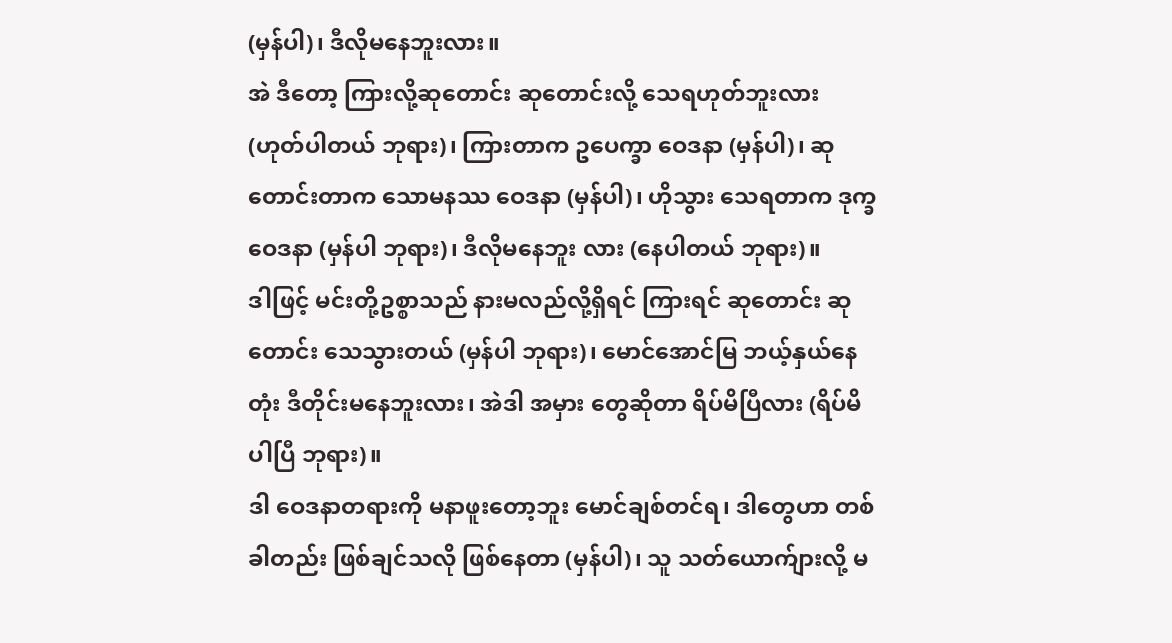(မှန်ပါ)၊ ဒီလိုမနေဘူးလား။
အဲ ဒီတော့ ကြားလို့ဆုတောင်း ဆုတောင်းလို့ သေရဟုတ်ဘူးလား (ဟုတ်ပါတယ် ဘုရား)၊ ကြားတာက ဥပေက္ခာ ဝေဒနာ (မှန်ပါ)၊ ဆုတောင်းတာက သောမနဿ ဝေဒနာ (မှန်ပါ)၊ ဟိုသွား သေရတာက ဒုက္ခဝေဒနာ (မှန်ပါ ဘုရား)၊ ဒီလိုမနေဘူး လား (နေပါတယ် ဘုရား)။
ဒါဖြင့် မင်းတို့ဥစ္စာသည် နားမလည်လို့ရှိရင် ကြားရင် ဆုတောင်း ဆုတောင်း သေသွားတယ် (မှန်ပါ ဘုရား)၊ မောင်အောင်မြ ဘယ့်နှယ်နေတုံး ဒီတိုင်းမနေဘူးလား၊ အဲဒါ အမှား တွေဆိုတာ ရိပ်မိပြီလား (ရိပ်မိပါပြီ ဘုရား)။
ဒါ ဝေဒနာတရားကို မနာဖူးတော့ဘူး မောင်ချစ်တင်ရ၊ ဒါတွေဟာ တစ်ခါတည်း ဖြစ်ချင်သလို ဖြစ်နေတာ (မှန်ပါ)၊ သူ သတ်ယောက်ျားလို့ မ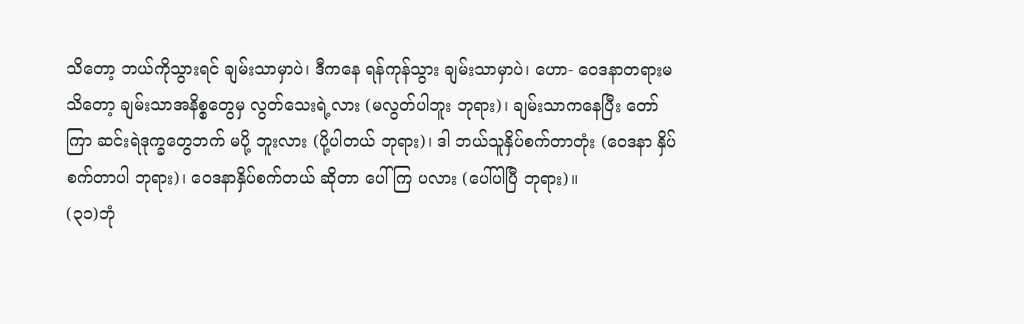သိတော့ ဘယ်ကိုသွားရင် ချမ်းသာမှာပဲ၊ ဒီကနေ ရန်ကုန်သွား ချမ်းသာမှာပဲ၊ ဟော- ဝေဒနာတရားမသိတော့ ချမ်းသာအနိစ္စတွေမှ လွတ်သေးရဲ့လား (မလွတ်ပါဘူး ဘုရား)၊ ချမ်းသာကနေပြီး တော်ကြာ ဆင်းရဲဒုက္ခတွေဘက် မပို့ ဘူးလား (ပို့ပါတယ် ဘုရား)၊ ဒါ ဘယ်သူနှိပ်စက်တာတုံး (ဝေဒနာ နှိပ်စက်တာပါ ဘုရား)၊ ဝေဒနာနှိပ်စက်တယ် ဆိုတာ ပေါ်ကြ ပလား (ပေါ်ပါပြီ ဘုရား)။
(၃၁)ဘုံ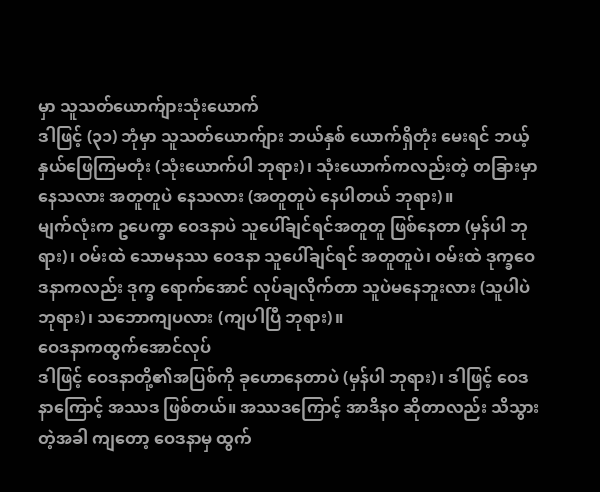မှာ သူသတ်ယောက်ျားသုံးယောက်
ဒါဖြင့် (၃၁) ဘုံမှာ သူသတ်ယောက်ျား ဘယ်နှစ် ယောက်ရှိတုံး မေးရင် ဘယ့်နှယ်ဖြေကြမတုံး (သုံးယောက်ပါ ဘုရား)၊ သုံးယောက်ကလည်းတဲ့ တခြားမှာနေသလား အတူတူပဲ နေသလား (အတူတူပဲ နေပါတယ် ဘုရား)။
မျက်လုံးက ဥပေက္ခာ ဝေဒနာပဲ သူပေါ်ချင်ရင်အတူတူ ဖြစ်နေတာ (မှန်ပါ ဘုရား)၊ ဝမ်းထဲ သောမနဿ ဝေဒနာ သူပေါ်ချင်ရင် အတူတူပဲ၊ ဝမ်းထဲ ဒုက္ခဝေဒနာကလည်း ဒုက္ခ ရောက်အောင် လုပ်ချလိုက်တာ သူပဲမနေဘူးလား (သူပါပဲ ဘုရား)၊ သဘောကျပလား (ကျပါပြီ ဘုရား)။
ဝေဒနာကထွက်အောင်လုပ်
ဒါဖြင့် ဝေဒနာတို့၏အပြစ်ကို ခုဟောနေတာပဲ (မှန်ပါ ဘုရား)၊ ဒါဖြင့် ဝေဒနာကြောင့် အဿဒ ဖြစ်တယ်။ အဿဒကြောင့် အာဒိနဝ ဆိုတာလည်း သိသွားတဲ့အခါ ကျတော့ ဝေဒနာမှ ထွက်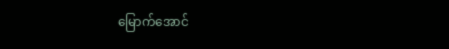မြောက်အောင်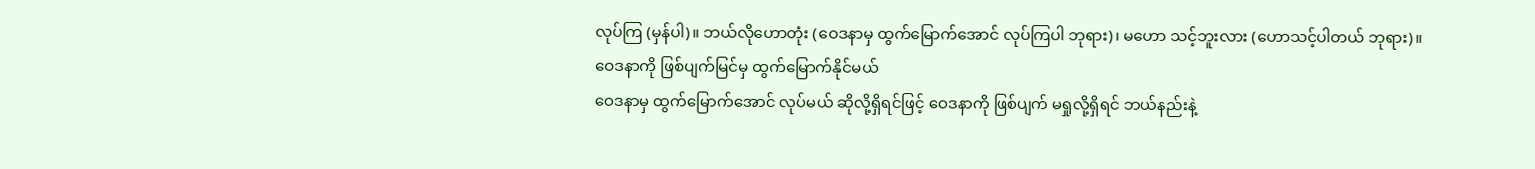လုပ်ကြ (မှန်ပါ)။ ဘယ်လိုဟောတုံး (ဝေဒနာမှ ထွက်မြောက်အောင် လုပ်ကြပါ ဘုရား)၊ မဟော သင့်ဘူးလား (ဟောသင့်ပါတယ် ဘုရား)။
ဝေဒနာကို ဖြစ်ပျက်မြင်မှ ထွက်မြောက်နိုင်မယ်
ဝေဒနာမှ ထွက်မြောက်အောင် လုပ်မယ် ဆိုလို့ရှိရင်ဖြင့် ဝေဒနာကို ဖြစ်ပျက် မရှုလို့ရှိရင် ဘယ်နည်းနဲ့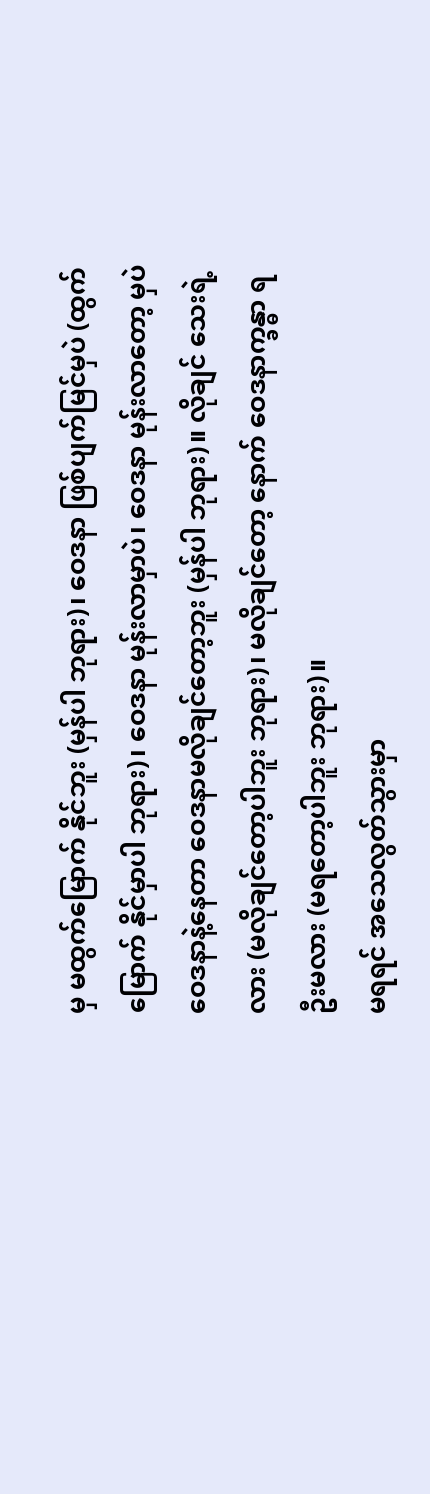မှ မထွက်မြောက် နိုင်ဘူး (မှန်ပါ ဘုရား)၊ ဝေဒနာ ဖြစ်ပျက်မြင်မှပဲ (ထွက်မြောက် နိုင်မှာပါ ဘုရား)၊ ဝေဒနာ မုန်းလာမှာပဲ၊ ဝေဒနာ မုန်းလာတော့ မှပဲ ဝေဒနာနဲ့နေတာ ဝေဒနာမလိုချင်တော့ဘူး (မှန်ပါ ဘုရား)။ လိုချင် သေးရဲ့လား (မလိုချင်တော့ပါဘူး ဘုရား)၊ မလိုချင်တော့ နောက် ဝေဒနာက္ခန္ဓာ ရဦးမလား (မရတော့ပါဘူး ဘုရား)။
မရရင် အသေလွတ်သွားမှာ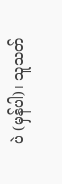ပဲ (မှန်ပါ)၊ သူသတ်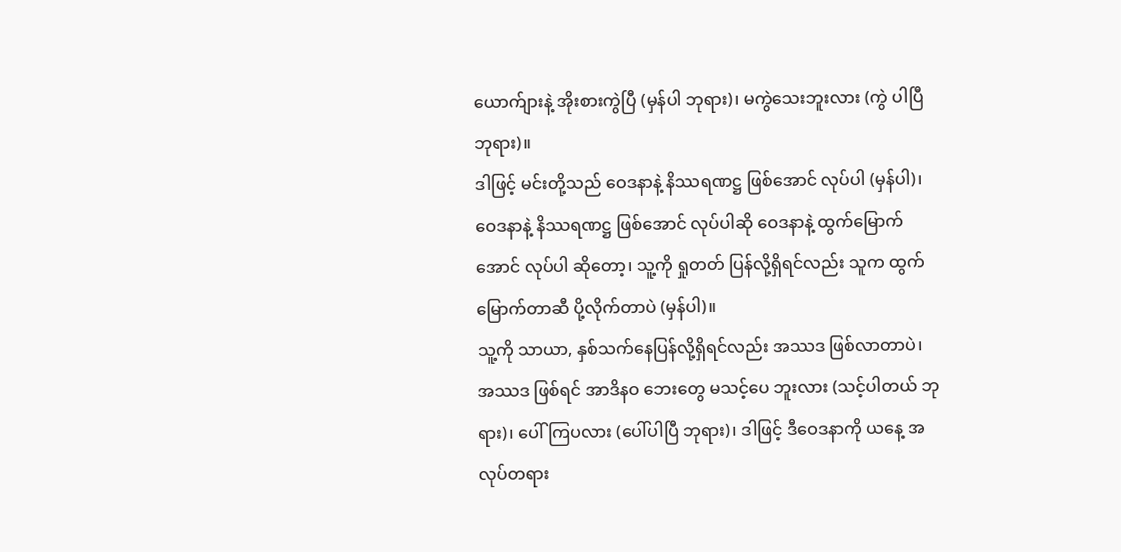ယောက်ျားနဲ့ အိုးစားကွဲပြီ (မှန်ပါ ဘုရား)၊ မကွဲသေးဘူးလား (ကွဲ ပါပြီ ဘုရား)။
ဒါဖြင့် မင်းတို့သည် ဝေဒနာနဲ့ နိဿရဏဋ္ဌ ဖြစ်အောင် လုပ်ပါ (မှန်ပါ)၊ ဝေဒနာနဲ့ နိဿရဏဋ္ဌ ဖြစ်အောင် လုပ်ပါဆို ဝေဒနာနဲ့ ထွက်မြောက်အောင် လုပ်ပါ ဆိုတော့၊ သူ့ကို ရှုတတ် ပြန်လို့ရှိရင်လည်း သူက ထွက်မြောက်တာဆီ ပို့လိုက်တာပဲ (မှန်ပါ)။
သူ့ကို သာယာ, နှစ်သက်နေပြန်လို့ရှိရင်လည်း အဿဒ ဖြစ်လာတာပဲ၊ အဿဒ ဖြစ်ရင် အာဒိနဝ ဘေးတွေ မသင့်ပေ ဘူးလား (သင့်ပါတယ် ဘုရား)၊ ပေါ်ကြပလား (ပေါ်ပါပြီ ဘုရား)၊ ဒါဖြင့် ဒီဝေဒနာကို ယနေ့ အလုပ်တရား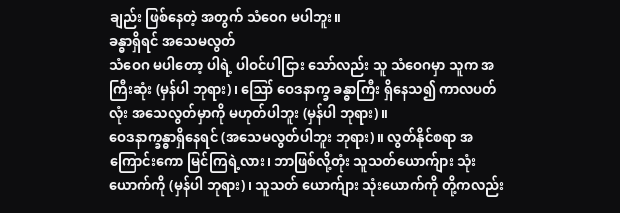ချည်း ဖြစ်နေတဲ့ အတွက် သံဝေဂ မပါဘူး။
ခန္ဓာရှိရင် အသေမလွတ်
သံဝေဂ မပါတော့ ပါရဲ့ ပါဝင်ပါငြား သော်လည်း သူ သံဝေဂမှာ သူက အကြီးဆုံး (မှန်ပါ ဘုရား)၊ ဪ ဝေဒနာက္ခ ခန္ဓာကြီး ရှိနေသ၍ ကာလပတ်လုံး အသေလွတ်မှာကို မဟုတ်ပါဘူး (မှန်ပါ ဘုရား)။
ဝေဒနာက္ခန္ဓာရှိနေရင် (အသေမလွတ်ပါဘူး ဘုရား)။ လွတ်နိုင်စရာ အကြောင်းကော မြင်ကြရဲ့လား၊ ဘာဖြစ်လို့တုံး သူသတ်ယောက်ျား သုံးယောက်ကို (မှန်ပါ ဘုရား)၊ သူသတ် ယောက်ျား သုံးယောက်ကို တို့ကလည်း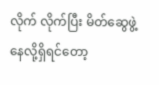လိုက် လိုက်ပြီး မိတ်ဆွေဖွဲ့ နေလို့ရှိရင်တော့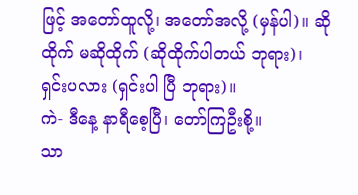ဖြင့် အတော်ထူလို့၊ အတော်အလို့ (မှန်ပါ)။ ဆိုထိုက် မဆိုထိုက် (ဆိုထိုက်ပါတယ် ဘုရား)၊ ရှင်းပလား (ရှင်းပါ ပြီ ဘုရား)။
ကဲ- ဒီနေ့ နာရီစေ့ပြီ၊ တော်ကြဦးစို့။
သာ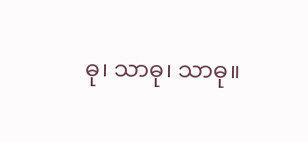ဓု၊ သာဓု၊ သာဓု။